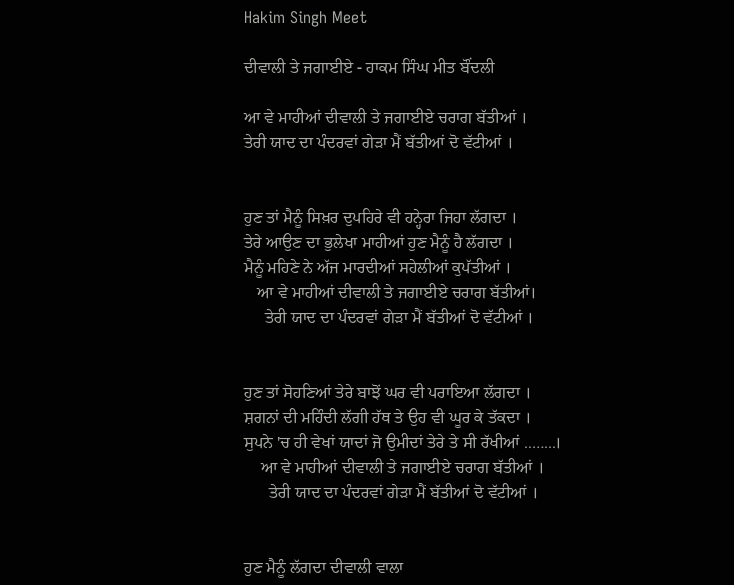Hakim Singh Meet

ਦੀਵਾਲੀ ਤੇ ਜਗਾਈਏ - ਹਾਕਮ ਸਿੰਘ ਮੀਤ ਬੌਂਦਲੀ

ਆ ਵੇ ਮਾਹੀਆਂ ਦੀਵਾਲੀ ਤੇ ਜਗਾਈਏ ਚਰਾਗ ਬੱਤੀਆਂ ।
ਤੇਰੀ ਯਾਦ ਦਾ ਪੰਦਰਵਾਂ ਗੇੜਾ ਮੈਂ ਬੱਤੀਆਂ ਦੋ ਵੱਟੀਆਂ ।


ਹੁਣ ਤਾਂ ਮੈਨੂੰ ਸਿਖ਼ਰ ਦੁਪਹਿਰੇ ਵੀ ਹਨ੍ਹੇਰਾ ਜਿਹਾ ਲੱਗਦਾ ।
ਤੇਰੇ ਆਉਣ ਦਾ ਭੁਲੇਖਾ ਮਾਹੀਆਂ ਹੁਣ ਮੈਨੂੰ ਹੈ ਲੱਗਦਾ ।
ਮੈਨੂੰ ਮਹਿਣੇ ਨੇ ਅੱਜ ਮਾਰਦੀਆਂ ਸਹੇਲੀਆਂ ਕੁਪੱਤੀਆਂ ।
   ਆ ਵੇ ਮਾਹੀਆਂ ਦੀਵਾਲੀ ਤੇ ਜਗਾਈਏ ਚਰਾਗ ਬੱਤੀਆਂ।
     ਤੇਰੀ ਯਾਦ ਦਾ ਪੰਦਰਵਾਂ ਗੇੜਾ ਮੈਂ ਬੱਤੀਆਂ ਦੋ ਵੱਟੀਆਂ ।


ਹੁਣ ਤਾਂ ਸੋਹਣਿਆਂ ਤੇਰੇ ਬਾਝੋਂ ਘਰ ਵੀ ਪਰਾਇਆ ਲੱਗਦਾ ।
ਸ਼ਗਨਾਂ ਦੀ ਮਹਿੰਦੀ ਲੱਗੀ ਹੱਥ ਤੇ ਉਹ ਵੀ ਘੂਰ ਕੇ ਤੱਕਦਾ ।
ਸੁਪਨੇ 'ਚ ਹੀ ਵੇਖਾਂ ਯਾਦਾਂ ਜੋ ਉਮੀਦਾਂ ਤੇਰੇ ਤੇ ਸੀ ਰੱਖੀਆਂ ..…...।
    ਆ ਵੇ ਮਾਹੀਆਂ ਦੀਵਾਲੀ ਤੇ ਜਗਾਈਏ ਚਰਾਗ ਬੱਤੀਆਂ ।
      ਤੇਰੀ ਯਾਦ ਦਾ ਪੰਦਰਵਾਂ ਗੇੜਾ ਮੈਂ ਬੱਤੀਆਂ ਦੋ ਵੱਟੀਆਂ ।


ਹੁਣ ਮੈਨੂੰ ਲੱਗਦਾ ਦੀਵਾਲੀ ਵਾਲਾ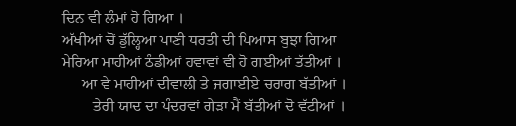ਦਿਨ ਵੀ ਲੰਮਾਂ ਹੋ ਗਿਆ ।
ਅੱਖੀਆਂ ਚੋਂ ਡੁੱਲ੍ਹਿਆ ਪਾਣੀ ਧਰਤੀ ਦੀ ਪਿਆਸ ਬੁਝਾ ਗਿਆ
ਮੇਰਿਆ ਮਾਹੀਆਂ ਠੰਡੀਆਂ ਹਵਾਵਾਂ ਵੀ ਹੋ ਗਈਆਂ ਤੱਤੀਆਂ ।
     ਆ ਵੇ ਮਾਹੀਆਂ ਦੀਵਾਲੀ ਤੇ ਜਗਾਈਏ ਚਰਾਗ ਬੱਤੀਆਂ ।
        ਤੇਰੀ ਯਾਦ ਦਾ ਪੰਦਰਵਾਂ ਗੇੜਾ ਮੈਂ ਬੱਤੀਆਂ ਦੋ ਵੱਟੀਆਂ ।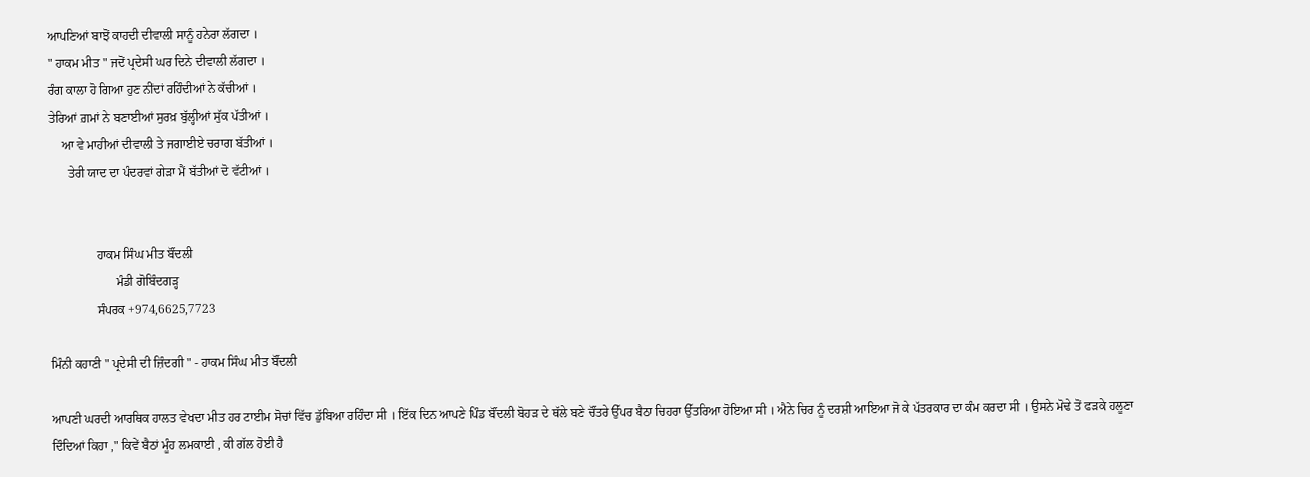ਆਪਣਿਆਂ ਬਾਝੋਂ ਕਾਹਦੀ ਦੀਵਾਲੀ ਸਾਨੂੰ ਹਨੇਰਾ ਲੱਗਦਾ ।
" ਹਾਕਮ ਮੀਤ " ਜਦੋਂ ਪ੍ਰਦੇਸੀ ਘਰ ਦਿਨੇ ਦੀਵਾਲੀ ਲੱਗਦਾ ।
ਰੰਗ ਕਾਲਾ ਹੋ ਗਿਆ ਹੁਣ ਨੀਂਦਾਂ ਰਹਿੰਦੀਆਂ ਨੇ ਕੱਚੀਆਂ ।
ਤੇਰਿਆਂ ਗ਼ਮਾਂ ਨੇ ਬਣਾਈਆਂ ਸੁਰਖ਼ ਬੁੱਲ੍ਹੀਆਂ ਸੁੱਕ ਪੱਤੀਆਂ ।
    ਆ ਵੇ ਮਾਹੀਆਂ ਦੀਵਾਲੀ ਤੇ ਜਗਾਈਏ ਚਰਾਗ ਬੱਤੀਆਂ ।
      ਤੇਰੀ ਯਾਦ ਦਾ ਪੰਦਰਵਾਂ ਗੇੜਾ ਮੈਂ ਬੱਤੀਆਂ ਦੋ ਵੱਟੀਆਂ ।


               ਹਾਕਮ ਸਿੰਘ ਮੀਤ ਬੌਂਦਲੀ
                     ਮੰਡੀ ਗੋਬਿੰਦਗੜ੍ਹ
               ਸੰਪਰਕ +974,6625,7723

ਮਿੰਨੀ ਕਹਾਣੀ " ਪ੍ਰਦੇਸੀ ਦੀ ਜ਼ਿੰਦਗੀ " - ਹਾਕਮ ਸਿੰਘ ਮੀਤ ਬੌਂਦਲੀ

ਆਪਣੀ ਘਰਦੀ ਆਰਥਿਕ ਹਾਲਤ ਵੇਖਦਾ ਮੀਤ ਹਰ ਟਾਈਮ ਸੋਚਾਂ ਵਿੱਚ ਡੁੱਬਿਆ ਰਹਿੰਦਾ ਸੀ । ਇੱਕ ਦਿਨ ਆਪਣੇ ਪਿੰਡ ਬੌਂਦਲੀ ਬੋਹੜ ਦੇ ਥੱਲੇ ਬਣੇ ਚੌਂਤਰੇ ਉੱਪਰ ਬੈਠਾ ਚਿਹਰਾ ਉੱਤਰਿਆ ਹੋਇਆ ਸੀ । ਐਨੇ ਚਿਰ ਨੂੰ ਦਰਸ਼ੀ ਆਇਆ ਜੋ ਕੇ ਪੱਤਰਕਾਰ ਦਾ ਕੰਮ ਕਰਦਾ ਸੀ । ਉਸਨੇ ਮੋਢੇ ਤੋਂ ਫੜਕੇ ਹਲੂਣਾ ਦਿੰਦਿਆਂ ਕਿਹਾ ," ਕਿਵੇਂ ਬੈਠਾਂ ਮੂੰਹ ਲਮਕਾਈ , ਕੀ ਗੱਲ ਹੋਈ ਹੈ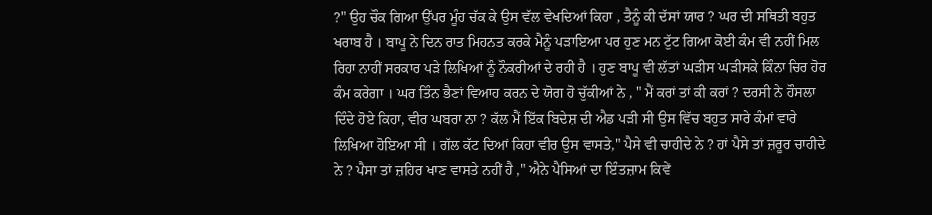?" ਉਹ ਚੌਕ ਗਿਆ ਉੱਪਰ ਮੂੰਹ ਚੱਕ ਕੇ ਉਸ ਵੱਲ ਵੇਖਦਿਆਂ ਕਿਹਾ , ਤੈਨੂੰ ਕੀ ਦੱਸਾਂ ਯਾਰ ? ਘਰ ਦੀ ਸਥਿਤੀ ਬਹੁਤ ਖਰਾਬ ਹੈ । ਬਾਪੂ ਨੇ ਦਿਨ ਰਾਤ ਮਿਹਨਤ ਕਰਕੇ ਮੈਨੂੰ ਪੜਾਇਆ ਪਰ ਹੁਣ ਮਨ ਟੁੱਟ ਗਿਆ ਕੋਈ ਕੰਮ ਵੀ ਨਹੀਂ ਮਿਲ ਰਿਹਾ ਨਾਹੀਂ ਸਰਕਾਰ ਪੜੇ ਲਿਖਿਆਂ ਨੂੰ ਨੌਕਰੀਆਂ ਦੇ ਰਹੀ ਹੈ । ਹੁਣ ਬਾਪੂ ਵੀ ਲੱਤਾਂ ਘੜੀਸ ਘੜੀਸਕੇ ਕਿੰਨਾ ਚਿਰ ਹੋਰ ਕੰਮ ਕਰੇਗਾ । ਘਰ ਤਿੰਨ ਭੈਣਾਂ ਵਿਆਹ ਕਰਨ ਦੇ ਯੋਗ ਹੋ ਚੁੱਕੀਆਂ ਨੇ ‌, " ਮੈਂ ਕਰਾਂ ਤਾਂ ਕੀ ਕਰਾਂ ? ਦਰਸੀ ਨੇ ਹੌਸਲਾ ਦਿੰਦੇ ਹੋਏ ਕਿਹਾ, ਵੀਰ ਘਬਰਾ ਨਾ ? ਕੱਲ ਮੈਂ ਇੱਕ ਬਿਦੇਸ਼ ਦੀ ਐਡ ਪੜੀ ਸੀ ਉਸ ਵਿੱਚ ਬਹੁਤ ਸਾਰੇ ਕੰਮਾਂ ਵਾਰੇ ਲਿਖਿਆ ਹੋਇਆ ਸੀ । ਗੱਲ ਕੱਟ ਦਿਆਂ ਕਿਹਾ ਵੀਰ ਉਸ ਵਾਸਤੇ," ਪੈਸੇ ਵੀ ਚਾਹੀਦੇ ਨੇ ? ਹਾਂ ਪੈਸੇ ਤਾਂ ਜ਼ਰੂਰ ਚਾਹੀਦੇ ਨੇ ? ਪੈਸਾ ਤਾਂ ਜ਼ਹਿਰ ਖਾਣ ਵਾਸਤੇ ਨਹੀਂ ਹੈ ," ਐਨੇ ਪੈਸਿਆਂ ਦਾ ਇੰਤਜ਼ਾਮ ਕਿਵੇਂ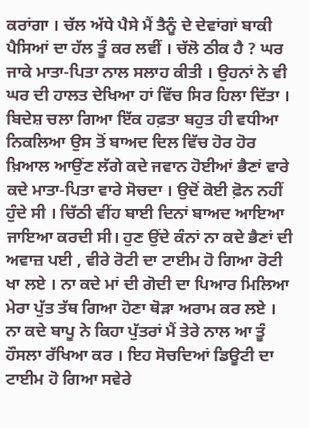ਕਰਾਂਗਾ । ਚੱਲ ਅੱਧੇ ਪੈਸੇ ਮੈਂ ਤੈਨੂੰ ਦੇ ਦੇਵਾਂਗਾਂ ਬਾਕੀ ਪੈਸਿਆਂ ਦਾ ਹੱਲ ਤੂੰ ਕਰ ਲਵੀਂ । ਚੱਲੋ ਠੀਕ ਹੈ ? ਘਰ ਜਾਕੇ ਮਾਤਾ-ਪਿਤਾ ਨਾਲ ਸਲਾਹ ਕੀਤੀ । ਉਹਨਾਂ ਨੇ ਵੀ ਘਰ ਦੀ ਹਾਲਤ ਦੇਖਿਆ ਹਾਂ ਵਿੱਚ ਸਿਰ ਹਿਲਾ ਦਿੱਤਾ । ਬਿਦੇਸ਼ ਚਲਾ ਗਿਆ ਇੱਕ ਹਫ਼ਤਾ ਬਹੁਤ ਹੀ ਵਧੀਆ ਨਿਕਲਿਆ ਉਸ ਤੋਂ ਬਾਅਦ ਦਿਲ ਵਿੱਚ ਹੋਰ ਹੋਰ ਖ਼ਿਆਲ ਆਉਂਣ ਲੱਗੇ ਕਦੇ ਜਵਾਨ ਹੋਈਆਂ ਭੈਣਾਂ ਵਾਰੇ ਕਦੇ ਮਾਤਾ-ਪਿਤਾ ਵਾਰੇ ਸੋਚਦਾ । ਉਦੋਂ ਕੋਈ ਫ਼ੋਨ ਨਹੀਂ ਹੁੰਦੇ ਸੀ । ਚਿੱਠੀ ਵੀਂਹ ਬਾਈ ਦਿਨਾਂ ਬਾਅਦ ਆਇਆ ਜਾਇਆ ਕਰਦੀ ਸੀ‌। ਹੁਣ ਉਂਦੇ ਕੰਨਾਂ ਨਾ ਕਦੇ ਭੈਣਾਂ ਦੀ ਅਵਾਜ਼ ਪਈ , ਵੀਰੇ ਰੋਟੀ ਦਾ ਟਾਈਮ ਹੋ ਗਿਆ ਰੋਟੀ ਖਾ ਲਏ । ਨਾ ਕਦੇ ਮਾਂ ਦੀ ਗੋਦੀ ਦਾ ਪਿਆਰ ਮਿਲਿਆ ਮੇਰਾ ਪੁੱਤ ਤੱਥ ਗਿਆ ਹੋਣਾ ਥੋੜਾ ਅਰਾਮ ਕਰ ਲਏ । ਨਾ ਕਦੇ ਬਾਪੂ ਨੇ ਕਿਹਾ ਪੁੱਤਰਾਂ ਮੈਂ ਤੇਰੇ ਨਾਲ ਆ ਤੂੰ ਹੌਸਲਾ ਰੱਖਿਆ ਕਰ । ਇਹ ਸੋਚਦਿਆਂ ਡਿਊਟੀ ਦਾ ਟਾਈਮ ਹੋ ਗਿਆ ਸਵੇਰੇ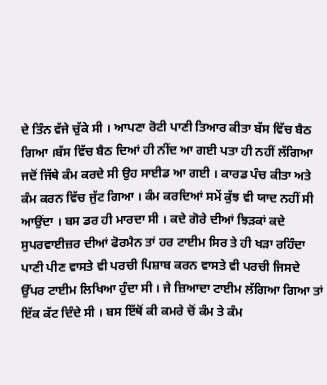ਦੇ ਤਿੰਨ ਵੱਜੇ ਚੁੱਕੇ ਸੀ । ਆਪਣਾ ਰੋਟੀ ਪਾਣੀ ਤਿਆਰ ਕੀਤਾ ਬੱਸ ਵਿੱਚ ਬੈਠ ਗਿਆ ।ਬੱਸ ਵਿੱਚ ਬੈਠ ਦਿਆਂ ਹੀ ਨੀਂਦ ਆ ਗਈ ਪਤਾ ਹੀ ਨਹੀਂ ਲੱਗਿਆ ਜਦੋਂ ਜਿੱਥੇ ਕੰਮ ਕਰਦੇ ਸੀ ਉਹ ਸਾਈਡ ਆ ਗਈ । ਕਾਰਡ ਪੰਚ ਕੀਤਾ ਅਤੇ ਕੰਮ ਕਰਨ ਵਿੱਚ ਜੁੱਟ ਗਿਆ । ਕੰਮ ਕਰਦਿਆਂ ਸਮੇਂ ਕੁੱਝ ਵੀ ਯਾਦ ਨਹੀਂ ਸੀ ਆਉਂਦਾ । ਬਸ ਡਰ ਹੀ ਮਾਰਦਾ ਸੀ । ਕਦੇ ਗੋਰੇ ਦੀਆਂ ਝਿੜਕਾਂ ਕਦੇ ਸੁਪਰਵਾਈਜ਼ਰ ਦੀਆਂ ਫੋਰਮੈਨ ਤਾਂ ਹਰ ਟਾਈਮ ਸਿਰ ਤੇ ਹੀ ਖੜਾ ਰਹਿੰਦਾ ਪਾਣੀ ਪੀਣ ਵਾਸਤੇ ਵੀ ਪਰਚੀ ਪਿਸ਼ਾਬ ਕਰਨ ਵਾਸਤੇ ਵੀ ਪਰਚੀ ਜਿਸਦੇ ਉੱਪਰ ਟਾਈਮ ਲਿਖਿਆ ਹੁੰਦਾ ਸੀ । ਜੇ ਜ਼ਿਆਦਾ ਟਾਈਮ ਲੱਗਿਆ ਗਿਆ ਤਾਂ ਇੱਕ ਕੱਟ ਦਿੰਦੇ ਸੀ । ਬਸ ਇੱਥੋਂ ਕੀ ਕਮਰੇ ਚੋਂ ਕੰਮ ਤੇ ਕੰਮ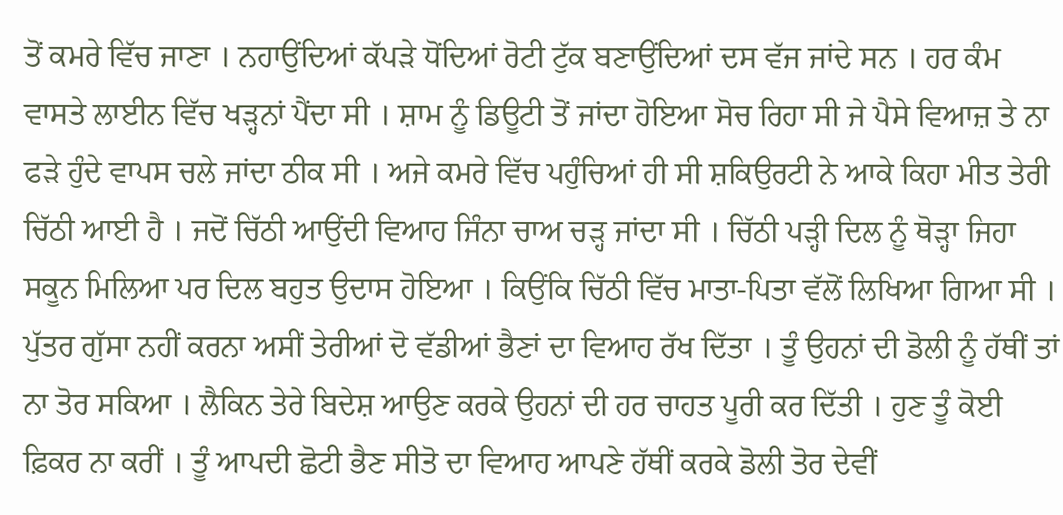ਤੋਂ ਕਮਰੇ ਵਿੱਚ ਜਾਣਾ । ਨਹਾਉਂਦਿਆਂ ਕੱਪੜੇ ਧੋਂਦਿਆਂ ਰੋਟੀ ਟੁੱਕ ਬਣਾਉਂਦਿਆਂ ਦਸ ਵੱਜ ਜਾਂਦੇ ਸਨ । ਹਰ ਕੰਮ ਵਾਸਤੇ ਲਾਈਨ ਵਿੱਚ ਖੜ੍ਹਨਾਂ ਪੈਂਦਾ ਸੀ । ਸ਼ਾਮ ਨੂੰ ਡਿਊਟੀ ਤੋਂ ਜਾਂਦਾ ਹੋਇਆ ਸੋਚ ਰਿਹਾ ਸੀ ਜੇ ਪੈਸੇ ਵਿਆਜ਼ ਤੇ ਨਾ ਫੜੇ ਹੁੰਦੇ ਵਾਪਸ ਚਲੇ ਜਾਂਦਾ ਠੀਕ ਸੀ । ਅਜੇ ਕਮਰੇ ਵਿੱਚ ਪਹੁੰਚਿਆਂ ਹੀ ਸੀ ਸ਼ਕਿਉਰਟੀ ਨੇ ਆਕੇ ਕਿਹਾ ਮੀਤ ਤੇਰੀ ਚਿੱਠੀ ਆਈ ਹੈ । ਜਦੋਂ ਚਿੱਠੀ ਆਉਂਦੀ ਵਿਆਹ ਜਿੰਨਾ ਚਾਅ ਚੜ੍ਹ ਜਾਂਦਾ ਸੀ । ਚਿੱਠੀ ਪੜ੍ਹੀ ਦਿਲ ਨੂੰ ਥੋੜ੍ਹਾ ਜਿਹਾ ਸਕੂਨ ਮਿਲਿਆ ਪਰ ਦਿਲ ਬਹੁਤ ਉਦਾਸ ਹੋਇਆ । ਕਿਉਂਕਿ ਚਿੱਠੀ ਵਿੱਚ ਮਾਤਾ-ਪਿਤਾ ਵੱਲੋਂ ਲਿਖਿਆ ਗਿਆ ਸੀ । ਪੁੱਤਰ ਗੁੱਸਾ ਨਹੀਂ ਕਰਨਾ ਅਸੀਂ ਤੇਰੀਆਂ ਦੋ ਵੱਡੀਆਂ ਭੈਣਾਂ ਦਾ ਵਿਆਹ ਰੱਖ ਦਿੱਤਾ । ਤੂੰ ਉਹਨਾਂ ਦੀ ਡੋਲੀ ਨੂੰ ਹੱਥੀਂ ਤਾਂ ਨਾ ਤੋਰ ਸਕਿਆ । ਲੈਕਿਨ ਤੇਰੇ ਬਿਦੇਸ਼ ਆਉਣ ਕਰਕੇ ਉਹਨਾਂ ਦੀ ਹਰ ਚਾਹਤ ਪੂਰੀ ਕਰ ਦਿੱਤੀ । ਹੁਣ ਤੂੰ ਕੋਈ ਫ਼ਿਕਰ ਨਾ ਕਰੀਂ । ਤੂੰ ਆਪਦੀ ਛੋਟੀ ਭੈਣ ਸੀਤੋ ਦਾ ਵਿਆਹ ਆਪਣੇ ਹੱਥੀਂ ਕਰਕੇ ਡੋਲੀ ਤੋਰ ਦੇਵੀਂ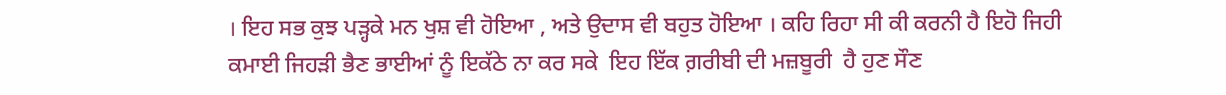। ਇਹ ਸਭ ਕੁਝ ਪੜ੍ਹਕੇ ਮਨ ਖੁਸ਼ ਵੀ ਹੋਇਆ , ਅਤੇ ਉਦਾਸ ਵੀ ਬਹੁਤ ਹੋਇਆ । ਕਹਿ ਰਿਹਾ ਸੀ ਕੀ ਕਰਨੀ ਹੈ ਇਹੋ ਜਿਹੀ ਕਮਾਈ ਜਿਹੜੀ ਭੈਣ ਭਾਈਆਂ ਨੂੰ ਇਕੱਠੇ ਨਾ ਕਰ ਸਕੇ  ਇਹ ਇੱਕ ਗ਼ਰੀਬੀ ਦੀ ਮਜ਼ਬੂਰੀ  ਹੈ ਹੁਣ ਸੌਣ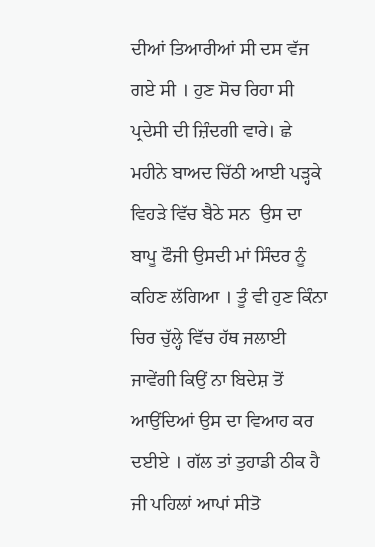ਦੀਆਂ ਤਿਆਰੀਆਂ ਸੀ ਦਸ ਵੱਜ ਗਏ ਸੀ । ਹੁਣ ਸੋਚ ਰਿਹਾ ਸੀ ਪ੍ਰਦੇਸੀ ਦੀ ਜ਼ਿੰਦਗੀ ਵਾਰੇ। ਛੇ ਮਹੀਨੇ ਬਾਅਦ ਚਿੱਠੀ ਆਈ ਪੜ੍ਹਕੇ ਵਿਹੜੇ ਵਿੱਚ ਬੈਠੇ ਸਨ  ਉਸ ਦਾ ਬਾਪੂ ਫੌਜੀ ਉਸਦੀ ਮਾਂ ਸਿੰਦਰ ਨੂੰ ਕਹਿਣ ਲੱਗਿਆ । ਤੂੰ ਵੀ ਹੁਣ ਕਿੰਨਾ ਚਿਰ ਚੁੱਲ੍ਹੇ ਵਿੱਚ ਹੱਥ ਜਲਾਈ ਜਾਵੇਂਗੀ ਕਿਉਂ ਨਾ ਬਿਦੇਸ਼ ਤੋਂ ਆਉਂਦਿਆਂ ਉਸ ਦਾ ਵਿਆਹ ਕਰ ਦਈਏ । ਗੱਲ ਤਾਂ ਤੁਹਾਡੀ ਠੀਕ ਹੈ ਜੀ ਪਹਿਲਾਂ ਆਪਾਂ ਸੀਤੋ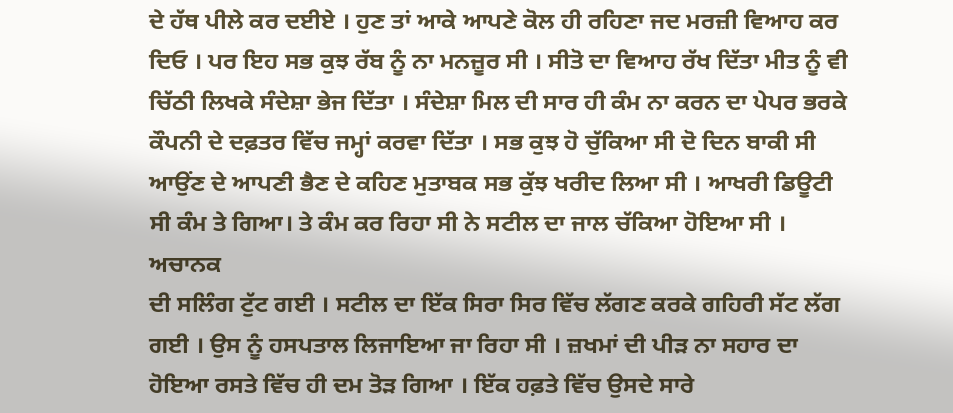ਦੇ ਹੱਥ ਪੀਲੇ ਕਰ ਦਈਏ । ਹੁਣ ਤਾਂ ਆਕੇ ਆਪਣੇ ਕੋਲ ਹੀ ਰਹਿਣਾ ਜਦ ਮਰਜ਼ੀ ਵਿਆਹ ਕਰ ਦਿਓ । ਪਰ ਇਹ ਸਭ ਕੁਝ ਰੱਬ ਨੂੰ ਨਾ ਮਨਜ਼ੂਰ ਸੀ । ਸੀਤੋ ਦਾ ਵਿਆਹ ਰੱਖ ਦਿੱਤਾ ਮੀਤ ਨੂੰ ਵੀ ਚਿੱਠੀ ਲਿਖਕੇ ਸੰਦੇਸ਼ਾ ਭੇਜ ਦਿੱਤਾ । ਸੰਦੇਸ਼ਾ ਮਿਲ ਦੀ ਸਾਰ ਹੀ ਕੰਮ ਨਾ ਕਰਨ ਦਾ ਪੇਪਰ ਭਰਕੇ ਕੌਪਨੀ ਦੇ ਦਫ਼ਤਰ ਵਿੱਚ ਜਮ੍ਹਾਂ ਕਰਵਾ ਦਿੱਤਾ । ਸਭ ਕੁਝ ਹੋ ਚੁੱਕਿਆ ਸੀ ਦੋ ਦਿਨ ਬਾਕੀ ਸੀ ਆਉਂਣ ਦੇ ਆਪਣੀ ਭੈਣ ਦੇ ਕਹਿਣ ਮੁਤਾਬਕ ਸਭ ਕੁੱਝ ਖਰੀਦ ਲਿਆ ਸੀ । ਆਖਰੀ ਡਿਊਟੀ ਸੀ ਕੰਮ ਤੇ ਗਿਆ। ਤੇ ਕੰਮ ਕਰ ਰਿਹਾ ਸੀ ਨੇ ਸਟੀਲ ਦਾ ਜਾਲ ਚੱਕਿਆ ਹੋਇਆ ਸੀ । ਅਚਾਨਕ
ਦੀ ਸਲਿੰਗ ਟੁੱਟ ਗਈ । ਸਟੀਲ ਦਾ ਇੱਕ ਸਿਰਾ ਸਿਰ ਵਿੱਚ ਲੱਗਣ ਕਰਕੇ ਗਹਿਰੀ ਸੱਟ ਲੱਗ ਗਈ । ਉਸ ਨੂੰ ਹਸਪਤਾਲ ਲਿਜਾਇਆ ਜਾ ਰਿਹਾ ਸੀ । ਜ਼ਖਮਾਂ ਦੀ ਪੀੜ ਨਾ ਸਹਾਰ ਦਾ ਹੋਇਆ ਰਸਤੇ ਵਿੱਚ ਹੀ ਦਮ ਤੋੜ ਗਿਆ । ਇੱਕ ਹਫ਼ਤੇ ਵਿੱਚ ਉਸਦੇ ਸਾਰੇ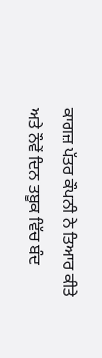ਕਾਗਜ਼ ਪੱਤਰ ਕੌਪਨੀ ਨੇ ਤਿਆਰ ਕੀਤੇ ਅਤੇ ਨੌਵੇਂ ਦਿਨ ਤਬੂਕ ਵਿੱਚ ਬੰਦ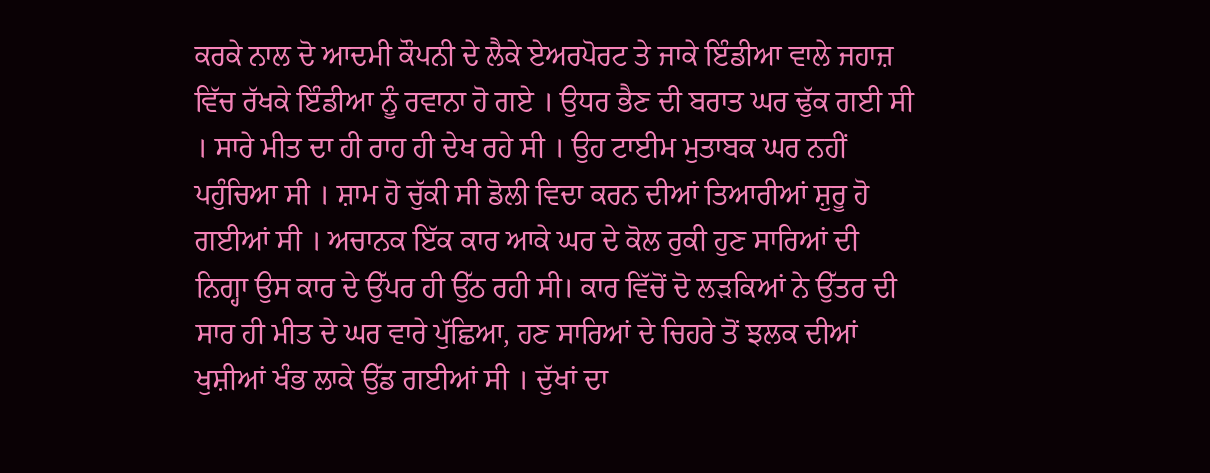ਕਰਕੇ ਨਾਲ ਦੋ ਆਦਮੀ ਕੌਪਨੀ ਦੇ ਲੈਕੇ ਏਅਰਪੋਰਟ ਤੇ ਜਾਕੇ ਇੰਡੀਆ ਵਾਲੇ ਜਹਾਜ਼ ਵਿੱਚ ਰੱਖਕੇ ਇੰਡੀਆ ਨੂੰ ਰਵਾਨਾ ਹੋ ਗਏ । ਉਧਰ ਭੈਣ ਦੀ ਬਰਾਤ ਘਰ ਢੁੱਕ ਗਈ ਸੀ । ਸਾਰੇ ਮੀਤ ਦਾ ਹੀ ਰਾਹ ਹੀ ਦੇਖ ਰਹੇ ਸੀ । ਉਹ ਟਾਈਮ ਮੁਤਾਬਕ ਘਰ ਨਹੀਂ ਪਹੁੰਚਿਆ ਸੀ । ਸ਼ਾਮ ਹੋ ਚੁੱਕੀ ਸੀ ਡੋਲੀ ਵਿਦਾ ਕਰਨ ਦੀਆਂ ਤਿਆਰੀਆਂ ਸ਼ੁਰੂ ਹੋ ਗਈਆਂ ਸੀ । ਅਚਾਨਕ ਇੱਕ ਕਾਰ ਆਕੇ ਘਰ ਦੇ ਕੋਲ ਰੁਕੀ ਹੁਣ ਸਾਰਿਆਂ ਦੀ ਨਿਗ੍ਹਾ ਉਸ ਕਾਰ ਦੇ ਉੱਪਰ ਹੀ ਉੱਠ ਰਹੀ ਸੀ। ਕਾਰ ਵਿੱਚੋਂ ਦੋ ਲੜਕਿਆਂ ਨੇ ਉੱਤਰ ਦੀ ਸਾਰ ਹੀ ਮੀਤ ਦੇ ਘਰ ਵਾਰੇ ਪੁੱਛਿਆ, ਹਣ ਸਾਰਿਆਂ ਦੇ ਚਿਹਰੇ ਤੋਂ ਝਲਕ ਦੀਆਂ ਖੁਸ਼ੀਆਂ ਖੰਭ ਲਾਕੇ ਉੱਡ ਗਈਆਂ ਸੀ । ਦੁੱਖਾਂ ਦਾ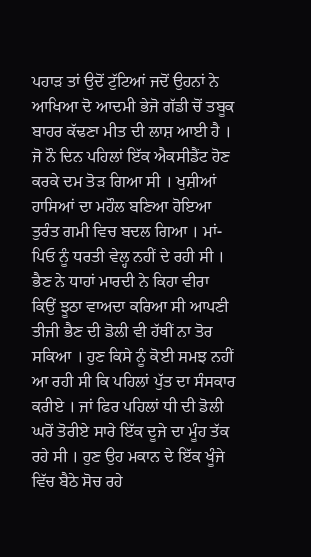ਪਹਾੜ ਤਾਂ ਉਦੋਂ ਟੁੱਟਿਆਂ ਜਦੋਂ ਉਹਨਾਂ ਨੇ ਆਖਿਆ ਦੋ ਆਦਮੀ ਭੇਜੋ ਗੱਡੀ ਚੋਂ ਤਬੂਕ ਬਾਹਰ ਕੱਢਣਾ ਮੀਤ ਦੀ ਲਾਸ਼ ਆਈ ਹੈ । ਜੋ ਨੌ ਦਿਨ ਪਹਿਲਾਂ ਇੱਕ ਐਕਸੀਡੈਂਟ ਹੋਣ ਕਰਕੇ ਦਮ ਤੋੜ ਗਿਆ ਸੀ । ਖੁਸ਼ੀਆਂ ਹਾਸਿਆਂ ਦਾ ਮਹੌਲ ਬਣਿਆ ਹੋਇਆ ਤੁਰੰਤ ਗਮੀ ਵਿਚ ਬਦਲ ਗਿਆ । ਮਾਂ-ਪਿਓ ਨੂੰ ਧਰਤੀ ਵੇਲ੍ਹ ਨਹੀਂ ਦੇ ਰਹੀ ਸੀ । ਭੈਣ ਨੇ ਧਾਹਾਂ ਮਾਰਦੀ ਨੇ ਕਿਹਾ ਵੀਰਾ ਕਿਉਂ ਝੂਠਾ ਵਾਅਦਾ ਕਰਿਆ ਸੀ ਆਪਣੀ ਤੀਜੀ ਭੈਣ ਦੀ ਡੋਲੀ ਵੀ ਹੱਥੀਂ ਨਾ ਤੋਰ ਸਕਿਆ । ਹੁਣ ਕਿਸੇ ਨੂੰ ਕੋਈ ਸਮਝ ਨਹੀਂ ਆ ਰਹੀ ਸੀ ਕਿ ਪਹਿਲਾਂ ਪੁੱਤ ਦਾ ਸੰਸਕਾਰ ਕਰੀਏ । ਜਾਂ ਫਿਰ ਪਹਿਲਾਂ ਧੀ ਦੀ ਡੋਲੀ ਘਰੋਂ ਤੋਰੀਏ ਸਾਰੇ ਇੱਕ ਦੂਜੇ ਦਾ ਮੂੰਹ ਤੱਕ ਰਹੇ ਸੀ । ਹੁਣ ਉਹ ਮਕਾਨ ਦੇ ਇੱਕ ਖੂੰਜੇ ਵਿੱਚ ਬੈਠੇ ਸੋਚ ਰਹੇ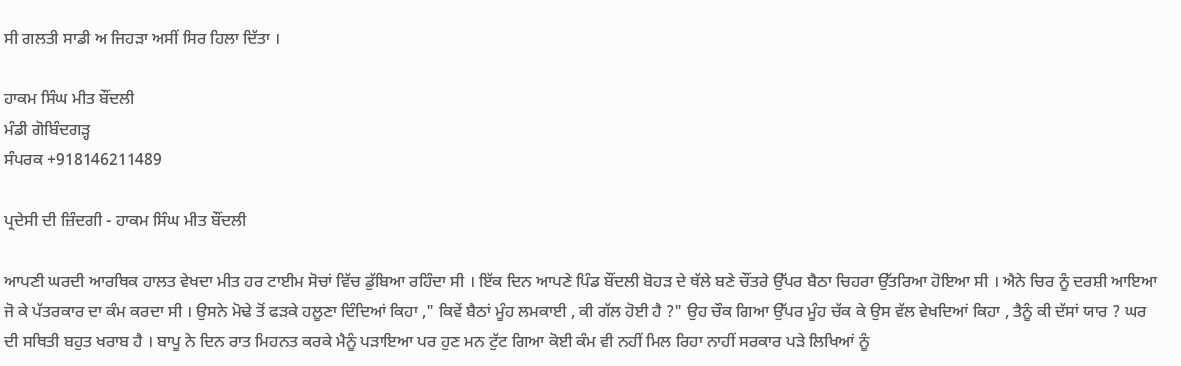ਸੀ ਗਲਤੀ ਸਾਡੀ ਅ ਜਿਹੜਾ ਅਸੀਂ ਸਿਰ ਹਿਲਾ ਦਿੱਤਾ ।

ਹਾਕਮ ਸਿੰਘ ਮੀਤ ਬੌਂਦਲੀ
ਮੰਡੀ ਗੋਬਿੰਦਗੜ੍ਹ
ਸੰਪਰਕ +918146211489

ਪ੍ਰਦੇਸੀ ਦੀ ਜ਼ਿੰਦਗੀ - ਹਾਕਮ ਸਿੰਘ ਮੀਤ ਬੌਂਦਲੀ

ਆਪਣੀ ਘਰਦੀ ਆਰਥਿਕ ਹਾਲਤ ਵੇਖਦਾ ਮੀਤ ਹਰ ਟਾਈਮ ਸੋਚਾਂ ਵਿੱਚ ਡੁੱਬਿਆ ਰਹਿੰਦਾ ਸੀ । ਇੱਕ ਦਿਨ ਆਪਣੇ ਪਿੰਡ ਬੌਂਦਲੀ ਬੋਹੜ ਦੇ ਥੱਲੇ ਬਣੇ ਚੌਂਤਰੇ ਉੱਪਰ ਬੈਠਾ ਚਿਹਰਾ ਉੱਤਰਿਆ ਹੋਇਆ ਸੀ । ਐਨੇ ਚਿਰ ਨੂੰ ਦਰਸ਼ੀ ਆਇਆ ਜੋ ਕੇ ਪੱਤਰਕਾਰ ਦਾ ਕੰਮ ਕਰਦਾ ਸੀ । ਉਸਨੇ ਮੋਢੇ ਤੋਂ ਫੜਕੇ ਹਲੂਣਾ ਦਿੰਦਿਆਂ ਕਿਹਾ ," ਕਿਵੇਂ ਬੈਠਾਂ ਮੂੰਹ ਲਮਕਾਈ , ਕੀ ਗੱਲ ਹੋਈ ਹੈ ?" ਉਹ ਚੌਕ ਗਿਆ ਉੱਪਰ ਮੂੰਹ ਚੱਕ ਕੇ ਉਸ ਵੱਲ ਵੇਖਦਿਆਂ ਕਿਹਾ , ਤੈਨੂੰ ਕੀ ਦੱਸਾਂ ਯਾਰ ? ਘਰ ਦੀ ਸਥਿਤੀ ਬਹੁਤ ਖਰਾਬ ਹੈ । ਬਾਪੂ ਨੇ ਦਿਨ ਰਾਤ ਮਿਹਨਤ ਕਰਕੇ ਮੈਨੂੰ ਪੜਾਇਆ ਪਰ ਹੁਣ ਮਨ ਟੁੱਟ ਗਿਆ ਕੋਈ ਕੰਮ ਵੀ ਨਹੀਂ ਮਿਲ ਰਿਹਾ ਨਾਹੀਂ ਸਰਕਾਰ ਪੜੇ ਲਿਖਿਆਂ ਨੂੰ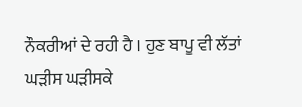ਨੌਕਰੀਆਂ ਦੇ ਰਹੀ ਹੈ । ਹੁਣ ਬਾਪੂ ਵੀ ਲੱਤਾਂ ਘੜੀਸ ਘੜੀਸਕੇ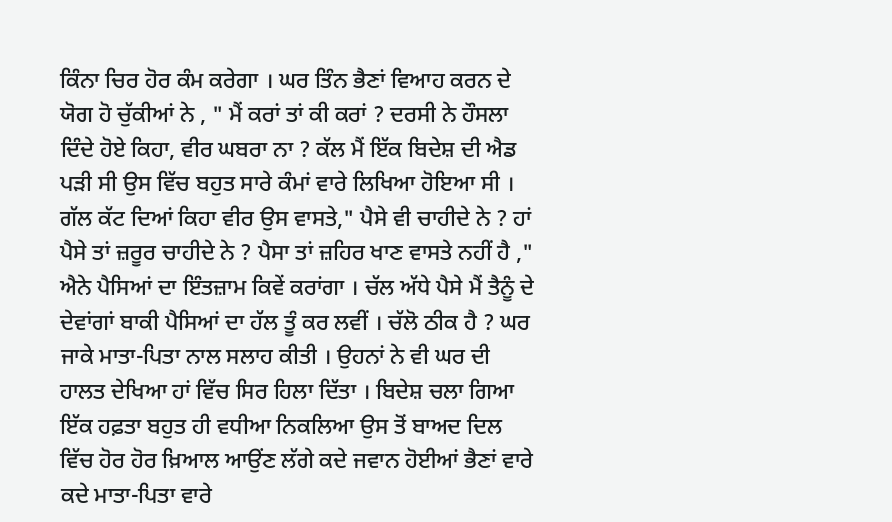ਕਿੰਨਾ ਚਿਰ ਹੋਰ ਕੰਮ ਕਰੇਗਾ । ਘਰ ਤਿੰਨ ਭੈਣਾਂ ਵਿਆਹ ਕਰਨ ਦੇ ਯੋਗ ਹੋ ਚੁੱਕੀਆਂ ਨੇ ‌, " ਮੈਂ ਕਰਾਂ ਤਾਂ ਕੀ ਕਰਾਂ ? ਦਰਸੀ ਨੇ ਹੌਸਲਾ ਦਿੰਦੇ ਹੋਏ ਕਿਹਾ, ਵੀਰ ਘਬਰਾ ਨਾ ? ਕੱਲ ਮੈਂ ਇੱਕ ਬਿਦੇਸ਼ ਦੀ ਐਡ ਪੜੀ ਸੀ ਉਸ ਵਿੱਚ ਬਹੁਤ ਸਾਰੇ ਕੰਮਾਂ ਵਾਰੇ ਲਿਖਿਆ ਹੋਇਆ ਸੀ । ਗੱਲ ਕੱਟ ਦਿਆਂ ਕਿਹਾ ਵੀਰ ਉਸ ਵਾਸਤੇ," ਪੈਸੇ ਵੀ ਚਾਹੀਦੇ ਨੇ ? ਹਾਂ ਪੈਸੇ ਤਾਂ ਜ਼ਰੂਰ ਚਾਹੀਦੇ ਨੇ ? ਪੈਸਾ ਤਾਂ ਜ਼ਹਿਰ ਖਾਣ ਵਾਸਤੇ ਨਹੀਂ ਹੈ ," ਐਨੇ ਪੈਸਿਆਂ ਦਾ ਇੰਤਜ਼ਾਮ ਕਿਵੇਂ ਕਰਾਂਗਾ । ਚੱਲ ਅੱਧੇ ਪੈਸੇ ਮੈਂ ਤੈਨੂੰ ਦੇ ਦੇਵਾਂਗਾਂ ਬਾਕੀ ਪੈਸਿਆਂ ਦਾ ਹੱਲ ਤੂੰ ਕਰ ਲਵੀਂ । ਚੱਲੋ ਠੀਕ ਹੈ ? ਘਰ ਜਾਕੇ ਮਾਤਾ-ਪਿਤਾ ਨਾਲ ਸਲਾਹ ਕੀਤੀ । ਉਹਨਾਂ ਨੇ ਵੀ ਘਰ ਦੀ ਹਾਲਤ ਦੇਖਿਆ ਹਾਂ ਵਿੱਚ ਸਿਰ ਹਿਲਾ ਦਿੱਤਾ । ਬਿਦੇਸ਼ ਚਲਾ ਗਿਆ ਇੱਕ ਹਫ਼ਤਾ ਬਹੁਤ ਹੀ ਵਧੀਆ ਨਿਕਲਿਆ ਉਸ ਤੋਂ ਬਾਅਦ ਦਿਲ ਵਿੱਚ ਹੋਰ ਹੋਰ ਖ਼ਿਆਲ ਆਉਂਣ ਲੱਗੇ ਕਦੇ ਜਵਾਨ ਹੋਈਆਂ ਭੈਣਾਂ ਵਾਰੇ ਕਦੇ ਮਾਤਾ-ਪਿਤਾ ਵਾਰੇ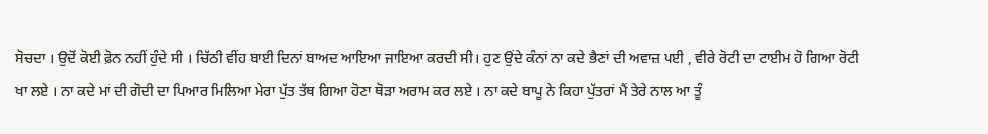ਸੋਚਦਾ । ਉਦੋਂ ਕੋਈ ਫ਼ੋਨ ਨਹੀਂ ਹੁੰਦੇ ਸੀ । ਚਿੱਠੀ ਵੀਂਹ ਬਾਈ ਦਿਨਾਂ ਬਾਅਦ ਆਇਆ ਜਾਇਆ ਕਰਦੀ ਸੀ‌। ਹੁਣ ਉਂਦੇ ਕੰਨਾਂ ਨਾ ਕਦੇ ਭੈਣਾਂ ਦੀ ਅਵਾਜ਼ ਪਈ , ਵੀਰੇ ਰੋਟੀ ਦਾ ਟਾਈਮ ਹੋ ਗਿਆ ਰੋਟੀ ਖਾ ਲਏ । ਨਾ ਕਦੇ ਮਾਂ ਦੀ ਗੋਦੀ ਦਾ ਪਿਆਰ ਮਿਲਿਆ ਮੇਰਾ ਪੁੱਤ ਤੱਥ ਗਿਆ ਹੋਣਾ ਥੋੜਾ ਅਰਾਮ ਕਰ ਲਏ । ਨਾ ਕਦੇ ਬਾਪੂ ਨੇ ਕਿਹਾ ਪੁੱਤਰਾਂ ਮੈਂ ਤੇਰੇ ਨਾਲ ਆ ਤੂੰ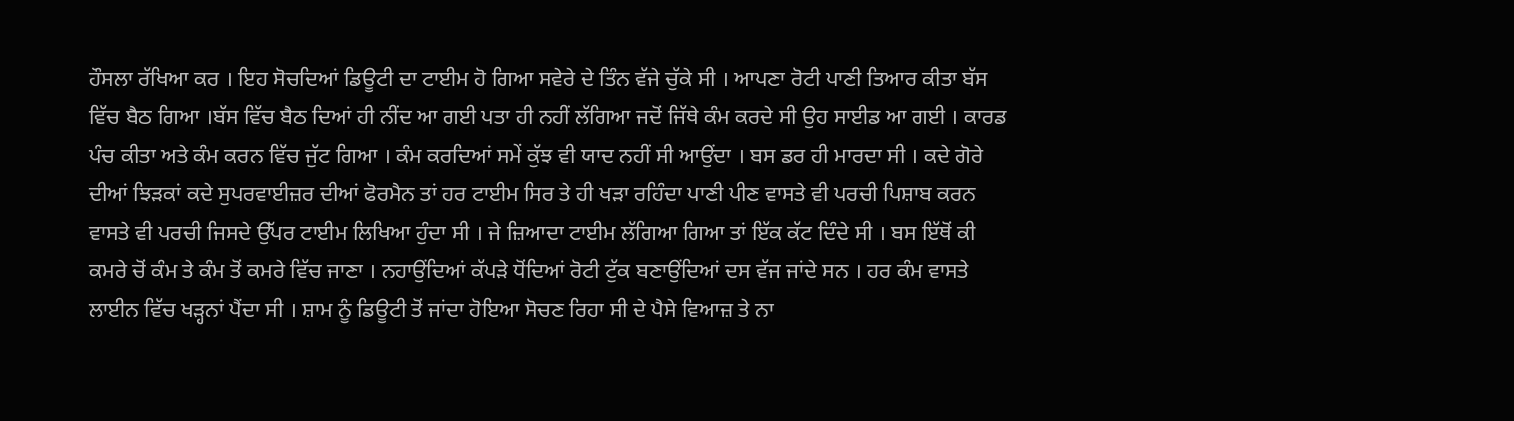ਹੌਸਲਾ ਰੱਖਿਆ ਕਰ । ਇਹ ਸੋਚਦਿਆਂ ਡਿਊਟੀ ਦਾ ਟਾਈਮ ਹੋ ਗਿਆ ਸਵੇਰੇ ਦੇ ਤਿੰਨ ਵੱਜੇ ਚੁੱਕੇ ਸੀ । ਆਪਣਾ ਰੋਟੀ ਪਾਣੀ ਤਿਆਰ ਕੀਤਾ ਬੱਸ ਵਿੱਚ ਬੈਠ ਗਿਆ ।ਬੱਸ ਵਿੱਚ ਬੈਠ ਦਿਆਂ ਹੀ ਨੀਂਦ ਆ ਗਈ ਪਤਾ ਹੀ ਨਹੀਂ ਲੱਗਿਆ ਜਦੋਂ ਜਿੱਥੇ ਕੰਮ ਕਰਦੇ ਸੀ ਉਹ ਸਾਈਡ ਆ ਗਈ । ਕਾਰਡ ਪੰਚ ਕੀਤਾ ਅਤੇ ਕੰਮ ਕਰਨ ਵਿੱਚ ਜੁੱਟ ਗਿਆ । ਕੰਮ ਕਰਦਿਆਂ ਸਮੇਂ ਕੁੱਝ ਵੀ ਯਾਦ ਨਹੀਂ ਸੀ ਆਉਂਦਾ । ਬਸ ਡਰ ਹੀ ਮਾਰਦਾ ਸੀ । ਕਦੇ ਗੋਰੇ ਦੀਆਂ ਝਿੜਕਾਂ ਕਦੇ ਸੁਪਰਵਾਈਜ਼ਰ ਦੀਆਂ ਫੋਰਮੈਨ ਤਾਂ ਹਰ ਟਾਈਮ ਸਿਰ ਤੇ ਹੀ ਖੜਾ ਰਹਿੰਦਾ ਪਾਣੀ ਪੀਣ ਵਾਸਤੇ ਵੀ ਪਰਚੀ ਪਿਸ਼ਾਬ ਕਰਨ ਵਾਸਤੇ ਵੀ ਪਰਚੀ ਜਿਸਦੇ ਉੱਪਰ ਟਾਈਮ ਲਿਖਿਆ ਹੁੰਦਾ ਸੀ । ਜੇ ਜ਼ਿਆਦਾ ਟਾਈਮ ਲੱਗਿਆ ਗਿਆ ਤਾਂ ਇੱਕ ਕੱਟ ਦਿੰਦੇ ਸੀ । ਬਸ ਇੱਥੋਂ ਕੀ ਕਮਰੇ ਚੋਂ ਕੰਮ ਤੇ ਕੰਮ ਤੋਂ ਕਮਰੇ ਵਿੱਚ ਜਾਣਾ । ਨਹਾਉਂਦਿਆਂ ਕੱਪੜੇ ਧੋਂਦਿਆਂ ਰੋਟੀ ਟੁੱਕ ਬਣਾਉਂਦਿਆਂ ਦਸ ਵੱਜ ਜਾਂਦੇ ਸਨ । ਹਰ ਕੰਮ ਵਾਸਤੇ ਲਾਈਨ ਵਿੱਚ ਖੜ੍ਹਨਾਂ ਪੈਂਦਾ ਸੀ । ਸ਼ਾਮ ਨੂੰ ਡਿਊਟੀ ਤੋਂ ਜਾਂਦਾ ਹੋਇਆ ਸੋਚਣ ਰਿਹਾ ਸੀ ਦੇ ਪੈਸੇ ਵਿਆਜ਼ ਤੇ ਨਾ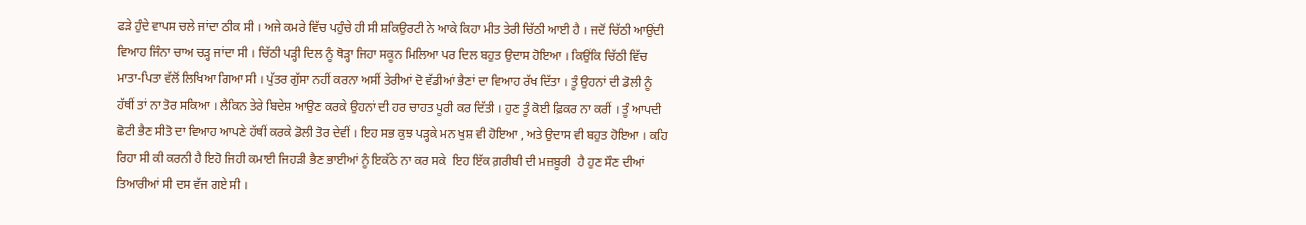ਫੜੇ ਹੁੰਦੇ ਵਾਪਸ ਚਲੇ ਜਾਂਦਾ ਠੀਕ ਸੀ । ਅਜੇ ਕਮਰੇ ਵਿੱਚ ਪਹੁੰਚੇ ਹੀ ਸੀ ਸ਼ਕਿਉਰਟੀ ਨੇ ਆਕੇ ਕਿਹਾ ਮੀਤ ਤੇਰੀ ਚਿੱਠੀ ਆਈ ਹੈ । ਜਦੋਂ ਚਿੱਠੀ ਆਉਂਦੀ ਵਿਆਹ ਜਿੰਨਾ ਚਾਅ ਚੜ੍ਹ ਜਾਂਦਾ ਸੀ । ਚਿੱਠੀ ਪੜ੍ਹੀ ਦਿਲ ਨੂੰ ਥੋੜ੍ਹਾ ਜਿਹਾ ਸਕੂਨ ਮਿਲਿਆ ਪਰ ਦਿਲ ਬਹੁਤ ਉਦਾਸ ਹੋਇਆ । ਕਿਉਂਕਿ ਚਿੱਠੀ ਵਿੱਚ ਮਾਤਾ-ਪਿਤਾ ਵੱਲੋਂ ਲਿਖਿਆ ਗਿਆ ਸੀ । ਪੁੱਤਰ ਗੁੱਸਾ ਨਹੀਂ ਕਰਨਾ ਅਸੀਂ ਤੇਰੀਆਂ ਦੋ ਵੱਡੀਆਂ ਭੈਣਾਂ ਦਾ ਵਿਆਹ ਰੱਖ ਦਿੱਤਾ । ਤੂੰ ਉਹਨਾਂ ਦੀ ਡੋਲੀ ਨੂੰ ਹੱਥੀਂ ਤਾਂ ਨਾ ਤੋਰ ਸਕਿਆ । ਲੈਕਿਨ ਤੇਰੇ ਬਿਦੇਸ਼ ਆਉਣ ਕਰਕੇ ਉਹਨਾਂ ਦੀ ਹਰ ਚਾਹਤ ਪੂਰੀ ਕਰ ਦਿੱਤੀ । ਹੁਣ ਤੂੰ ਕੋਈ ਫ਼ਿਕਰ ਨਾ ਕਰੀਂ । ਤੂੰ ਆਪਦੀ ਛੋਟੀ ਭੈਣ ਸੀਤੋ ਦਾ ਵਿਆਹ ਆਪਣੇ ਹੱਥੀਂ ਕਰਕੇ ਡੋਲੀ ਤੋਰ ਦੇਵੀਂ । ਇਹ ਸਭ ਕੁਝ ਪੜ੍ਹਕੇ ਮਨ ਖੁਸ਼ ਵੀ ਹੋਇਆ , ਅਤੇ ਉਦਾਸ ਵੀ ਬਹੁਤ ਹੋਇਆ । ਕਹਿ ਰਿਹਾ ਸੀ ਕੀ ਕਰਨੀ ਹੈ ਇਹੋ ਜਿਹੀ ਕਮਾਈ ਜਿਹੜੀ ਭੈਣ ਭਾਈਆਂ ਨੂੰ ਇਕੱਠੇ ਨਾ ਕਰ ਸਕੇ  ਇਹ ਇੱਕ ਗ਼ਰੀਬੀ ਦੀ ਮਜ਼ਬੂਰੀ  ਹੈ ਹੁਣ ਸੌਣ ਦੀਆਂ ਤਿਆਰੀਆਂ ਸੀ ਦਸ ਵੱਜ ਗਏ ਸੀ ।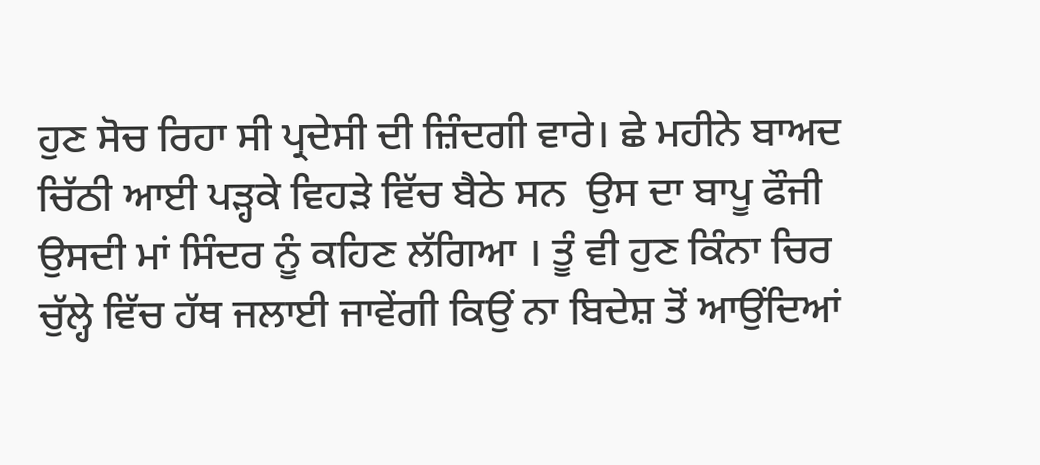ਹੁਣ ਸੋਚ ਰਿਹਾ ਸੀ ਪ੍ਰਦੇਸੀ ਦੀ ਜ਼ਿੰਦਗੀ ਵਾਰੇ। ਛੇ ਮਹੀਨੇ ਬਾਅਦ ਚਿੱਠੀ ਆਈ ਪੜ੍ਹਕੇ ਵਿਹੜੇ ਵਿੱਚ ਬੈਠੇ ਸਨ  ਉਸ ਦਾ ਬਾਪੂ ਫੌਜੀ ਉਸਦੀ ਮਾਂ ਸਿੰਦਰ ਨੂੰ ਕਹਿਣ ਲੱਗਿਆ । ਤੂੰ ਵੀ ਹੁਣ ਕਿੰਨਾ ਚਿਰ ਚੁੱਲ੍ਹੇ ਵਿੱਚ ਹੱਥ ਜਲਾਈ ਜਾਵੇਂਗੀ ਕਿਉਂ ਨਾ ਬਿਦੇਸ਼ ਤੋਂ ਆਉਂਦਿਆਂ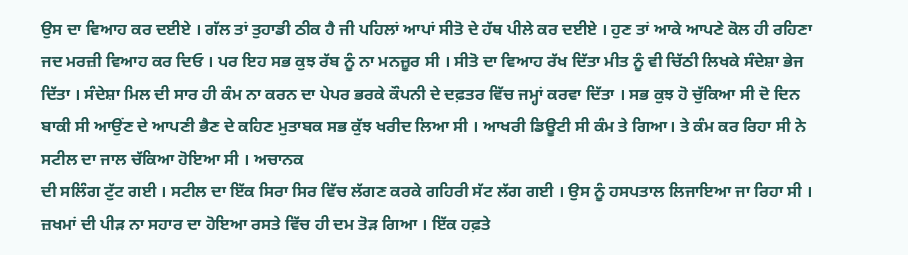ਉਸ ਦਾ ਵਿਆਹ ਕਰ ਦਈਏ । ਗੱਲ ਤਾਂ ਤੁਹਾਡੀ ਠੀਕ ਹੈ ਜੀ ਪਹਿਲਾਂ ਆਪਾਂ ਸੀਤੋ ਦੇ ਹੱਥ ਪੀਲੇ ਕਰ ਦਈਏ । ਹੁਣ ਤਾਂ ਆਕੇ ਆਪਣੇ ਕੋਲ ਹੀ ਰਹਿਣਾ ਜਦ ਮਰਜ਼ੀ ਵਿਆਹ ਕਰ ਦਿਓ । ਪਰ ਇਹ ਸਭ ਕੁਝ ਰੱਬ ਨੂੰ ਨਾ ਮਨਜ਼ੂਰ ਸੀ । ਸੀਤੋ ਦਾ ਵਿਆਹ ਰੱਖ ਦਿੱਤਾ ਮੀਤ ਨੂੰ ਵੀ ਚਿੱਠੀ ਲਿਖਕੇ ਸੰਦੇਸ਼ਾ ਭੇਜ ਦਿੱਤਾ । ਸੰਦੇਸ਼ਾ ਮਿਲ ਦੀ ਸਾਰ ਹੀ ਕੰਮ ਨਾ ਕਰਨ ਦਾ ਪੇਪਰ ਭਰਕੇ ਕੌਪਨੀ ਦੇ ਦਫ਼ਤਰ ਵਿੱਚ ਜਮ੍ਹਾਂ ਕਰਵਾ ਦਿੱਤਾ । ਸਭ ਕੁਝ ਹੋ ਚੁੱਕਿਆ ਸੀ ਦੋ ਦਿਨ ਬਾਕੀ ਸੀ ਆਉਂਣ ਦੇ ਆਪਣੀ ਭੈਣ ਦੇ ਕਹਿਣ ਮੁਤਾਬਕ ਸਭ ਕੁੱਝ ਖਰੀਦ ਲਿਆ ਸੀ । ਆਖਰੀ ਡਿਊਟੀ ਸੀ ਕੰਮ ਤੇ ਗਿਆ। ਤੇ ਕੰਮ ਕਰ ਰਿਹਾ ਸੀ ਨੇ ਸਟੀਲ ਦਾ ਜਾਲ ਚੱਕਿਆ ਹੋਇਆ ਸੀ । ਅਚਾਨਕ
ਦੀ ਸਲਿੰਗ ਟੁੱਟ ਗਈ । ਸਟੀਲ ਦਾ ਇੱਕ ਸਿਰਾ ਸਿਰ ਵਿੱਚ ਲੱਗਣ ਕਰਕੇ ਗਹਿਰੀ ਸੱਟ ਲੱਗ ਗਈ । ਉਸ ਨੂੰ ਹਸਪਤਾਲ ਲਿਜਾਇਆ ਜਾ ਰਿਹਾ ਸੀ । ਜ਼ਖਮਾਂ ਦੀ ਪੀੜ ਨਾ ਸਹਾਰ ਦਾ ਹੋਇਆ ਰਸਤੇ ਵਿੱਚ ਹੀ ਦਮ ਤੋੜ ਗਿਆ । ਇੱਕ ਹਫ਼ਤੇ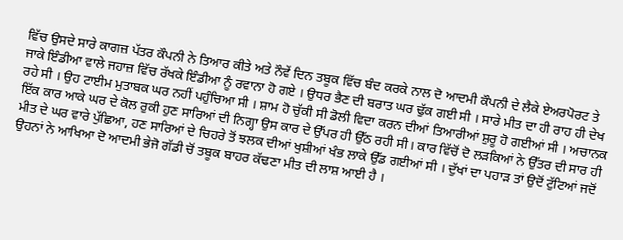ਵਿੱਚ ਉਸਦੇ ਸਾਰੇ ਕਾਗਜ਼ ਪੱਤਰ ਕੌਪਨੀ ਨੇ ਤਿਆਰ ਕੀਤੇ ਅਤੇ ਨੌਵੇਂ ਦਿਨ ਤਬੂਕ ਵਿੱਚ ਬੰਦ ਕਰਕੇ ਨਾਲ ਦੋ ਆਦਮੀ ਕੌਪਨੀ ਦੇ ਲੈਕੇ ਏਅਰਪੋਰਟ ਤੇ ਜਾਕੇ ਇੰਡੀਆ ਵਾਲੇ ਜਹਾਜ਼ ਵਿੱਚ ਰੱਖਕੇ ਇੰਡੀਆ ਨੂੰ ਰਵਾਨਾ ਹੋ ਗਏ । ਉਧਰ ਭੈਣ ਦੀ ਬਰਾਤ ਘਰ ਢੁੱਕ ਗਈ ਸੀ । ਸਾਰੇ ਮੀਤ ਦਾ ਹੀ ਰਾਹ ਹੀ ਦੇਖ ਰਹੇ ਸੀ । ਉਹ ਟਾਈਮ ਮੁਤਾਬਕ ਘਰ ਨਹੀਂ ਪਹੁੰਚਿਆ ਸੀ । ਸ਼ਾਮ ਹੋ ਚੁੱਕੀ ਸੀ ਡੋਲੀ ਵਿਦਾ ਕਰਨ ਦੀਆਂ ਤਿਆਰੀਆਂ ਸ਼ੁਰੂ ਹੋ ਗਈਆਂ ਸੀ । ਅਚਾਨਕ ਇੱਕ ਕਾਰ ਆਕੇ ਘਰ ਦੇ ਕੋਲ ਰੁਕੀ ਹੁਣ ਸਾਰਿਆਂ ਦੀ ਨਿਗ੍ਹਾ ਉਸ ਕਾਰ ਦੇ ਉੱਪਰ ਹੀ ਉੱਠ ਰਹੀ ਸੀ। ਕਾਰ ਵਿੱਚੋਂ ਦੋ ਲੜਕਿਆਂ ਨੇ ਉੱਤਰ ਦੀ ਸਾਰ ਹੀ ਮੀਤ ਦੇ ਘਰ ਵਾਰੇ ਪੁੱਛਿਆ, ਹਣ ਸਾਰਿਆਂ ਦੇ ਚਿਹਰੇ ਤੋਂ ਝਲਕ ਦੀਆਂ ਖੁਸ਼ੀਆਂ ਖੰਭ ਲਾਕੇ ਉੱਡ ਗਈਆਂ ਸੀ । ਦੁੱਖਾਂ ਦਾ ਪਹਾੜ ਤਾਂ ਉਦੋਂ ਟੁੱਟਿਆਂ ਜਦੋਂ ਉਹਨਾਂ ਨੇ ਆਖਿਆ ਦੋ ਆਦਮੀ ਭੇਜੋ ਗੱਡੀ ਚੋਂ ਤਬੂਕ ਬਾਹਰ ਕੱਢਣਾ ਮੀਤ ਦੀ ਲਾਸ਼ ਆਈ ਹੈ ।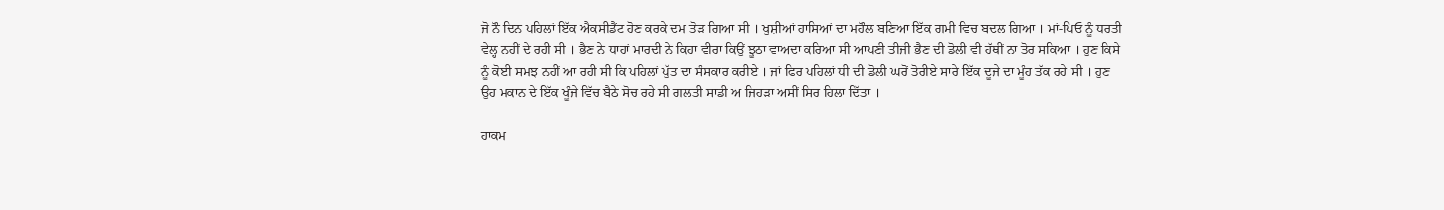ਜੋ ਨੌ ਦਿਨ ਪਹਿਲਾਂ ਇੱਕ ਐਕਸੀਡੈਂਟ ਹੋਣ ਕਰਕੇ ਦਮ ਤੋੜ ਗਿਆ ਸੀ । ਖੁਸ਼ੀਆਂ ਹਾਸਿਆਂ ਦਾ ਮਹੌਲ ਬਣਿਆ ਇੱਕ ਗਮੀ ਵਿਚ ਬਦਲ ਗਿਆ । ਮਾਂ-ਪਿਓ ਨੂੰ ਧਰਤੀ ਵੇਲ੍ਹ ਨਹੀਂ ਦੇ ਰਹੀ ਸੀ । ਭੈਣ ਨੇ ਧਾਹਾਂ ਮਾਰਦੀ ਨੇ ਕਿਹਾ ਵੀਰਾ ਕਿਉਂ ਝੂਠਾ ਵਾਅਦਾ ਕਰਿਆ ਸੀ ਆਪਣੀ ਤੀਜੀ ਭੈਣ ਦੀ ਡੋਲੀ ਵੀ ਹੱਥੀਂ ਨਾ ਤੋਰ ਸਕਿਆ । ਹੁਣ ਕਿਸੇ ਨੂੰ ਕੋਈ ਸਮਝ ਨਹੀਂ ਆ ਰਹੀ ਸੀ ਕਿ ਪਹਿਲਾਂ ਪੁੱਤ ਦਾ ਸੰਸਕਾਰ ਕਰੀਏ । ਜਾਂ ਫਿਰ ਪਹਿਲਾਂ ਧੀ ਦੀ ਡੋਲੀ ਘਰੋਂ ਤੋਰੀਏ ਸਾਰੇ ਇੱਕ ਦੂਜੇ ਦਾ ਮੂੰਹ ਤੱਕ ਰਹੇ ਸੀ । ਹੁਣ ਉਹ ਮਕਾਨ ਦੇ ਇੱਕ ਖੂੰਜੇ ਵਿੱਚ ਬੈਠੇ ਸੋਚ ਰਹੇ ਸੀ ਗਲਤੀ ਸਾਡੀ ਅ ਜਿਹੜਾ ਅਸੀਂ ਸਿਰ ਹਿਲਾ ਦਿੱਤਾ ।

ਹਾਕਮ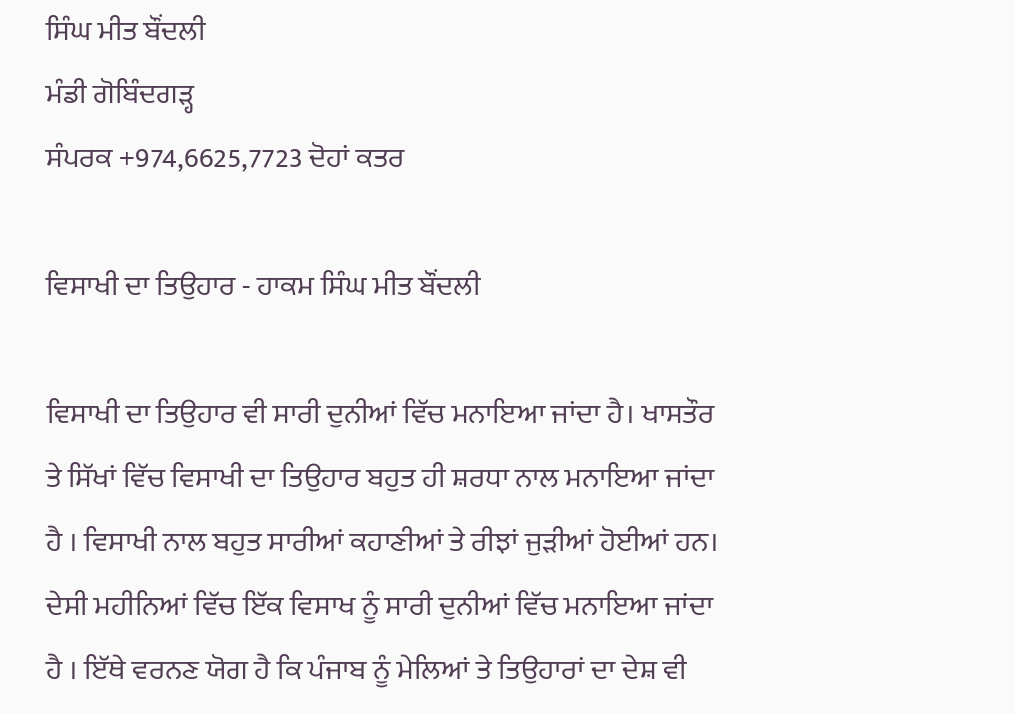ਸਿੰਘ ਮੀਤ ਬੌਂਦਲੀ
ਮੰਡੀ ਗੋਬਿੰਦਗੜ੍ਹ
ਸੰਪਰਕ +974,6625,7723 ਦੋਹਾਂ ਕਤਰ

ਵਿਸਾਖੀ ਦਾ ਤਿਉਹਾਰ - ਹਾਕਮ ਸਿੰਘ ਮੀਤ ਬੌਂਦਲੀ

ਵਿਸਾਖੀ ਦਾ ਤਿਉਹਾਰ ਵੀ ਸਾਰੀ ਦੁਨੀਆਂ ਵਿੱਚ ਮਨਾਇਆ ਜਾਂਦਾ ਹੈ। ਖਾਸਤੌਰ ਤੇ ਸਿੱਖਾਂ ਵਿੱਚ ਵਿਸਾਖੀ ਦਾ ਤਿਉਹਾਰ ਬਹੁਤ ਹੀ ਸ਼ਰਧਾ ਨਾਲ ਮਨਾਇਆ ਜਾਂਦਾ ਹੈ । ਵਿਸਾਖੀ ਨਾਲ ਬਹੁਤ ਸਾਰੀਆਂ ਕਹਾਣੀਆਂ ਤੇ ਰੀਝਾਂ ਜੁੜੀਆਂ ਹੋਈਆਂ ਹਨ। ਦੇਸੀ ਮਹੀਨਿਆਂ ਵਿੱਚ ਇੱਕ ਵਿਸਾਖ ਨੂੰ ਸਾਰੀ ਦੁਨੀਆਂ ਵਿੱਚ ਮਨਾਇਆ ਜਾਂਦਾ ਹੈ । ਇੱਥੇ ਵਰਨਣ ਯੋਗ ਹੈ ਕਿ ਪੰਜਾਬ ਨੂੰ ਮੇਲਿਆਂ ਤੇ ਤਿਉਹਾਰਾਂ ਦਾ ਦੇਸ਼ ਵੀ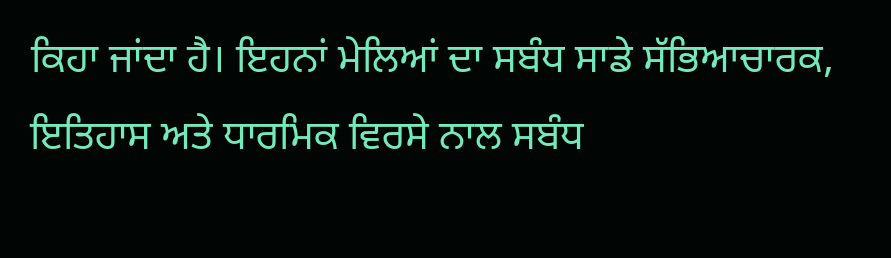ਕਿਹਾ ਜਾਂਦਾ ਹੈ। ਇਹਨਾਂ ਮੇਲਿਆਂ ਦਾ ਸਬੰਧ ਸਾਡੇ ਸੱਭਿਆਚਾਰਕ, ਇਤਿਹਾਸ ਅਤੇ ਧਾਰਮਿਕ ਵਿਰਸੇ ਨਾਲ ਸਬੰਧ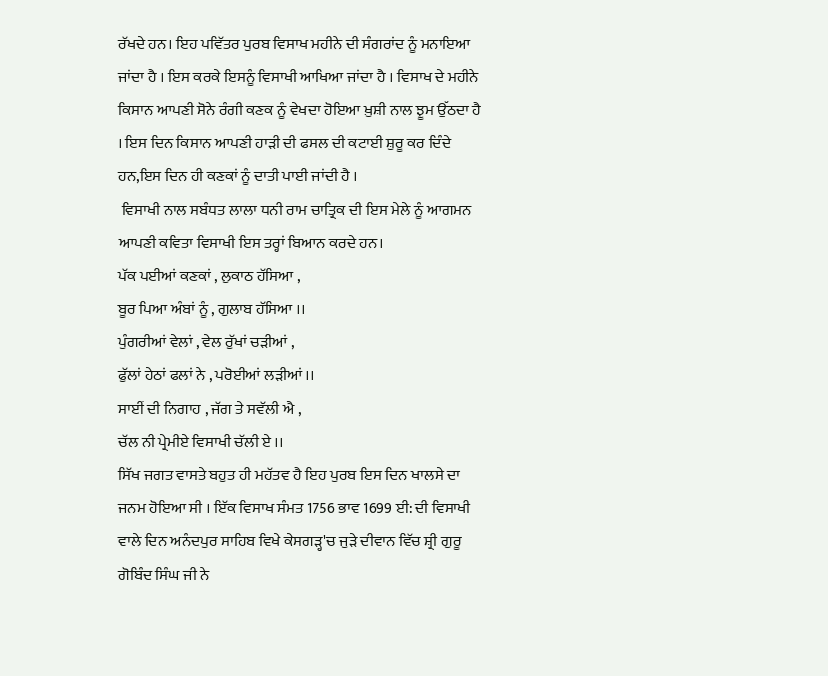ਰੱਖਦੇ ਹਨ। ਇਹ ਪਵਿੱਤਰ ਪੁਰਬ ਵਿਸਾਖ ਮਹੀਨੇ ਦੀ ਸੰਗਰਾਂਦ ਨੂੰ ਮਨਾਇਆ ਜਾਂਦਾ ਹੈ । ਇਸ ਕਰਕੇ ਇਸਨੂੰ ਵਿਸਾਖੀ ਆਖਿਆ ਜਾਂਦਾ ਹੈ । ਵਿਸਾਖ ਦੇ ਮਹੀਨੇ ਕਿਸਾਨ ਆਪਣੀ ਸੋਨੇ ਰੰਗੀ ਕਣਕ ਨੂੰ ਵੇਖਦਾ ਹੋਇਆ ਖ਼ੁਸ਼ੀ ਨਾਲ ਝੂਮ ਉੱਠਦਾ ਹੈ । ਇਸ ਦਿਨ ਕਿਸਾਨ ਆਪਣੀ ਹਾੜੀ ਦੀ ਫਸਲ ਦੀ ਕਟਾਈ ਸ਼ੁਰੂ ਕਰ ਦਿੰਦੇ ਹਨ,ਇਸ ਦਿਨ ਹੀ ਕਣਕਾਂ ਨੂੰ ਦਾਤੀ ਪਾਈ ਜਾਂਦੀ ਹੈ ।
 ਵਿਸਾਖੀ ਨਾਲ ਸਬੰਧਤ ਲਾਲਾ ਧਨੀ ਰਾਮ ਚਾਤ੍ਰਿਕ ਦੀ ਇਸ ਮੇਲੇ ਨੂੰ ਆਗਮਨ ਆਪਣੀ ਕਵਿਤਾ ਵਿਸਾਖੀ ਇਸ ਤਰ੍ਹਾਂ ਬਿਆਨ ਕਰਦੇ ਹਨ।
ਪੱਕ ਪਈਆਂ ਕਣਕਾਂ , ਲੁਕਾਠ ਹੱਸਿਆ ,
ਬੂਰ ਪਿਆ ਅੰਬਾਂ ਨੂੰ , ਗੁਲਾਬ ਹੱਸਿਆ ।।
ਪੁੰਗਰੀਆਂ ਵੇਲਾਂ , ਵੇਲ ਰੁੱਖਾਂ ਚੜੀਆਂ ,
ਫੁੱਲਾਂ ਹੇਠਾਂ ਫਲਾਂ ਨੇ , ਪਰੋਈਆਂ ਲੜੀਆਂ ।।
ਸਾਈਂ ਦੀ ਨਿਗਾਹ , ਜੱਗ ਤੇ ਸਵੱਲੀ ਐ ,
ਚੱਲ ਨੀ ਪ੍ਰੇਮੀਏ ਵਿਸਾਖੀ ਚੱਲੀ ਏ ।।
ਸਿੱਖ ਜਗਤ ਵਾਸਤੇ ਬਹੁਤ ਹੀ ਮਹੱਤਵ ਹੈ ਇਹ ਪੁਰਬ ਇਸ ਦਿਨ ਖਾਲਸੇ ਦਾ ਜਨਮ ਹੋਇਆ ਸੀ । ਇੱਕ ਵਿਸਾਖ ਸੰਮਤ 1756 ਭਾਵ 1699 ਈ: ਦੀ ਵਿਸਾਖੀ ਵਾਲੇ ਦਿਨ ਅਨੰਦਪੁਰ ਸਾਹਿਬ ਵਿਖੇ ਕੇਸਗੜ੍ਹ'ਚ ਜੁੜੇ ਦੀਵਾਨ ਵਿੱਚ ਸ਼੍ਰੀ ਗੁਰੂ ਗੋਬਿੰਦ ਸਿੰਘ ਜੀ ਨੇ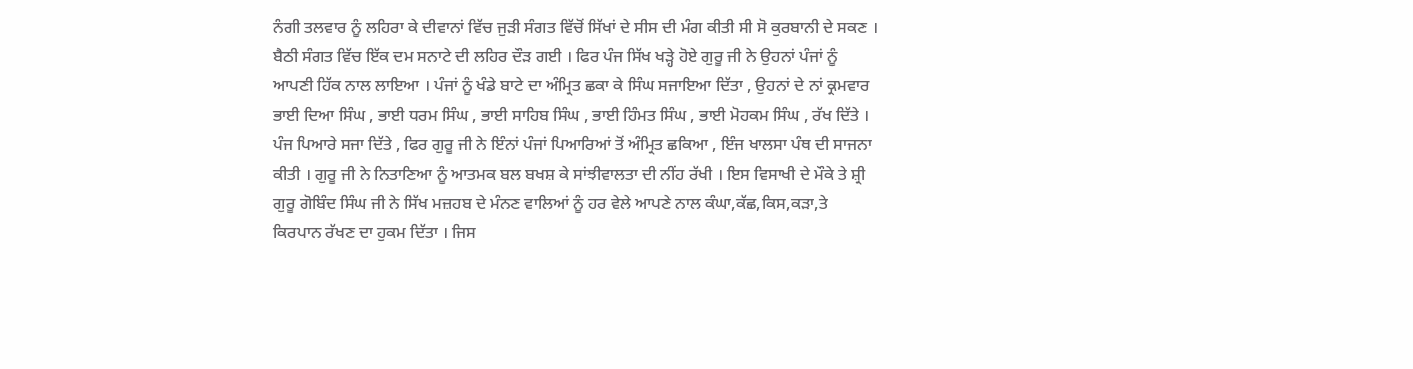ਨੰਗੀ ਤਲਵਾਰ ਨੂੰ ਲਹਿਰਾ ਕੇ ਦੀਵਾਨਾਂ ਵਿੱਚ ਜੁੜੀ ਸੰਗਤ ਵਿੱਚੋਂ ਸਿੱਖਾਂ ਦੇ ਸੀਸ ਦੀ ਮੰਗ ਕੀਤੀ ਸੀ ਸੋ ਕੁਰਬਾਨੀ ਦੇ ਸਕਣ । ਬੈਠੀ ਸੰਗਤ ਵਿੱਚ ਇੱਕ ਦਮ ਸਨਾਟੇ ਦੀ ਲਹਿਰ ਦੌੜ ਗਈ । ਫਿਰ ਪੰਜ ਸਿੱਖ ਖੜ੍ਹੇ ਹੋਏ ਗੁਰੂ ਜੀ ਨੇ ਉਹਨਾਂ ਪੰਜਾਂ ਨੂੰ ਆਪਣੀ ਹਿੱਕ ਨਾਲ ਲਾਇਆ । ਪੰਜਾਂ ਨੂੰ ਖੰਡੇ ਬਾਟੇ ਦਾ ਅੰਮ੍ਰਿਤ ਛਕਾ ਕੇ ਸਿੰਘ ਸਜਾਇਆ ਦਿੱਤਾ , ਉਹਨਾਂ ਦੇ ਨਾਂ ਕ੍ਰਮਵਾਰ ਭਾਈ ਦਿਆ ਸਿੰਘ , ਭਾਈ ਧਰਮ ਸਿੰਘ , ਭਾਈ ਸਾਹਿਬ ਸਿੰਘ , ਭਾਈ ਹਿੰਮਤ ਸਿੰਘ , ਭਾਈ ਮੋਹਕਮ ਸਿੰਘ , ਰੱਖ ਦਿੱਤੇ । ਪੰਜ ਪਿਆਰੇ ਸਜਾ ਦਿੱਤੇ , ਫਿਰ ਗੁਰੂ ਜੀ ਨੇ ਇੰਨਾਂ ਪੰਜਾਂ ਪਿਆਰਿਆਂ ਤੋਂ ਅੰਮ੍ਰਿਤ ਛਕਿਆ , ਇੰਜ ਖਾਲਸਾ ਪੰਥ ਦੀ ਸਾਜਨਾ ਕੀਤੀ । ਗੁਰੂ ਜੀ ਨੇ ਨਿਤਾਣਿਆ ਨੂੰ ਆਤਮਕ ਬਲ ਬਖਸ਼ ਕੇ ਸਾਂਝੀਵਾਲਤਾ ਦੀ ਨੀਂਹ ਰੱਖੀ । ਇਸ ਵਿਸਾਖੀ ਦੇ ਮੌਕੇ ਤੇ ਸ਼੍ਰੀ ਗੁਰੂ ਗੋਬਿੰਦ ਸਿੰਘ ਜੀ ਨੇ ਸਿੱਖ ਮਜ਼ਹਬ ਦੇ ਮੰਨਣ ਵਾਲਿਆਂ ਨੂੰ ਹਰ ਵੇਲੇ ਆਪਣੇ ਨਾਲ ਕੰਘਾ,ਕੱਛ,ਕਿਸ,ਕੜਾ,ਤੇ ਕਿਰਪਾਨ ਰੱਖਣ ਦਾ ਹੁਕਮ ਦਿੱਤਾ । ਜਿਸ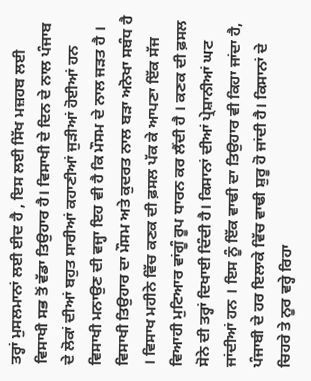ਤਰ੍ਹਾਂ ਮੁਸਲਮਾਨਾਂ ਲਈ ਈਦ ਹੈ , ਇਸ ਲਈ ਸਿੱਖ ਮਜ਼ਹਬ ਲਈ ਵਿਸਾਖੀ ਸਭ ਤੋਂ ਵੱਡਾ ਤਿਉਹਾਰ ਹੈ। ਵਿਸਾਖੀ ਦੇ ਦਿਨ ਦੇ ਨਾਲ ਪੰਜਾਬ ਦੇ ਲੋਕਾਂ ਦੀਆਂ ਬਹੁਤ ਸਾਰੀਆਂ ਕਹਾਣੀਆਂ ਜੁੜੀਆਂ ਹੋਈਆਂ ਹਨ ਵਿਸਾਖੀ ਮਨਾਉਣ ਦੀ ਵਜ੍ਹਾ ਇਹ ਵੀ ਹੈ ਕਿ ਮੌਸਮ ਦੇ ਨਾਲ ਜੜਤ ਹੈ । ਵਿਸਾਖੀ ਤਿਉਹਾਰ ਦਾ ਮੌਸਮ ਅਤੇ ਕੁਦਰਤ ਨਾਲ ਬੜਾ ਅਨੋਖਾ ਸਬੰਧ ਹੈ । ਵਿਸਾਖ ਮਹੀਨੇ ਵਿੱਚ ਕਣਕ ਦੀ ਫ਼ਸਲ ਪੱਕ ਕੇ ਆਪਣਾ ਇੱਕ ਸੱਜ ਵਿਆਹੀ ਮੁਟਿਆਰ ਵਾਂਗੂੰ ਰੂਪ ਧਾਰਨ ਕਰ ਲੈਂਦੀ ਹੈ । ਕਣਕ ਦੀ ਫ਼ਸਲ ਸੋਨੇ ਦੀ ਤਰ੍ਹਾਂ ਦਿਖਾਈ ਦਿੰਦੀ ਹੈ। ਕਿਸਾਨਾਂ ਦੀਆਂ ਪ੍ਰੇਸ਼ਾਨੀਆਂ ਘਟ ਜਾਂਦੀਆਂ ਹਨ । ਇਸ ਨੂੰ ਇੱਕ ਵਾਢੀ ਦਾ ਤਿਉਹਾਰ ਵੀ ਕਿਹਾ ਜਾਂਦਾ ਹੈ, ਪੰਜਾਬੀ ਦੇ ਹਰ ਇਲਾਕੇ ਵਿੱਚ ਵਾਢੀ ਸ਼ੁਰੂ ਹੋ ਜਾਂਦੀ ਹੈ। ਕਿਸਾਨਾਂ ਦੇ ਚਿਹਰੇ ਤੇ ਨੂਰ ਵਰ੍ਹੇ ਰਿਹਾ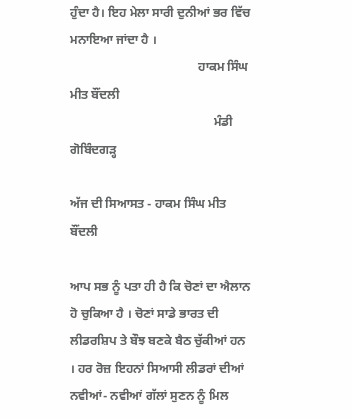ਹੁੰਦਾ ਹੈ। ਇਹ ਮੇਲਾ ਸਾਰੀ ਦੁਨੀਆਂ ਭਰ ਵਿੱਚ ਮਨਾਇਆ ਜਾਂਦਾ ਹੈ ।
                                         ਹਾਕਮ ਸਿੰਘ ਮੀਤ ਬੌਂਦਲੀ
                                              ਮੰਡੀ ਗੋਬਿੰਦਗੜ੍ਹ

ਅੱਜ ਦੀ ਸਿਆਸਤ - ਹਾਕਮ ਸਿੰਘ ਮੀਤ ਬੌਂਦਲੀ

ਆਪ ਸਭ ਨੂੰ ਪਤਾ ਹੀ ਹੈ ਕਿ ਚੋਣਾਂ ਦਾ ਐਲਾਨ ਹੋ ਚੁਕਿਆ ਹੈ । ਚੋਣਾਂ ਸਾਡੇ ਭਾਰਤ ਦੀ ਲੀਡਰਸ਼ਿਪ ਤੇ ਬੌਝ ਬਣਕੇ ਬੈਠ ਚੁੱਕੀਆਂ ਹਨ । ਹਰ ਰੋਜ਼ ਇਹਨਾਂ ਸਿਆਸੀ ਲੀਡਰਾਂ ਦੀਆਂ ਨਵੀਆਂ- ਨਵੀਆਂ ਗੱਲਾਂ ਸੁਣਨ ਨੂੰ ਮਿਲ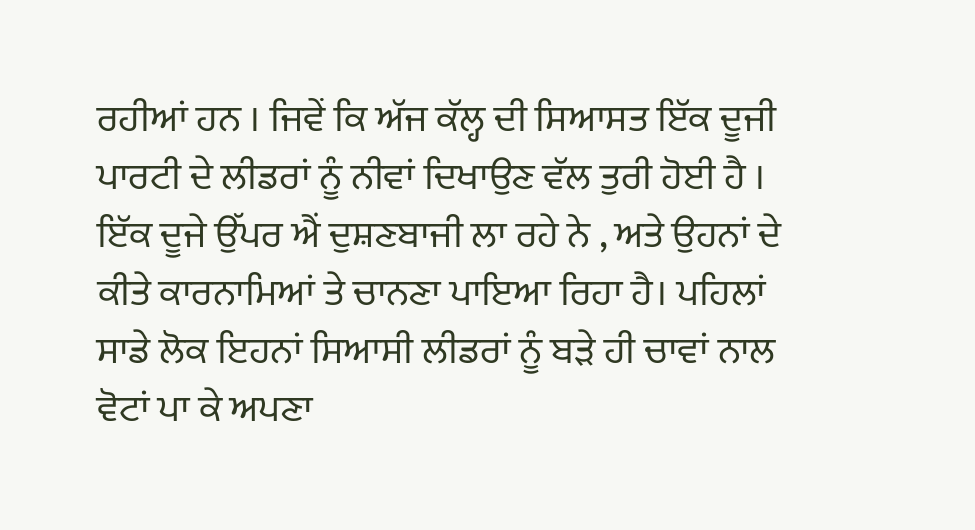ਰਹੀਆਂ ਹਨ । ਜਿਵੇਂ ਕਿ ਅੱਜ ਕੱਲ੍ਹ ਦੀ ਸਿਆਸਤ ਇੱਕ ਦੂਜੀ ਪਾਰਟੀ ਦੇ ਲੀਡਰਾਂ ਨੂੰ ਨੀਵਾਂ ਦਿਖਾਉਣ ਵੱਲ ਤੁਰੀ ਹੋਈ ਹੈ । ਇੱਕ ਦੂਜੇ ਉੱਪਰ ਐਂ ਦੁਸ਼ਣਬਾਜੀ ਲਾ ਰਹੇ ਨੇ , ਅਤੇ ਉਹਨਾਂ ਦੇ ਕੀਤੇ ਕਾਰਨਾਮਿਆਂ ਤੇ ਚਾਨਣਾ ਪਾਇਆ ਰਿਹਾ ਹੈ। ਪਹਿਲਾਂ ਸਾਡੇ ਲੋਕ ਇਹਨਾਂ ਸਿਆਸੀ ਲੀਡਰਾਂ ਨੂੰ ਬੜੇ ਹੀ ਚਾਵਾਂ ਨਾਲ ਵੋਟਾਂ ਪਾ ਕੇ ਅਪਣਾ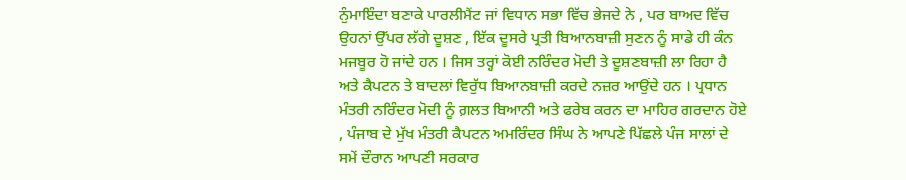ਨੁੰਮਾਇੰਦਾ ਬਣਾਕੇ ਪਾਰਲੀਮੈਂਟ ਜਾਂ ਵਿਧਾਨ ਸਭਾ ਵਿੱਚ ਭੇਜਦੇ ਨੇ , ਪਰ ਬਾਅਦ ਵਿੱਚ ਉਹਨਾਂ ਉੱਪਰ ਲੱਗੇ ਦੂਸ਼ਣ , ਇੱਕ ਦੂਸਰੇ ਪ੍ਰਤੀ ਬਿਆਨਬਾਜ਼ੀ ਸੁਣਨ ਨੂੰ ਸਾਡੇ ਹੀ ਕੰਨ ਮਜਬੂਰ ਹੋ ਜਾਂਦੇ ਹਨ । ਜਿਸ ਤਰ੍ਹਾਂ ਕੋਈ ਨਰਿੰਦਰ ਮੋਦੀ ਤੇ ਦੂਸ਼ਣਬਾਜ਼ੀ ਲਾ ਰਿਹਾ ਹੈ ਅਤੇ ਕੈਪਟਨ ਤੇ ਬਾਦਲਾਂ ਵਿਰੁੱਧ ਬਿਆਨਬਾਜ਼ੀ ਕਰਦੇ ਨਜ਼ਰ ਆਉਂਦੇ ਹਨ । ਪ੍ਰਧਾਨ ਮੰਤਰੀ ਨਰਿੰਦਰ ਮੋਦੀ ਨੂੰ ਗ਼ਲਤ ਬਿਆਨੀ ਅਤੇ ਫਰੇਬ ਕਰਨ ਦਾ ਮਾਹਿਰ ਗਰਦਾਨ ਹੋਏ , ਪੰਜਾਬ ਦੇ ਮੁੱਖ ਮੰਤਰੀ ਕੈਪਟਨ ਅਮਰਿੰਦਰ ਸਿੰਘ ਨੇ ਆਪਣੇ ਪਿੱਛਲੇ ਪੰਜ ਸਾਲਾਂ ਦੇ ਸਮੇਂ ਦੌਰਾਨ ਆਪਣੀ ਸਰਕਾਰ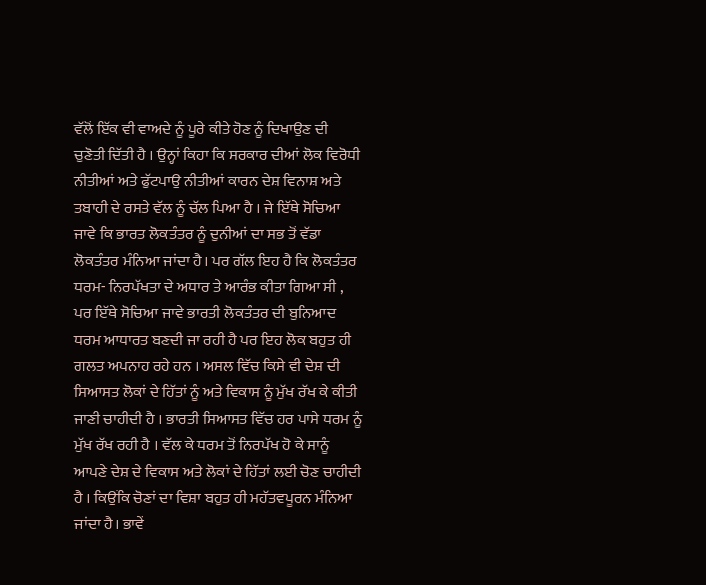ਵੱਲੋਂ ਇੱਕ ਵੀ ਵਾਅਦੇ ਨੂੰ ਪੂਰੇ ਕੀਤੇ ਹੋਣ ਨੂੰ ਦਿਖਾਉਣ ਦੀ ਚੁਣੋਤੀ ਦਿੱਤੀ ਹੈ । ਉਨ੍ਹਾਂ ਕਿਹਾ ਕਿ ਸਰਕਾਰ ਦੀਆਂ ਲੋਕ ਵਿਰੋਧੀ ਨੀਤੀਆਂ ਅਤੇ ਫੁੱਟਪਾਉ ਨੀਤੀਆਂ ਕਾਰਨ ਦੇਸ਼ ਵਿਨਾਸ਼ ਅਤੇ ਤਬਾਹੀ ਦੇ ਰਸਤੇ ਵੱਲ ਨੂੰ ਚੱਲ ਪਿਆ ਹੈ । ਜੇ ਇੱਥੇ ਸੋਚਿਆ ਜਾਵੇ ਕਿ ਭਾਰਤ ਲੋਕਤੰਤਰ ਨੂੰ ਦੁਨੀਆਂ ਦਾ ਸਭ ਤੋਂ ਵੱਡਾ ਲੋਕਤੰਤਰ ਮੰਨਿਆ ਜਾਂਦਾ ਹੈ। ਪਰ ਗੱਲ ਇਹ ਹੈ ਕਿ ਲੋਕਤੰਤਰ ਧਰਮ- ਨਿਰਪੱਖਤਾ ਦੇ ਅਧਾਰ ਤੇ ਆਰੰਭ ਕੀਤਾ ਗਿਆ ਸੀ , ਪਰ ਇੱਥੇ ਸੋਚਿਆ ਜਾਵੇ ਭਾਰਤੀ ਲੋਕਤੰਤਰ ਦੀ ਬੁਨਿਆਦ ਧਰਮ ਆਧਾਰਤ ਬਣਦੀ ਜਾ ਰਹੀ ਹੈ ਪਰ ਇਹ ਲੋਕ ਬਹੁਤ ਹੀ ਗਲਤ ਅਪਨਾਹ ਰਹੇ ਹਨ । ਅਸਲ ਵਿੱਚ ਕਿਸੇ ਵੀ ਦੇਸ਼ ਦੀ ਸਿਆਸਤ ਲੋਕਾਂ ਦੇ ਹਿੱਤਾਂ ਨੂੰ ਅਤੇ ਵਿਕਾਸ ਨੂੰ ਮੁੱਖ ਰੱਖ ਕੇ ਕੀਤੀ ਜਾਣੀ ਚਾਹੀਦੀ ਹੈ । ਭਾਰਤੀ ਸਿਆਸਤ ਵਿੱਚ ਹਰ ਪਾਸੇ ਧਰਮ ਨੂੰ ਮੁੱਖ ਰੱਖ ਰਹੀ ਹੈ । ਵੱਲ ਕੇ ਧਰਮ ਤੋਂ ਨਿਰਪੱਖ ਹੋ ਕੇ ਸਾਨੂੰ ਆਪਣੇ ਦੇਸ਼ ਦੇ ਵਿਕਾਸ ਅਤੇ ਲੋਕਾਂ ਦੇ ਹਿੱਤਾਂ ਲਈ ਚੋਣ ਚਾਹੀਦੀ ਹੈ । ਕਿਉਂਕਿ ਚੋਣਾਂ ਦਾ ਵਿਸ਼ਾ ਬਹੁਤ ਹੀ ਮਹੱਤਵਪੂਰਨ ਮੰਨਿਆ ਜਾਂਦਾ ਹੈ। ਭਾਵੇਂ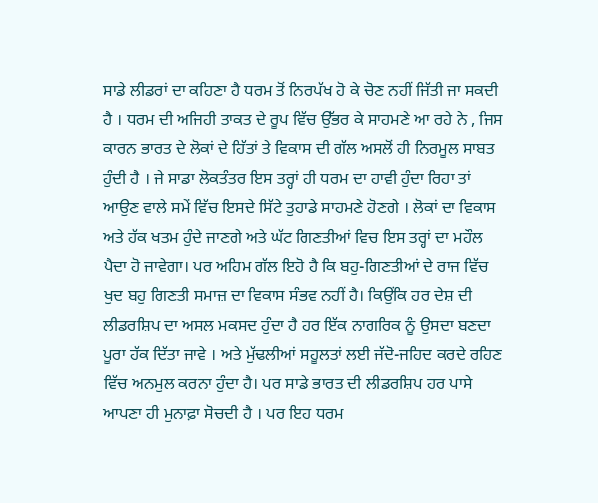ਸਾਡੇ ਲੀਡਰਾਂ ਦਾ ਕਹਿਣਾ ਹੈ ਧਰਮ ਤੋਂ ਨਿਰਪੱਖ ਹੋ ਕੇ ਚੋਣ ਨਹੀਂ ਜਿੱਤੀ ਜਾ ਸਕਦੀ  ਹੈ । ਧਰਮ ਦੀ ਅਜਿਹੀ ਤਾਕਤ ਦੇ ਰੂਪ ਵਿੱਚ ਉੱਭਰ ਕੇ ਸਾਹਮਣੇ ਆ ਰਹੇ ਨੇ , ਜਿਸ ਕਾਰਨ ਭਾਰਤ ਦੇ ਲੋਕਾਂ ਦੇ ਹਿੱਤਾਂ ਤੇ ਵਿਕਾਸ ਦੀ ਗੱਲ ਅਸਲੋਂ ਹੀ ਨਿਰਮੂਲ ਸਾਬਤ ਹੁੰਦੀ ਹੈ । ਜੇ ਸਾਡਾ ਲੋਕਤੰਤਰ ਇਸ ਤਰ੍ਹਾਂ ਹੀ ਧਰਮ ਦਾ ਹਾਵੀ ਹੁੰਦਾ ਰਿਹਾ ਤਾਂ ਆਉਣ ਵਾਲੇ ਸਮੇਂ ਵਿੱਚ ਇਸਦੇ ਸਿੱਟੇ ਤੁਹਾਡੇ ਸਾਹਮਣੇ ਹੋਣਗੇ । ਲੋਕਾਂ ਦਾ ਵਿਕਾਸ ਅਤੇ ਹੱਕ ਖਤਮ ਹੁੰਦੇ ਜਾਣਗੇ ਅਤੇ ਘੱਟ ਗਿਣਤੀਆਂ ਵਿਚ ਇਸ ਤਰ੍ਹਾਂ ਦਾ ਮਹੌਲ ਪੈਦਾ ਹੋ ਜਾਵੇਗਾ। ਪਰ ਅਹਿਮ ਗੱਲ ਇਹੋ ਹੈ ਕਿ ਬਹੁ-ਗਿਣਤੀਆਂ ਦੇ ਰਾਜ ਵਿੱਚ ਖੁਦ ਬਹੁ ਗਿਣਤੀ ਸਮਾਜ਼ ਦਾ ਵਿਕਾਸ ਸੰਭਵ ਨਹੀਂ ਹੈ। ਕਿਉਂਕਿ ਹਰ ਦੇਸ਼ ਦੀ ਲੀਡਰਸ਼ਿਪ ਦਾ ਅਸਲ ਮਕਸਦ ਹੁੰਦਾ ਹੈ ਹਰ ਇੱਕ ਨਾਗਰਿਕ ਨੂੰ ਉਸਦਾ ਬਣਦਾ ਪੂਰਾ ਹੱਕ ਦਿੱਤਾ ਜਾਵੇ । ਅਤੇ ਮੁੱਢਲੀਆਂ ਸਹੂਲਤਾਂ ਲਈ ਜੱਦੋ-ਜਹਿਦ ਕਰਦੇ ਰਹਿਣ ਵਿੱਚ ਅਨਮੁਲ ਕਰਨਾ ਹੁੰਦਾ ਹੈ। ਪਰ ਸਾਡੇ ਭਾਰਤ ਦੀ ਲੀਡਰਸ਼ਿਪ ਹਰ ਪਾਸੇ ਆਪਣਾ ਹੀ ਮੁਨਾਫ਼ਾ ਸੋਚਦੀ ਹੈ । ਪਰ ਇਹ ਧਰਮ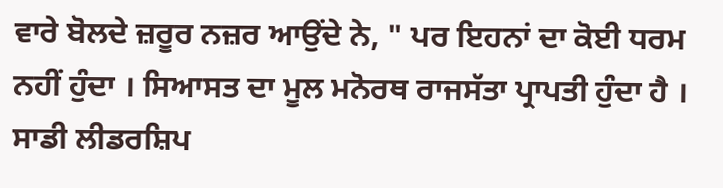ਵਾਰੇ ਬੋਲਦੇ ਜ਼ਰੂਰ ਨਜ਼ਰ ਆਉਂਦੇ ਨੇ, " ਪਰ ਇਹਨਾਂ ਦਾ ਕੋਈ ਧਰਮ ਨਹੀਂ ਹੁੰਦਾ । ਸਿਆਸਤ ਦਾ ਮੂਲ ਮਨੋਰਥ ਰਾਜਸੱਤਾ ਪ੍ਰਾਪਤੀ ਹੁੰਦਾ ਹੈ । ਸਾਡੀ ਲੀਡਰਸ਼ਿਪ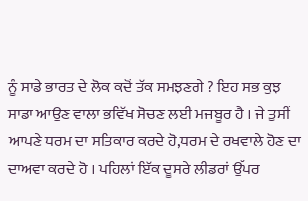ਨੂੰ ਸਾਡੇ ਭਾਰਤ ਦੇ ਲੋਕ ਕਦੋਂ ਤੱਕ ਸਮਝਣਗੇ ? ਇਹ ਸਭ ਕੁਝ ਸਾਡਾ ਆਉਣ ਵਾਲਾ ਭਵਿੱਖ ਸੋਚਣ ਲਈ ਮਜਬੂਰ ਹੈ । ਜੇ ਤੁਸੀਂ ਆਪਣੇ ਧਰਮ ਦਾ ਸਤਿਕਾਰ ਕਰਦੇ ਹੋ,ਧਰਮ ਦੇ ਰਖਵਾਲੇ ਹੋਣ ਦਾ ਦਾਅਵਾ ਕਰਦੇ ਹੋ । ਪਹਿਲਾਂ ਇੱਕ ਦੂਸਰੇ ਲੀਡਰਾਂ ਉੱਪਰ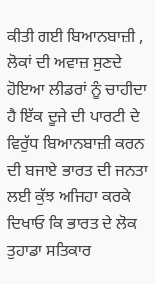ਕੀਤੀ ਗਈ ਬਿਆਨਬਾਜ਼ੀ , ਲੋਕਾਂ ਦੀ ਅਵਾਜ਼ ਸੁਣਦੇ ਹੋਇਆ ਲੀਡਰਾਂ ਨੂੰ ਚਾਹੀਦਾ ਹੈ ਇੱਕ ਦੂਜੇ ਦੀ ਪਾਰਟੀ ਦੇ ਵਿਰੁੱਧ ਬਿਆਨਬਾਜ਼ੀ ਕਰਨ ਦੀ ਬਜਾਏ ਭਾਰਤ ਦੀ ਜਨਤਾ ਲਈ ਕੁੱਝ ਅਜਿਹਾ ਕਰਕੇ ਦਿਖਾਓ ਕਿ ਭਾਰਤ ਦੇ ਲੋਕ ਤੁਹਾਡਾ ਸਤਿਕਾਰ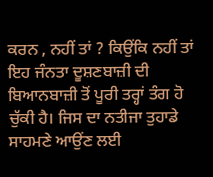ਕਰਨ , ਨਹੀਂ ਤਾਂ ? ਕਿਉਂਕਿ ਨਹੀਂ ਤਾਂ ਇਹ ਜੰਨਤਾ ਦੂਸ਼ਣਬਾਜ਼ੀ ਦੀ ਬਿਆਨਬਾਜ਼ੀ ਤੋਂ ਪੂਰੀ ਤਰ੍ਹਾਂ ਤੰਗ ਹੋ ਚੁੱਕੀ ਹੈ। ਜਿਸ ਦਾ ਨਤੀਜਾ ਤੁਹਾਡੇ ਸਾਹਮਣੇ ਆਉਂਣ ਲਈ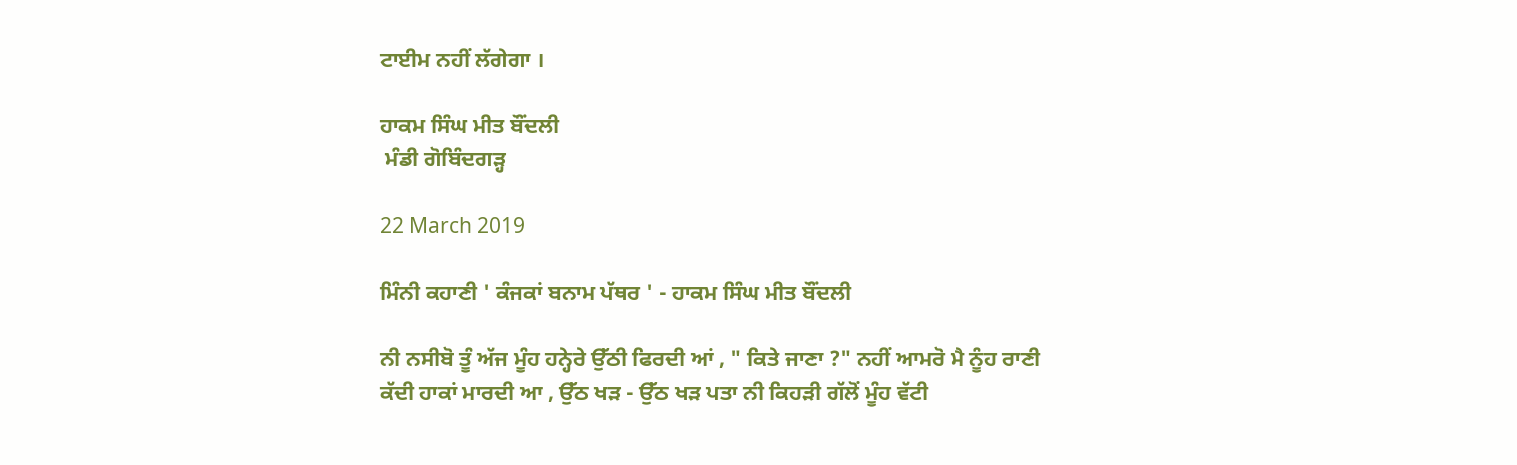ਟਾਈਮ ਨਹੀਂ ਲੱਗੇਗਾ ।

ਹਾਕਮ ਸਿੰਘ ਮੀਤ ਬੌਂਦਲੀ
 ਮੰਡੀ ਗੋਬਿੰਦਗੜ੍ਹ

22 March 2019

ਮਿੰਨੀ ਕਹਾਣੀ ' ਕੰਜਕਾਂ ਬਨਾਮ ਪੱਥਰ ' - ਹਾਕਮ ਸਿੰਘ ਮੀਤ ਬੌਂਦਲੀ

ਨੀ ਨਸੀਬੋ ਤੂੰ ਅੱਜ ਮੂੰਹ ਹਨ੍ਹੇਰੇ ਉੱਠੀ ਫਿਰਦੀ ਆਂ , " ਕਿਤੇ ਜਾਣਾ ?" ਨਹੀਂ ਆਮਰੋ ਮੈ ਨੂੰਹ ਰਾਣੀ ਕੱਦੀ ਹਾਕਾਂ ਮਾਰਦੀ ਆ , ਉੱਠ ਖੜ - ਉੱਠ ਖੜ ਪਤਾ ਨੀ ਕਿਹੜੀ ਗੱਲੋਂ ਮੂੰਹ ਵੱਟੀ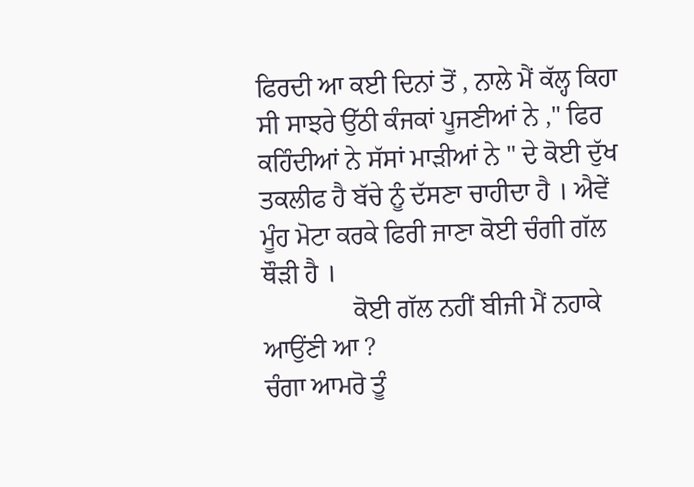ਫਿਰਦੀ ਆ ਕਈ ਦਿਨਾਂ ਤੋਂ , ਨਾਲੇ ਮੈਂ ਕੱਲ੍ਹ ਕਿਹਾ ਸੀ ਸਾਝਰੇ ਉੱਠੀ ਕੰਜਕਾਂ ਪੂਜਣੀਆਂ ਨੇ ," ਫਿਰ ਕਹਿੰਦੀਆਂ ਨੇ ਸੱਸਾਂ ਮਾੜੀਆਂ ਨੇ " ਦੇ ਕੋਈ ਦੁੱਖ ਤਕਲੀਫ ਹੈ ਬੱਚੇ ਨੂੰ ਦੱਸਣਾ ਚਾਹੀਦਾ ਹੈ । ਐਵੇਂ ਮੂੰਹ ਮੋਟਾ ਕਰਕੇ ਫਿਰੀ ਜਾਣਾ ਕੋਈ ਚੰਗੀ ਗੱਲ ਥੌੜੀ ਹੈ ।
              ਕੋਈ ਗੱਲ ਨਹੀਂ ਬੀਜੀ ਮੈਂ ਨਹਾਕੇ ਆਉਂਣੀ ਆ ?
ਚੰਗਾ ਆਮਰੋ ਤੂੰ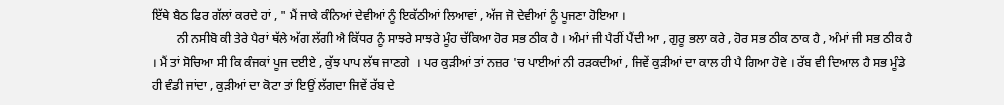ਇੱਥੇ ਬੈਠ ਫਿਰ ਗੱਲਾਂ ਕਰਦੇ ਹਾਂ , " ਮੈਂ ਜਾਕੇ ਕੰਨਿਆਂ ਦੇਵੀਆਂ ਨੂੰ ਇਕੱਠੀਆਂ ਲਿਆਵਾਂ , ਅੱਜ ਜੋ ਦੇਵੀਆਂ ਨੂੰ ਪੂਜਣਾ ਹੋਇਆ ।
        ਨੀ ਨਸੀਬੋ ਕੀ ਤੇਰੇ ਪੈਰਾਂ ਥੱਲੇ ਅੱਗ ਲੱਗੀ ਐ ਕਿੱਧਰ ਨੂੰ ਸਾਝਰੇ ਸਾਝਰੇ ਮੂੰਹ ਚੱਕਿਆ ਹੋਰ ਸਭ ਠੀਕ ਹੈ । ਅੰਮਾਂ ਜੀ ਪੈਰੀਂ ਪੈਂਦੀ ਆ , ਗੁਰੂ ਭਲਾ ਕਰੇ , ਹੋਰ ਸਭ ਠੀਕ ਠਾਕ ਹੈ , ਅੰਮਾਂ ਜੀ ਸਭ ਠੀਕ ਹੈ । ਮੈਂ ਤਾਂ ਸੋਚਿਆ ਸੀ ਕਿ ਕੰਜਕਾਂ ਪੂਜ ਦਈਏ , ਕੁੱਝ ਪਾਪ ਲੱਥ ਜਾਣਗੇ  । ਪਰ ਕੁੜੀਆਂ ਤਾਂ ਨਜ਼ਰ 'ਚ ਪਾਈਆਂ ਨੀ ਰੜਕਦੀਆਂ , ਜਿਵੇਂ ਕੁੜੀਆਂ ਦਾ ਕਾਲ ਹੀ ਪੈ ਗਿਆ ਹੋਵੇ । ਰੱਬ ਵੀ ਦਿਆਲ ਹੈ ਸਭ ਮੂੰਡੇ ਹੀ ਵੰਡੀ ਜਾਂਦਾ , ਕੁੜੀਆਂ ਦਾ ਕੋਟਾ ਤਾਂ ਇਉਂ ਲੱਗਦਾ ਜਿਵੇਂ ਰੱਬ ਦੇ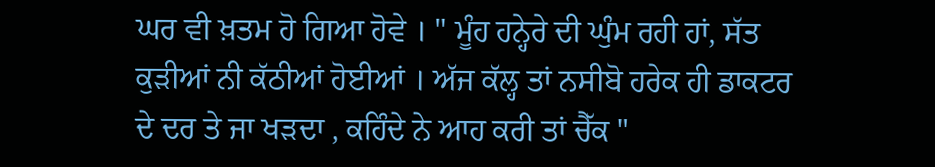ਘਰ ਵੀ ਖ਼ਤਮ ਹੋ ਗਿਆ ਹੋਵੇ । " ਮੂੰਹ ਹਨ੍ਹੇਰੇ ਦੀ ਘੁੰਮ ਰਹੀ ਹਾਂ, ਸੱਤ ਕੁੜੀਆਂ ਨੀ ਕੱਠੀਆਂ ਹੋਈਆਂ । ਅੱਜ ਕੱਲ੍ਹ ਤਾਂ ਨਸੀਬੋ ਹਰੇਕ ਹੀ ਡਾਕਟਰ ਦੇ ਦਰ ਤੇ ਜਾ ਖੜਦਾ , ਕਹਿੰਦੇ ਨੇ ਆਹ ਕਰੀ ਤਾਂ ਚੈੱਕ "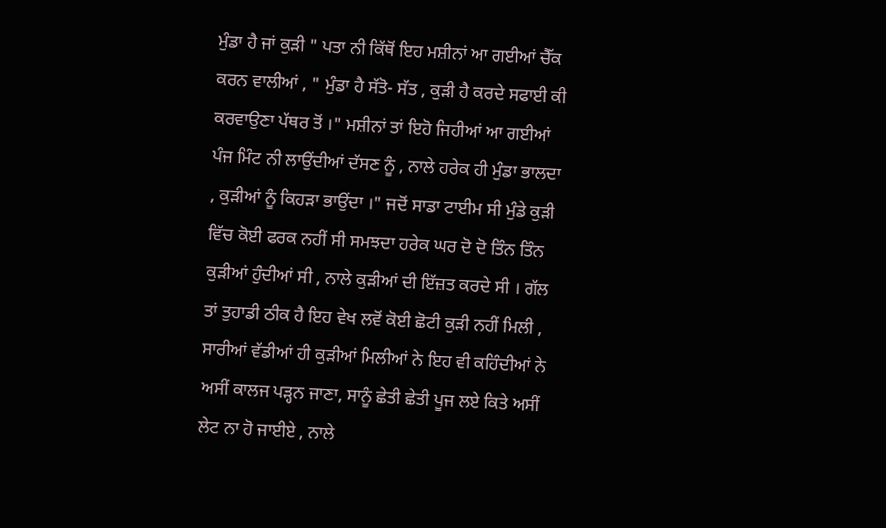ਮੁੰਡਾ ਹੈ ਜਾਂ ਕੁੜੀ " ਪਤਾ ਨੀ ਕਿੱਥੋਂ ਇਹ ਮਸ਼ੀਨਾਂ ਆ ਗਈਆਂ ਚੈੱਕ ਕਰਨ ਵਾਲੀਆਂ , " ਮੁੰਡਾ ਹੈ ਸੱਤੋ- ਸੱਤ , ਕੁੜੀ ਹੈ ਕਰਦੇ ਸਫਾਈ ਕੀ ਕਰਵਾਉਣਾ ਪੱਥਰ ਤੋਂ ।" ਮਸ਼ੀਨਾਂ ਤਾਂ ਇਹੋ ਜਿਹੀਆਂ ਆ ਗਈਆਂ ਪੰਜ ਮਿੰਟ ਨੀ ਲਾਉਂਦੀਆਂ ਦੱਸਣ ਨੂੰ , ਨਾਲੇ ਹਰੇਕ ਹੀ ਮੁੰਡਾ ਭਾਲਦਾ , ਕੁੜੀਆਂ ਨੂੰ ਕਿਹੜਾ ਭਾਉਂਦਾ ।" ਜਦੋਂ ਸਾਡਾ ਟਾਈਮ ਸੀ ਮੁੰਡੇ ਕੁੜੀ ਵਿੱਚ ਕੋਈ ਫਰਕ ਨਹੀਂ ਸੀ ਸਮਝਦਾ ਹਰੇਕ ਘਰ ਦੋ ਦੋ ਤਿੰਨ ਤਿੰਨ ਕੁੜੀਆਂ ਹੁੰਦੀਆਂ ਸੀ , ਨਾਲੇ ਕੁੜੀਆਂ ਦੀ ਇੱਜ਼ਤ ਕਰਦੇ ਸੀ । ਗੱਲ ਤਾਂ ਤੁਹਾਡੀ ਠੀਕ ਹੈ ਇਹ ਵੇਖ ਲਵੋਂ ਕੋਈ ਛੋਟੀ ਕੁੜੀ ਨਹੀਂ ਮਿਲੀ , ਸਾਰੀਆਂ ਵੱਡੀਆਂ ਹੀ ਕੁੜੀਆਂ ਮਿਲੀਆਂ ਨੇ ਇਹ ਵੀ ਕਹਿੰਦੀਆਂ ਨੇ ਅਸੀਂ ਕਾਲਜ ਪੜ੍ਹਨ ਜਾਣਾ, ਸਾਨੂੰ ਛੇਤੀ ਛੇਤੀ ਪੂਜ ਲਏ ਕਿਤੇ ਅਸੀਂ ਲੇਟ ਨਾ ਹੋ ਜਾਈਏ , ਨਾਲੇ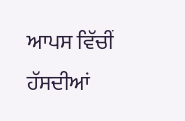ਆਪਸ ਵਿੱਚੀਂ ਹੱਸਦੀਆਂ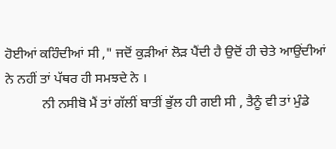ਹੋਈਆਂ ਕਹਿੰਦੀਆਂ ਸੀ ," ਜਦੋਂ ਕੁੜੀਆਂ ਲੋੜ ਪੈਂਦੀ ਹੈ ਉਦੋਂ ਹੀ ਚੇਤੇ ਆਉਂਦੀਆਂ ਨੇ ਨਹੀਂ ਤਾਂ ਪੱਥਰ ਹੀ ਸਮਝਦੇ ਨੇ ।
           ਨੀ ਨਸੀਬੋ ਮੈਂ ਤਾਂ ਗੱਲੀਂ ਬਾਤੀਂ ਭੁੱਲ ਹੀ ਗਈ ਸੀ , ਤੈਨੂੰ ਵੀ ਤਾਂ ਮੁੰਡੇ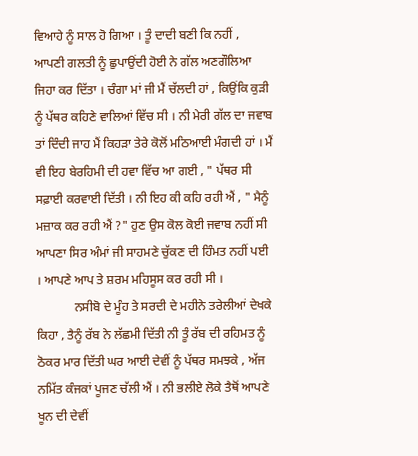ਵਿਆਹੇ ਨੂੰ ਸਾਲ ਹੋ ਗਿਆ । ਤੂੰ ਦਾਦੀ ਬਣੀ ਕਿ ਨਹੀਂ , ਆਪਣੀ ਗਲਤੀ ਨੂੰ ਛੁਪਾਉਂਦੀ ਹੋਈ ਨੇ ਗੱਲ ਅਣਗੌਲਿਆ ਜਿਹਾ ਕਰ ਦਿੱਤਾ । ਚੰਗਾ ਮਾਂ ਜੀ ਮੈਂ ਚੱਲਦੀ ਹਾਂ , ਕਿਉਂਕਿ ਕੁੜੀ ਨੂੰ ਪੱਥਰ ਕਹਿਣੇ ਵਾਲਿਆਂ ਵਿੱਚ ਸੀ । ਨੀ ਮੇਰੀ ਗੱਲ ਦਾ ਜਵਾਬ ਤਾਂ ਦਿੰਦੀ ਜਾਹ ਮੈਂ ਕਿਹੜਾ ਤੇਰੇ ਕੋਲੋਂ ਮਠਿਆਈ ਮੰਗਦੀ ਹਾਂ । ਮੈਂ ਵੀ ਇਹ ਬੇਰਹਿਮੀ ਦੀ ਹਵਾ ਵਿੱਚ ਆ ਗਈ , " ਪੱਥਰ ਸੀ ਸਫ਼ਾਈ ਕਰਵਾਈ ਦਿੱਤੀ । ਨੀ ਇਹ ਕੀ ਕਹਿ ਰਹੀ ਐਂ , " ਮੈਨੂੰ ਮਜ਼ਾਕ ਕਰ ਰਹੀ ਐਂ ?" ਹੁਣ ਉਸ ਕੋਲ ਕੋਈ ਜਵਾਬ ਨਹੀਂ ਸੀ ਆਪਣਾ ਸਿਰ ਅੰਮਾਂ ਜੀ ਸਾਹਮਣੇ ਚੁੱਕਣ ਦੀ ਹਿੰਮਤ ਨਹੀਂ ਪਈ । ਆਪਣੇ ਆਪ ਤੇ ਸ਼ਰਮ ਮਹਿਸੂਸ ਕਰ ਰਹੀ ਸੀ ।
            ਨਸੀਬੋ ਦੇ ਮੂੰਹ ਤੇ ਸਰਦੀ ਦੇ ਮਹੀਨੇ ਤਰੇਲੀਆਂ ਦੇਖਕੇ ਕਿਹਾ , ਤੈਨੂੰ ਰੱਬ ਨੇ ਲੱਛਮੀ ਦਿੱਤੀ ਨੀ ਤੂੰ ਰੱਬ ਦੀ ਰਹਿਮਤ ਨੂੰ ਠੋਕਰ ਮਾਰ ਦਿੱਤੀ ਘਰ ਆਈ ਦੇਵੀਂ ਨੂੰ ਪੱਥਰ ਸਮਝਕੇ , ਅੱਜ ਨਮਿੱਤ ਕੰਜਕਾਂ ਪੂਜਣ ਚੱਲੀ ਐਂ । ਨੀ ਭਲੀਏ ਲੋਕੇ ਤੈਥੋਂ ਆਪਣੇ ਖੂਨ ਦੀ ਦੇਵੀਂ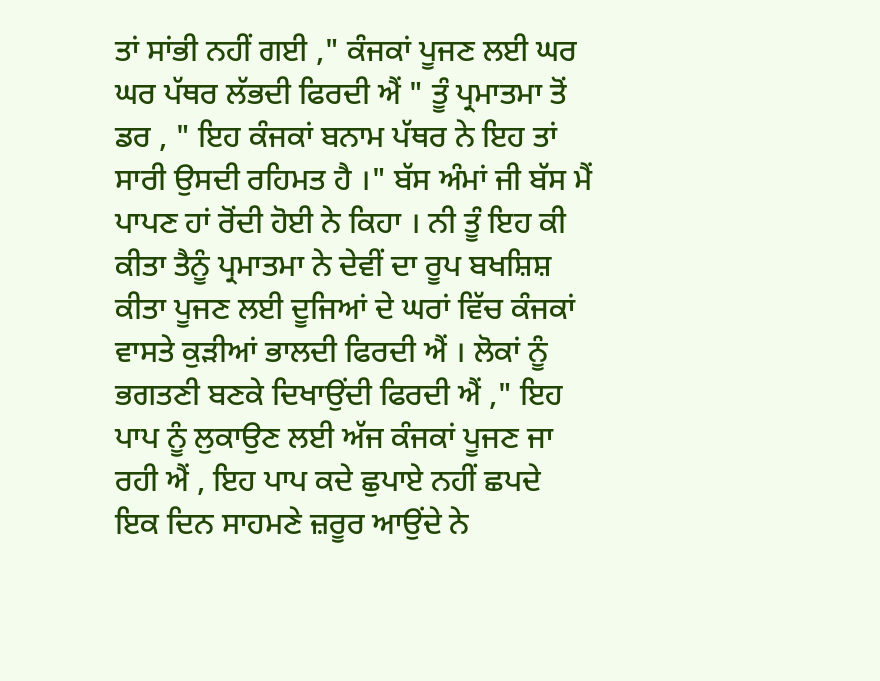ਤਾਂ ਸਾਂਭੀ ਨਹੀਂ ਗਈ ," ਕੰਜਕਾਂ ਪੂਜਣ ਲਈ ਘਰ ਘਰ ਪੱਥਰ ਲੱਭਦੀ ਫਿਰਦੀ ਐਂ " ਤੂੰ ਪ੍ਰਮਾਤਮਾ ਤੋਂ ਡਰ , " ਇਹ ਕੰਜਕਾਂ ਬਨਾਮ ਪੱਥਰ ਨੇ ਇਹ ਤਾਂ ਸਾਰੀ ਉਸਦੀ ਰਹਿਮਤ ਹੈ ।" ਬੱਸ ਅੰਮਾਂ ਜੀ ਬੱਸ ਮੈਂ ਪਾਪਣ ਹਾਂ ਰੋਂਦੀ ਹੋਈ ਨੇ ਕਿਹਾ । ਨੀ ਤੂੰ ਇਹ ਕੀ ਕੀਤਾ ਤੈਨੂੰ ਪ੍ਰਮਾਤਮਾ ਨੇ ਦੇਵੀਂ ਦਾ ਰੂਪ ਬਖਸ਼ਿਸ਼ ਕੀਤਾ ਪੂਜਣ ਲਈ ਦੂਜਿਆਂ ਦੇ ਘਰਾਂ ਵਿੱਚ ਕੰਜਕਾਂ ਵਾਸਤੇ ਕੁੜੀਆਂ ਭਾਲਦੀ ਫਿਰਦੀ ਐਂ । ਲੋਕਾਂ ਨੂੰ ਭਗਤਣੀ ਬਣਕੇ ਦਿਖਾਉਂਦੀ ਫਿਰਦੀ ਐਂ ," ਇਹ ਪਾਪ ਨੂੰ ਲੁਕਾਉਣ ਲਈ ਅੱਜ ਕੰਜਕਾਂ ਪੂਜਣ ਜਾ ਰਹੀ ਐਂ , ਇਹ ਪਾਪ ਕਦੇ ਛੁਪਾਏ ਨਹੀਂ ਛਪਦੇ  ਇਕ ਦਿਨ ਸਾਹਮਣੇ ਜ਼ਰੂਰ ਆਉਂਦੇ ਨੇ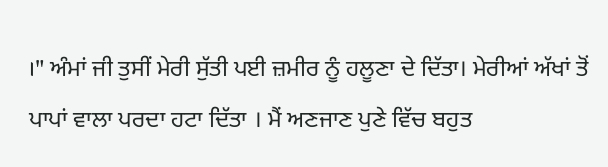।" ਅੰਮਾਂ ਜੀ ਤੁਸੀਂ ਮੇਰੀ ਸੁੱਤੀ ਪਈ ਜ਼ਮੀਰ ਨੂੰ ਹਲੂਣਾ ਦੇ ਦਿੱਤਾ। ਮੇਰੀਆਂ ਅੱਖਾਂ ਤੋਂ ਪਾਪਾਂ ਵਾਲਾ ਪਰਦਾ ਹਟਾ ਦਿੱਤਾ । ਮੈਂ ਅਣਜਾਣ ਪੁਣੇ ਵਿੱਚ ਬਹੁਤ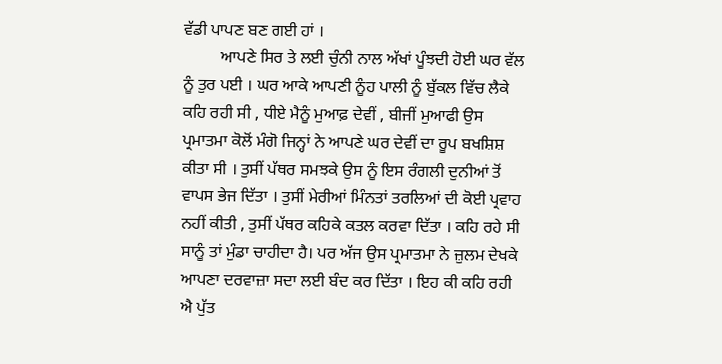ਵੱਡੀ ਪਾਪਣ ਬਣ ਗਈ ਹਾਂ ।
         ਆਪਣੇ ਸਿਰ ਤੇ ਲਈ ਚੁੰਨੀ ਨਾਲ ਅੱਖਾਂ ਪੂੰਝਦੀ ਹੋਈ ਘਰ ਵੱਲ ਨੂੰ ਤੁਰ ਪਈ । ਘਰ ਆਕੇ ਆਪਣੀ ਨੂੰਹ ਪਾਲੀ ਨੂੰ ਬੁੱਕਲ ਵਿੱਚ ਲੈਕੇ ਕਹਿ ਰਹੀ ਸੀ , ਧੀਏ ਮੈਨੂੰ ਮੁਆਫ਼ ਦੇਵੀਂ , ਬੀਜੀਂ ਮੁਆਫੀ ਉਸ ਪ੍ਰਮਾਤਮਾ ਕੋਲੋਂ ਮੰਗੋ ਜਿਨ੍ਹਾਂ ਨੇ ਆਪਣੇ ਘਰ ਦੇਵੀਂ ਦਾ ਰੂਪ ਬਖਸ਼ਿਸ਼ ਕੀਤਾ ਸੀ । ਤੁਸੀਂ ਪੱਥਰ ਸਮਝਕੇ ਉਸ ਨੂੰ ਇਸ ਰੰਗਲੀ ਦੁਨੀਆਂ ਤੋਂ ਵਾਪਸ ਭੇਜ ਦਿੱਤਾ । ਤੁਸੀਂ ਮੇਰੀਆਂ ਮਿੰਨਤਾਂ ਤਰਲਿਆਂ ਦੀ ਕੋਈ ਪ੍ਰਵਾਹ ਨਹੀਂ ਕੀਤੀ , ਤੁਸੀਂ ਪੱਥਰ ਕਹਿਕੇ ਕਤਲ ਕਰਵਾ ਦਿੱਤਾ । ਕਹਿ ਰਹੇ ਸੀ ਸਾਨੂੰ ਤਾਂ ਮੁੰਡਾ ਚਾਹੀਦਾ ਹੈ। ਪਰ ਅੱਜ ਉਸ ਪ੍ਰਮਾਤਮਾ ਨੇ ਜ਼ੁਲਮ ਦੇਖਕੇ ਆਪਣਾ ਦਰਵਾਜ਼ਾ ਸਦਾ ਲਈ ਬੰਦ ਕਰ ਦਿੱਤਾ । ਇਹ ਕੀ ਕਹਿ ਰਹੀ ਐ ਪੁੱਤ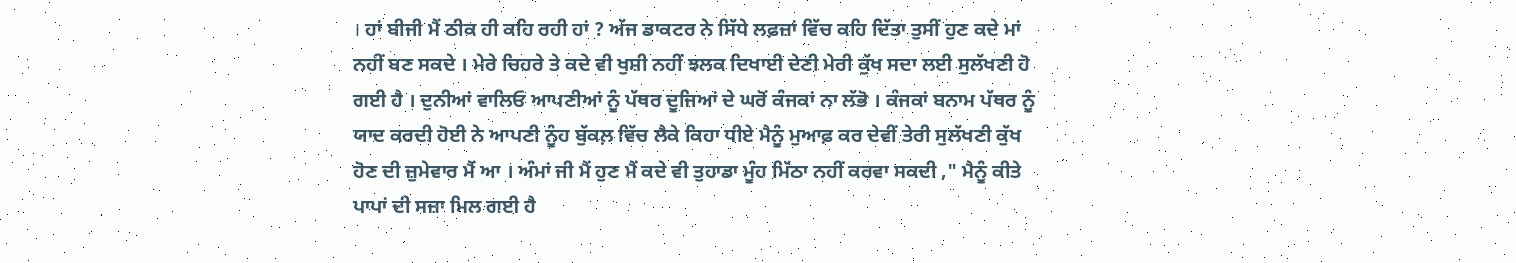। ਹਾਂ ਬੀਜੀ ਮੈਂ ਠੀਕ ਹੀ ਕਹਿ ਰਹੀ ਹਾਂ ? ਅੱਜ ਡਾਕਟਰ ਨੇ ਸਿੱਧੇ ਲਫ਼ਜ਼ਾਂ ਵਿੱਚ ਕਹਿ ਦਿੱਤਾ ਤੁਸੀਂ ਹੁਣ ਕਦੇ ਮਾਂ ਨਹੀਂ ਬਣ ਸਕਦੇ । ਮੇਰੇ ਚਿਹਰੇ ਤੇ ਕਦੇ ਵੀ ਖੁਸ਼ੀ ਨਹੀਂ ਝਲਕ ਦਿਖਾਈ ਦੇਣੀ ਮੇਰੀ ਕੁੱਖ ਸਦਾ ਲਈ ਸੁਲੱਖਣੀ ਹੋ ਗਈ ਹੈ । ਦੁਨੀਆਂ ਵਾਲਿਓ ਆਪਣੀਆਂ ਨੂੰ ਪੱਥਰ ਦੂਜਿਆਂ ਦੇ ਘਰੋਂ ਕੰਜਕਾਂ ਨਾ ਲੱਭੋ । ਕੰਜਕਾਂ ਬਨਾਮ ਪੱਥਰ ਨੂੰ ਯਾਦ ਕਰਦੀ ਹੋਈ ਨੇ ਆਪਣੀ ਨੂੰਹ ਬੁੱਕਲ਼ ਵਿੱਚ ਲੈਕੇ ਕਿਹਾ ਧੀਏ ਮੈਨੂੰ ਮੁਆਫ਼ ਕਰ ਦੇਵੀਂ ਤੇਰੀ ਸੁਲੱਖਣੀ ਕੁੱਖ ਹੋਣ ਦੀ ਜ਼ੁਮੇਵਾਰ ਮੈਂ ਆ । ਅੰਮਾਂ ਜੀ ਮੈਂ ਹੁਣ ਮੈਂ ਕਦੇ ਵੀ ਤੁਹਾਡਾ ਮੂੰਹ ਮਿੱਠਾ ਨਹੀਂ ਕਰਵਾ ਸਕਦੀ ," ਮੈਨੂੰ ਕੀਤੇ ਪਾਪਾਂ ਦੀ ਸਜ਼ਾ ਮਿਲ ਗਈ ਹੈ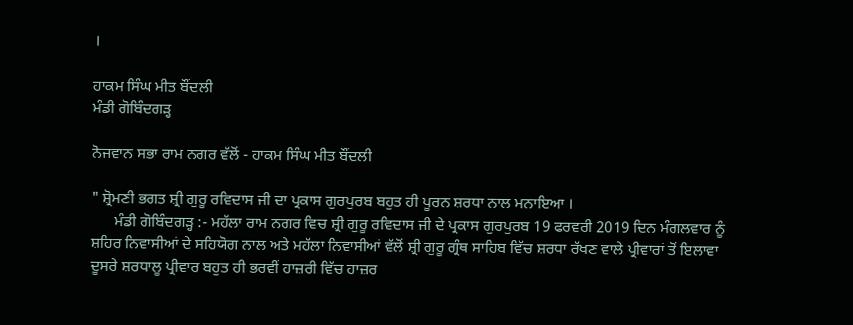।

ਹਾਕਮ ਸਿੰਘ ਮੀਤ ਬੌਂਦਲੀ
ਮੰਡੀ ਗੋਬਿੰਦਗੜ੍ਹ

ਨੋਜਵਾਨ ਸਭਾ ਰਾਮ ਨਗਰ ਵੱਲੋਂ - ਹਾਕਮ ਸਿੰਘ ਮੀਤ ਬੌਂਦਲੀ

" ਸ਼੍ਰੋਮਣੀ ਭਗਤ ਸ਼੍ਰੀ ਗੁਰੂ ਰਵਿਦਾਸ ਜੀ ਦਾ ਪ੍ਰਕਾਸ ਗੁਰਪੁਰਬ ਬਹੁਤ ਹੀ ਪੂਰਨ ਸ਼ਰਧਾ ਨਾਲ ਮਨਾਇਆ ।
      ਮੰਡੀ ਗੋਬਿੰਦਗੜ੍ਹ :- ਮਹੱਲਾ ਰਾਮ ਨਗਰ ਵਿਚ ਸ਼੍ਰੀ ਗੁਰੂ ਰਵਿਦਾਸ ਜੀ ਦੇ ਪ੍ਰਕਾਸ ਗੁਰਪੁਰਬ 19 ਫਰਵਰੀ 2019 ਦਿਨ ਮੰਗਲਵਾਰ ਨੂੰ ਸ਼ਹਿਰ ਨਿਵਾਸੀਆਂ ਦੇ ਸਹਿਯੋਗ ਨਾਲ ਅਤੇ ਮਹੱਲਾ ਨਿਵਾਸੀਆਂ ਵੱਲੋਂ ਸ਼੍ਰੀ ਗੁਰੂ ਗ੍ਰੰਥ ਸਾਹਿਬ ਵਿੱਚ ਸ਼ਰਧਾ ਰੱਖਣ ਵਾਲੇ ਪ੍ਰੀਵਾਰਾਂ ਤੋਂ ਇਲਾਵਾ ਦੂਸਰੇ ਸ਼ਰਧਾਲੂ ਪ੍ਰੀਵਾਰ ਬਹੁਤ ਹੀ ਭਰਵੀਂ ਹਾਜ਼ਰੀ ਵਿੱਚ ਹਾਜ਼ਰ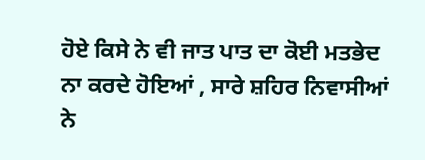ਹੋਏ ਕਿਸੇ ਨੇ ਵੀ ਜਾਤ ਪਾਤ ਦਾ ਕੋਈ ਮਤਭੇਦ ਨਾ ਕਰਦੇ ਹੋਇਆਂ , ਸਾਰੇ ਸ਼ਹਿਰ ਨਿਵਾਸੀਆਂ ਨੇ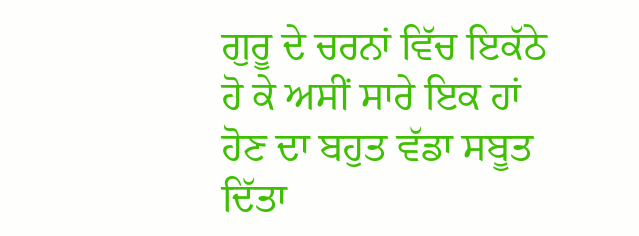ਗੁਰੂ ਦੇ ਚਰਨਾਂ ਵਿੱਚ ਇਕੱਠੇ ਹੋ ਕੇ ਅਸੀਂ ਸਾਰੇ ਇਕ ਹਾਂ ਹੋਣ ਦਾ ਬਹੁਤ ਵੱਡਾ ਸਬੂਤ ਦਿੱਤਾ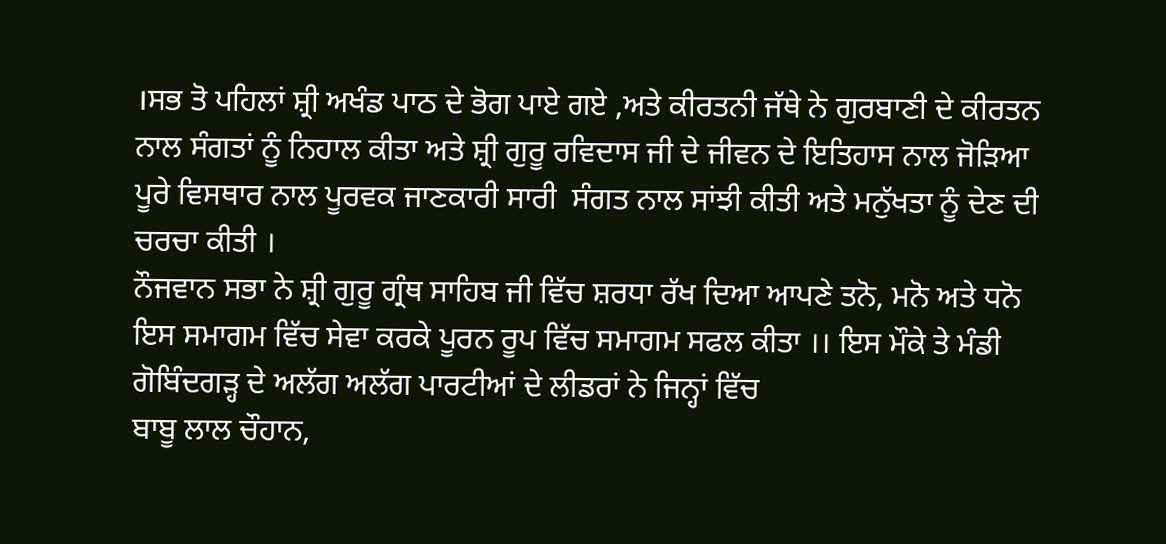।ਸਭ ਤੋ ਪਹਿਲਾਂ ਸ਼੍ਰੀ ਅਖੰਡ ਪਾਠ ਦੇ ਭੋਗ ਪਾਏ ਗਏ ,ਅਤੇ ਕੀਰਤਨੀ ਜੱਥੇ ਨੇ ਗੁਰਬਾਣੀ ਦੇ ਕੀਰਤਨ ਨਾਲ ਸੰਗਤਾਂ ਨੂੰ ਨਿਹਾਲ ਕੀਤਾ ਅਤੇ ਸ਼੍ਰੀ ਗੁਰੂ ਰਵਿਦਾਸ ਜੀ ਦੇ ਜੀਵਨ ਦੇ ਇਤਿਹਾਸ ਨਾਲ ਜੋੜਿਆ ਪੂਰੇ ਵਿਸਥਾਰ ਨਾਲ ਪੂਰਵਕ ਜਾਣਕਾਰੀ ਸਾਰੀ  ਸੰਗਤ ਨਾਲ ਸਾਂਝੀ ਕੀਤੀ ਅਤੇ ਮਨੁੱਖਤਾ ਨੂੰ ਦੇਣ ਦੀ ਚਰਚਾ ਕੀਤੀ ।
ਨੌਜਵਾਨ ਸਭਾ ਨੇ ਸ਼੍ਰੀ ਗੁਰੂ ਗ੍ਰੰਥ ਸਾਹਿਬ ਜੀ ਵਿੱਚ ਸ਼ਰਧਾ ਰੱਖ ਦਿਆ ਆਪਣੇ ਤਨੋ, ਮਨੋ ਅਤੇ ਧਨੋ ਇਸ ਸਮਾਗਮ ਵਿੱਚ ਸੇਵਾ ਕਰਕੇ ਪੂਰਨ ਰੂਪ ਵਿੱਚ ਸਮਾਗਮ ਸਫਲ ਕੀਤਾ ।। ਇਸ ਮੌਕੇ ਤੇ ਮੰਡੀ ਗੋਬਿੰਦਗੜ੍ਹ ਦੇ ਅਲੱਗ ਅਲੱਗ ਪਾਰਟੀਆਂ ਦੇ ਲੀਡਰਾਂ ਨੇ ਜਿਨ੍ਹਾਂ ਵਿੱਚ
ਬਾਬੂ ਲਾਲ ਚੌਹਾਨ,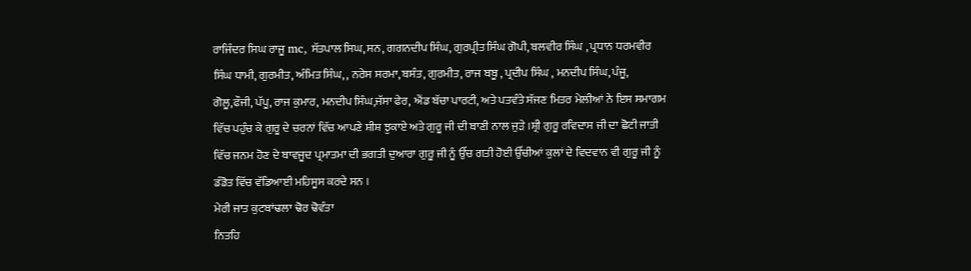ਰਾਜਿੰਦਰ ਸਿਘ ਰਾਜੂ mc, ਸੱਤਪਾਲ ਸਿਘ, ਸਨ, ਗਗਨਦੀਪ ਸਿੰਘ, ਗੁਰਪ੍ਰੀਤ ਸਿੰਘ ਗੋਪੀ, ਬਲਵੀਰ ਸਿੰਘ , ਪ੍ਰਧਾਨ ਧਰਮਵੀਰ ਸਿੰਘ ਧਾਮੀ, ਗੁਰਮੀਤ, ਅੰਮਿਤ ਸਿੰਘ, , ਨਰੇਸ ਸਰਮਾ, ਬਸੰਤ, ਗੁਰਮੀਤ, ਰਾਜ ਬਬੂ , ਪ੍ਰਦੀਪ ਸਿੰਘ , ਮਨਦੀਪ ਸਿੰਘ, ਪੰਜੂ, ਗੋਲੂ,ਫੌਜੀ, ਪੱਪੂ, ਰਾਜ ਕੁਮਾਰ, ਮਨਦੀਪ ਸਿੰਘ,ਜੱਸਾ ਫੇਰ, ਐਂਡ ਬੱਚਾ ਪਾਰਟੀ, ਅਤੇ ਪਤਵੰਤੇ ਸੱਜਣ ਮਿਤਰ ਮੇਲੀਆਂ ਨੇ ਇਸ ਸਮਾਗਮ  ਵਿੱਚ ਪਹੁੰਚ ਕੇ ਗੁਰੂ ਦੇ ਚਰਨਾਂ ਵਿੱਚ ਆਪਣੇ ਸ਼ੀਸ਼ ਝੁਕਾਏ ਅਤੇ ਗੁਰੂ ਜੀ ਦੀ ਬਾਣੀ ਨਾਲ ਜੁੜੇ ।ਸ਼੍ਰੀ ਗੁਰੂ ਰਵਿਦਾਸ ਜੀ ਦਾ ਛੋਟੀ ਜਾਤੀ ਵਿੱਚ ਜਨਮ ਹੋਣ ਦੇ ਬਾਵਜੂਦ ਪ੍ਰਮਾਤਮਾ ਦੀ ਭਗਤੀ ਦੁਆਰਾ ਗੁਰੂ ਜੀ ਨੂੰ ਉੱਚ ਗਤੀ ਹੋਈ ਉੱਚੀਆਂ ਕੁਲਾਂ ਦੇ ਵਿਦਵਾਨ ਵੀ ਗੁਰੂ ਜੀ ਨੂੰ ਡੰਡੋਤ ਵਿੱਚ ਵੱਡਿਆਈ ਮਹਿਸੂਸ ਕਰਦੇ ਸਨ ।
ਮੇਰੀ ਜਾਤ ਕੁਟਬਾਂਢਲਾ ਢੋਰ ਢੋਵੰਤਾ
ਨਿਤਹਿ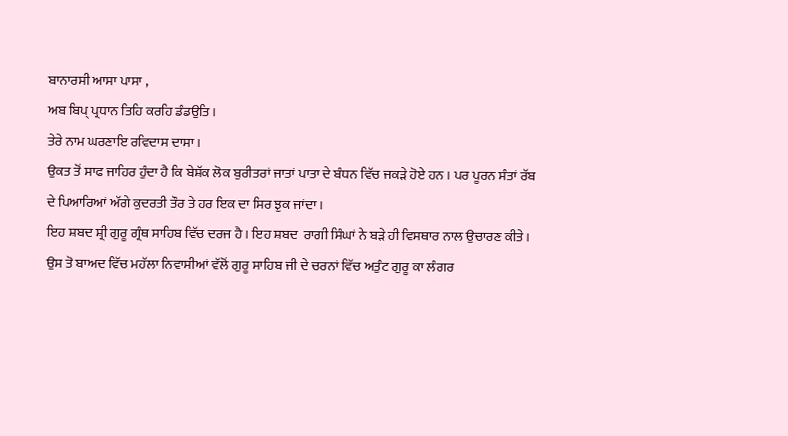ਬਾਨਾਰਸੀ ਆਸਾ ਪਾਸਾ ,
ਅਬ ਬਿਪ੍ ਪ੍ਰਧਾਨ ਤਿਹਿ ਕਰਹਿ ਡੰਡਉਤਿ ।
ਤੇਰੇ ਨਾਮ ਘਰਣਾਇ ਰਵਿਦਾਸ ਦਾਸਾ ।
ਉਕਤ ਤੋਂ ਸਾਫ ਜਾਹਿਰ ਹੁੰਦਾ ਹੈ ਕਿ ਬੇਸ਼ੱਕ ਲੋਕ ਬੁਰੀਤਰਾਂ ਜਾਤਾਂ ਪਾਤਾ ਦੇ ਬੰਧਨ ਵਿੱਚ ਜਕੜੇ ਹੋਏ ਹਨ । ਪਰ ਪੂਰਨ ਸੰਤਾਂ ਰੱਬ ਦੇ ਪਿਆਰਿਆਂ ਅੱਗੇ ਕੁਦਰਤੀ ਤੌਰ ਤੇ ਹਰ ਇਕ ਦਾ ਸਿਰ ਝੁਕ ਜਾਂਦਾ ।
ਇਹ ਸ਼ਬਦ ਸ਼੍ਰੀ ਗੁਰੂ ਗ੍ਰੰਥ ਸਾਹਿਬ ਵਿੱਚ ਦਰਜ ਹੈ । ਇਹ ਸ਼ਬਦ  ਰਾਗੀ ਸਿੰਘਾਂ ਨੇ ਬੜੇ ਹੀ ਵਿਸਥਾਰ ਨਾਲ ਉਚਾਰਣ ਕੀਤੇ ।
ਉਸ ਤੋ ਬਾਅਦ ਵਿੱਚ ਮਹੱਲਾ ਨਿਵਾਸੀਆਂ ਵੱਲੋਂ ਗੁਰੂ ਸਾਹਿਬ ਜੀ ਦੇ ਚਰਨਾਂ ਵਿੱਚ ਅਤੁੰਟ ਗੁਰੂ ਕਾ ਲੰਗਰ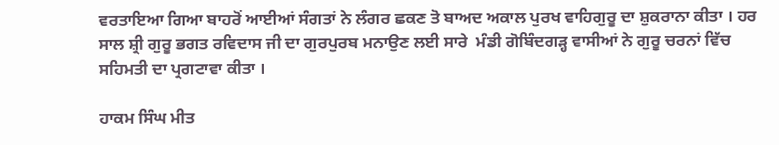ਵਰਤਾਇਆ ਗਿਆ ਬਾਹਰੋਂ ਆਈਆਂ ਸੰਗਤਾਂ ਨੇ ਲੰਗਰ ਛਕਣ ਤੋ ਬਾਅਦ ਅਕਾਲ ਪੁਰਖ ਵਾਹਿਗੁਰੂ ਦਾ ਸ਼ੁਕਰਾਨਾ ਕੀਤਾ । ਹਰ ਸਾਲ ਸ਼੍ਰੀ ਗੁਰੂ ਭਗਤ ਰਵਿਦਾਸ ਜੀ ਦਾ ਗੁਰਪੁਰਬ ਮਨਾਉਣ ਲਈ ਸਾਰੇ  ਮੰਡੀ ਗੋਬਿੰਦਗੜ੍ਹ ਵਾਸੀਆਂ ਨੇ ਗੁਰੂ ਚਰਨਾਂ ਵਿੱਚ ਸਹਿਮਤੀ ਦਾ ਪ੍ਰਗਟਾਵਾ ਕੀਤਾ ।

ਹਾਕਮ ਸਿੰਘ ਮੀਤ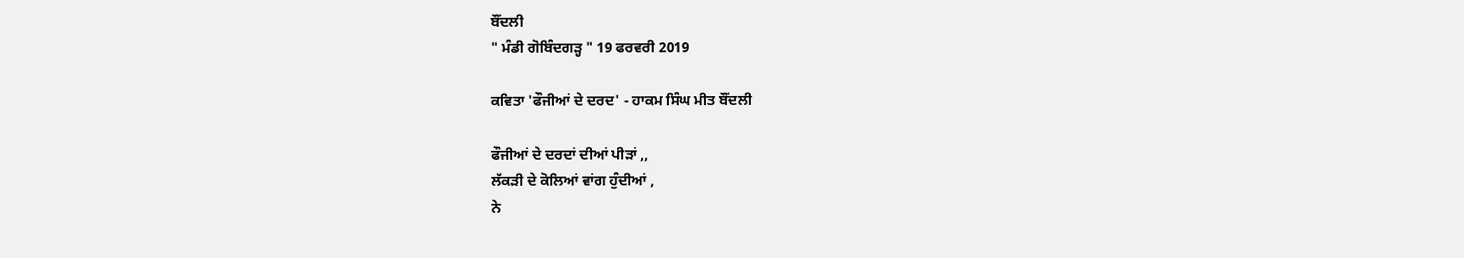ਬੌਂਦਲੀ
" ਮੰਡੀ ਗੋਬਿੰਦਗੜ੍ਹ " 19 ਫਰਵਰੀ 2019

ਕਵਿਤਾ 'ਫੌਜੀਆਂ ਦੇ ਦਰਦ' - ਹਾਕਮ ਸਿੰਘ ਮੀਤ ਬੌਂਦਲੀ

ਫੌਜੀਆਂ ਦੇ ਦਰਦਾਂ ਦੀਆਂ ਪੀੜਾਂ ,,
ਲੱਕੜੀ ਦੇ ਕੋਲਿਆਂ ਵਾਂਗ ਹੁੰਦੀਆਂ ,
ਨੇ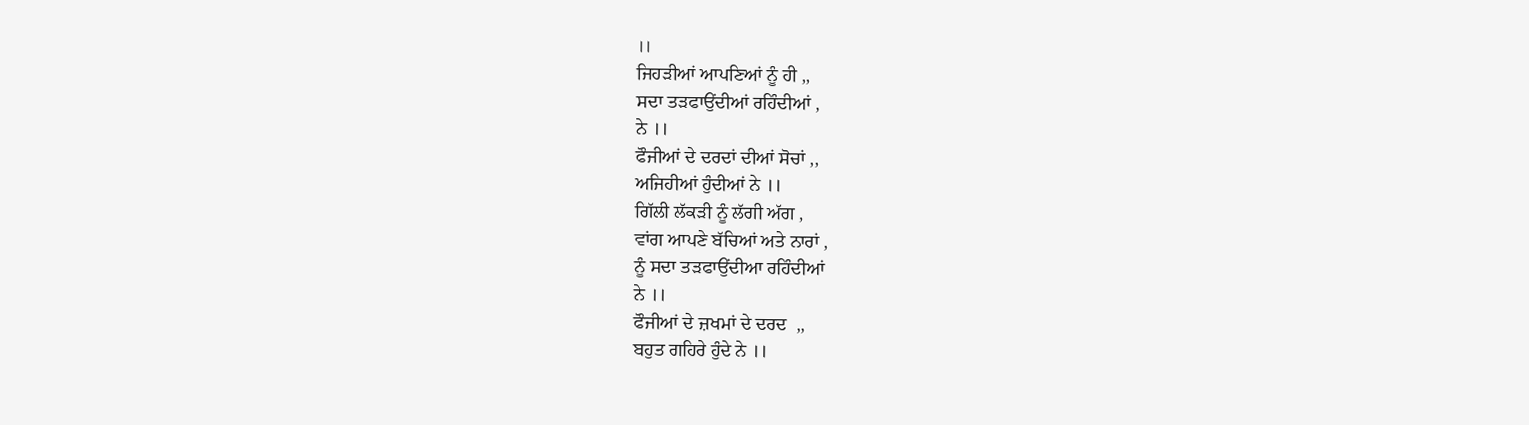।।
ਜਿਹੜੀਆਂ ਆਪਣਿਆਂ ਨੂੰ ਹੀ ,,
ਸਦਾ ਤੜਫਾਉਂਦੀਆਂ ਰਹਿੰਦੀਆਂ ,
ਨੇ ।।
ਫੌਜੀਆਂ ਦੇ ਦਰਦਾਂ ਦੀਆਂ ਸੋਚਾਂ ,,
ਅਜਿਹੀਆਂ ਹੁੰਦੀਆਂ ਨੇ ।।
ਗਿੱਲੀ ਲੱਕੜੀ ਨੂੰ ਲੱਗੀ ਅੱਗ ,
ਵਾਂਗ ਆਪਣੇ ਬੱਚਿਆਂ ਅਤੇ ਨਾਰਾਂ ,
ਨੂੰ ਸਦਾ ਤੜਫਾਉਂਦੀਆ ਰਹਿੰਦੀਆਂ
ਨੇ ।।
ਫੌਜੀਆਂ ਦੇ ਜ਼ਖਮਾਂ ਦੇ ਦਰਦ  ,,
ਬਹੁਤ ਗਹਿਰੇ ਹੁੰਦੇ ਨੇ ।।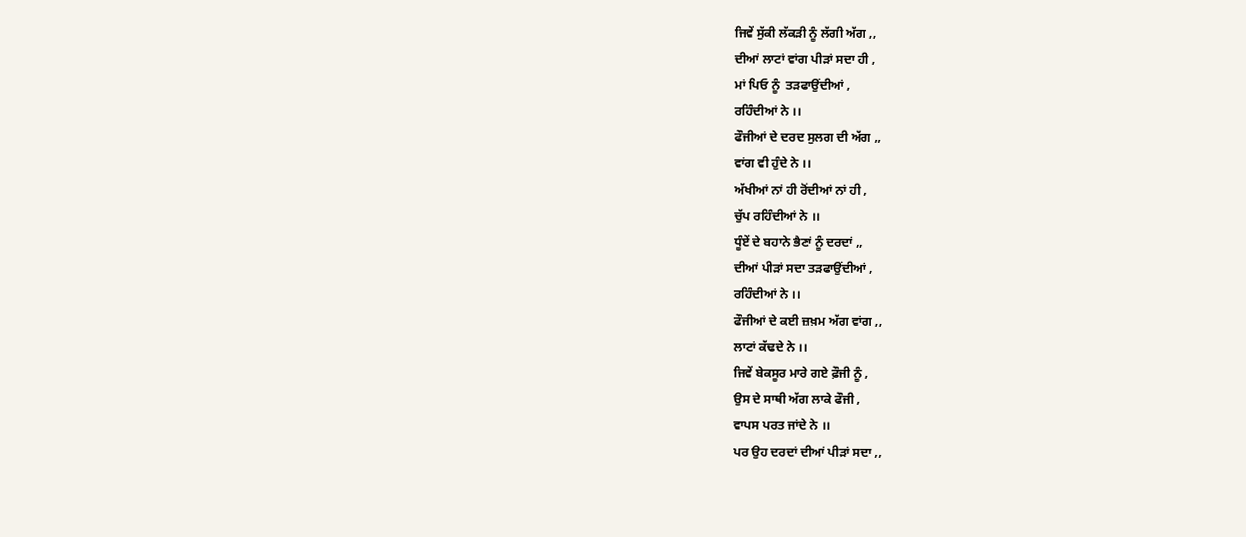ਜਿਵੇਂ ਸੁੱਕੀ ਲੱਕੜੀ ਨੂੰ ਲੱਗੀ ਅੱਗ ,,
ਦੀਆਂ ਲਾਟਾਂ ਵਾਂਗ ਪੀੜਾਂ ਸਦਾ ਹੀ ,
ਮਾਂ ਪਿਓ ਨੂੰ ‌‌‌‌‌‌‌‌‌‌‌‌‌‌‌‌‌‌‌ ਤੜਫਾਉਂਦੀਆਂ ,
ਰਹਿੰਦੀਆਂ ਨੇ ।।
ਫੌਜੀਆਂ ਦੇ ਦਰਦ ਸੁਲਗ ਦੀ ਅੱਗ ,,
ਵਾਂਗ ਵੀ ਹੁੰਦੇ ਨੇ ।।
ਅੱਖੀਆਂ ਨਾਂ ਹੀ ਰੋਂਦੀਆਂ ਨਾਂ ਹੀ ,
ਚੁੱਪ ਰਹਿੰਦੀਆਂ ਨੇ ।।
ਧੂੰਏਂ ਦੇ ਬਹਾਨੇ ਭੈਣਾਂ ਨੂੰ ਦਰਦਾਂ ,,
ਦੀਆਂ ਪੀੜਾਂ ਸਦਾ ਤੜਫਾਉਂਦੀਆਂ ,
ਰਹਿੰਦੀਆਂ ਨੇ ।।
ਫੌਜੀਆਂ ਦੇ ਕਈ ਜ਼ਖ਼ਮ ਅੱਗ ਵਾਂਗ ,,
ਲਾਟਾਂ ਕੱਢਦੇ ਨੇ ।।
ਜਿਵੇਂ ਬੇਕਸੂਰ ਮਾਰੇ ਗਏ ਫ਼ੌਜੀ ਨੂੰ ,
ਉਸ ਦੇ ਸਾਥੀ ਅੱਗ ਲਾਕੇ ਫੌਜੀ ,
ਵਾਪਸ ਪਰਤ ਜਾਂਦੇ ਨੇ ।।
ਪਰ ਉਹ ਦਰਦਾਂ ਦੀਆਂ ਪੀੜਾਂ ਸਦਾ ,,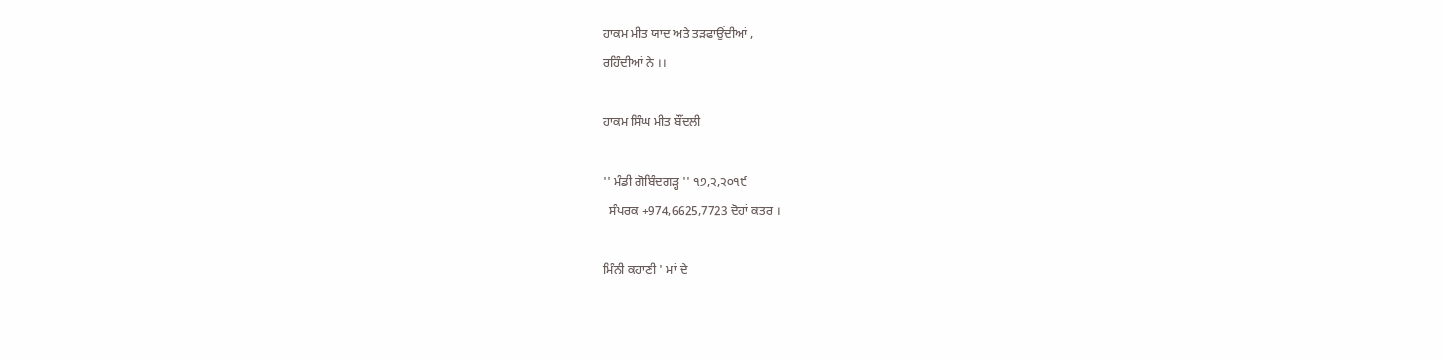ਹਾਕਮ ਮੀਤ ਯਾਦ ਅਤੇ ਤੜਫਾਉਂਦੀਆਂ ,
ਰਹਿੰਦੀਆਂ ਨੇ ।।

ਹਾਕਮ ਸਿੰਘ ਮੀਤ ਬੌਂਦਲੀ

'' ਮੰਡੀ ਗੋਬਿੰਦਗੜ੍ਹ '' ੧੭,੨,੨੦੧੯
  ਸੰਪਰਕ +974,6625,7723 ਦੋਹਾਂ ਕਤਰ ।

ਮਿੰਨੀ ਕਹਾਣੀ ' ਮਾਂ ਦੇ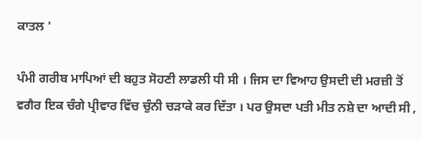ਕਾਤਲ '

ਪੰਮੀ ਗਰੀਬ ਮਾਪਿਆਂ ਦੀ ਬਹੁਤ ਸੋਹਣੀ ਲਾਡਲੀ ਧੀ ਸੀ । ਜਿਸ ਦਾ ਵਿਆਹ ਉਸਦੀ ਦੀ ਮਰਜ਼ੀ ਤੋਂ ਵਗੈਰ ਇਕ ਚੰਗੇ ਪ੍ਰੀਵਾਰ ਵਿੱਚ ਚੁੰਨੀ ਚੜਾਕੇ ਕਰ ਦਿੱਤਾ । ਪਰ ਉਸਦਾ ਪਤੀ ਮੀਤ ਨਸ਼ੇ ਦਾ ਆਦੀ ਸੀ ,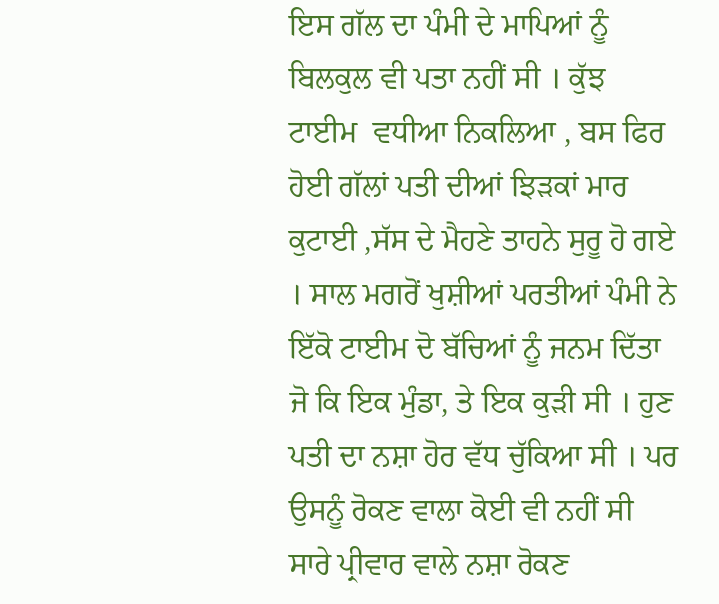ਇਸ ਗੱਲ ਦਾ ਪੰਮੀ ਦੇ ਮਾਪਿਆਂ ਨੂੰ ਬਿਲਕੁਲ ਵੀ ਪਤਾ ਨਹੀਂ ਸੀ । ਕੁੱਝ ਟਾਈਮ  ਵਧੀਆ ਨਿਕਲਿਆ , ਬਸ ਫਿਰ ਹੋਈ ਗੱਲਾਂ ਪਤੀ ਦੀਆਂ ਝਿੜਕਾਂ ਮਾਰ ਕੁਟਾਈ ,ਸੱਸ ਦੇ ਮੈਹਣੇ ਤਾਹਨੇ ਸੁਰੂ ਹੋ ਗਏ । ਸਾਲ ਮਗਰੋਂ ਖੁਸ਼ੀਆਂ ਪਰਤੀਆਂ ਪੰਮੀ ਨੇ ਇੱਕੋ ਟਾਈਮ ਦੋ ਬੱਚਿਆਂ ਨੂੰ ਜਨਮ ਦਿੱਤਾ ਜੋ ਕਿ ਇਕ ਮੁੰਡਾ, ਤੇ ਇਕ ਕੁੜੀ ਸੀ । ਹੁਣ ਪਤੀ ਦਾ ਨਸ਼ਾ ਹੋਰ ਵੱਧ ਚੁੱਕਿਆ ਸੀ । ਪਰ ਉਸਨੂੰ ਰੋਕਣ ਵਾਲਾ ਕੋਈ ਵੀ ਨਹੀਂ ਸੀ ਸਾਰੇ ਪ੍ਰੀਵਾਰ ਵਾਲੇ ਨਸ਼ਾ ਰੋਕਣ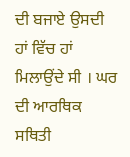ਦੀ ਬਜਾਏ ਉਸਦੀ ਹਾਂ ਵਿੱਚ ਹਾਂ ਮਿਲਾਉਂਦੇ ਸੀ । ਘਰ ਦੀ ਆਰਥਿਕ ਸਥਿਤੀ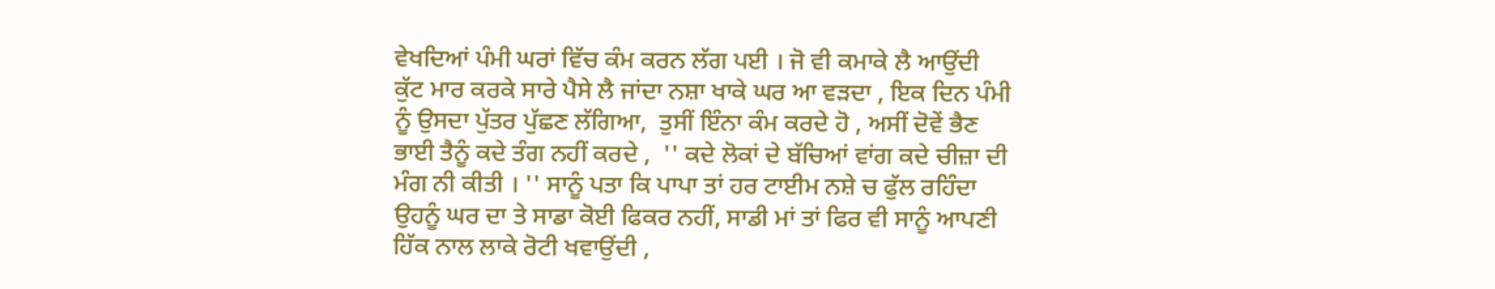ਵੇਖਦਿਆਂ ਪੰਮੀ ਘਰਾਂ ਵਿੱਚ ਕੰਮ ਕਰਨ ਲੱਗ ਪਈ । ਜੋ ਵੀ ਕਮਾਕੇ ਲੈ ਆਉਂਦੀ ਕੁੱਟ ਮਾਰ ਕਰਕੇ ਸਾਰੇ ਪੈਸੇ ਲੈ ਜਾਂਦਾ ਨਸ਼ਾ ਖਾਕੇ ਘਰ ਆ ਵੜਦਾ , ਇਕ ਦਿਨ ਪੰਮੀ ਨੂੰ ਉਸਦਾ ਪੁੱਤਰ ਪੁੱਛਣ ਲੱਗਿਆ,  ਤੁਸੀਂ ਇੰਨਾ ਕੰਮ ਕਰਦੇ ਹੋ , ਅਸੀਂ ਦੋਵੇਂ ਭੈਣ ਭਾਈ ਤੈਨੂੰ ਕਦੇ ਤੰਗ ਨਹੀਂ ਕਰਦੇ ,  '' ਕਦੇ ਲੋਕਾਂ ਦੇ ਬੱਚਿਆਂ ਵਾਂਗ ਕਦੇ ਚੀਜ਼ਾ ਦੀ ਮੰਗ ਨੀ ਕੀਤੀ । '' ਸਾਨੂੰ ਪਤਾ ਕਿ ਪਾਪਾ ਤਾਂ ਹਰ ਟਾਈਮ ਨਸ਼ੇ ਚ ਫੁੱਲ ਰਹਿੰਦਾ ਉਹਨੂੰ ਘਰ ਦਾ ਤੇ ਸਾਡਾ ਕੋਈ ਫਿਕਰ ਨਹੀਂ, ਸਾਡੀ ਮਾਂ ਤਾਂ ਫਿਰ ਵੀ ਸਾਨੂੰ ਆਪਣੀ ਹਿੱਕ ਨਾਲ ਲਾਕੇ ਰੋਟੀ ਖਵਾਉਂਦੀ ,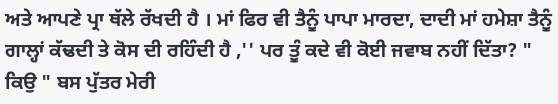ਅਤੇ ਆਪਣੇ ਪ੍ਰਾ ਥੱਲੇ ਰੱਖਦੀ ਹੈ । ਮਾਂ ਫਿਰ ਵੀ ਤੈਨੂੰ ਪਾਪਾ ਮਾਰਦਾ, ਦਾਦੀ ਮਾਂ ਹਮੇਸ਼ਾ ਤੈਨੂੰ ਗਾਲ੍ਹਾਂ ਕੱਢਦੀ ਤੇ ਕੋਸ ਦੀ ਰਹਿੰਦੀ ਹੈ ,'' ਪਰ ਤੂੰ ਕਦੇ ਵੀ ਕੋਈ ਜਵਾਬ ਨਹੀਂ ਦਿੱਤਾ? " ਕਿਉ " ਬਸ ਪੁੱਤਰ ਮੇਰੀ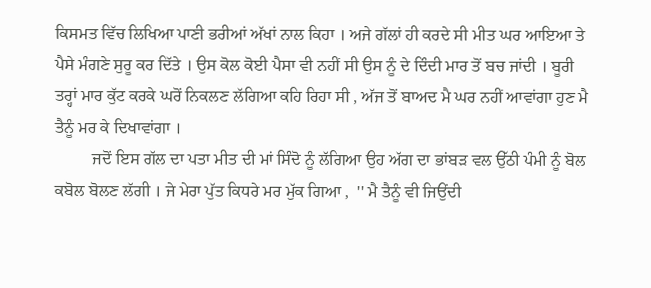ਕਿਸਮਤ ਵਿੱਚ ਲਿਖਿਆ ਪਾਣੀ ਭਰੀਆਂ ਅੱਖਾਂ ਨਾਲ ਕਿਹਾ । ਅਜੇ ਗੱਲਾਂ ਹੀ ਕਰਦੇ ਸੀ ਮੀਤ ਘਰ ਆਇਆ ਤੇ ਪੈਸੇ ਮੰਗਣੇ ਸੁਰੂ ਕਰ ਦਿੱਤੇ । ਉਸ ਕੋਲ ਕੋਈ ਪੈਸਾ ਵੀ ਨਹੀਂ ਸੀ ਉਸ ਨੂੰ ਦੇ ਦਿੰਦੀ ਮਾਰ ਤੋਂ ਬਚ ਜਾਂਦੀ । ਬੂਰੀ ਤਰ੍ਹਾਂ ਮਾਰ ਕੁੱਟ ਕਰਕੇ ਘਰੋਂ ਨਿਕਲਣ ਲੱਗਿਆ ਕਹਿ ਰਿਹਾ ਸੀ , ਅੱਜ ਤੋਂ ਬਾਅਦ ਮੈ ਘਰ ਨਹੀਂ ਆਵਾਂਗਾ ਹੁਣ ਮੈ ਤੈਨੂੰ ਮਰ ਕੇ ਦਿਖਾਵਾਂਗਾ ।
         ਜਦੋਂ ਇਸ ਗੱਲ ਦਾ ਪਤਾ ਮੀਤ ਦੀ ਮਾਂ ਸਿੰਦੋ ਨੂੰ ਲੱਗਿਆ ਉਹ ਅੱਗ ਦਾ ਭਾਂਬੜ ਵਲ ਉੱਠੀ ਪੰਮੀ ਨੂੰ ਬੋਲ ਕਬੋਲ ਬੋਲਣ ਲੱਗੀ । ਜੇ ਮੇਰਾ ਪੁੱਤ ਕਿਧਰੇ ਮਰ ਮੁੱਕ ਗਿਆ ,  '' ਮੈ ਤੈਨੂੰ ਵੀ ਜਿਉਂਦੀ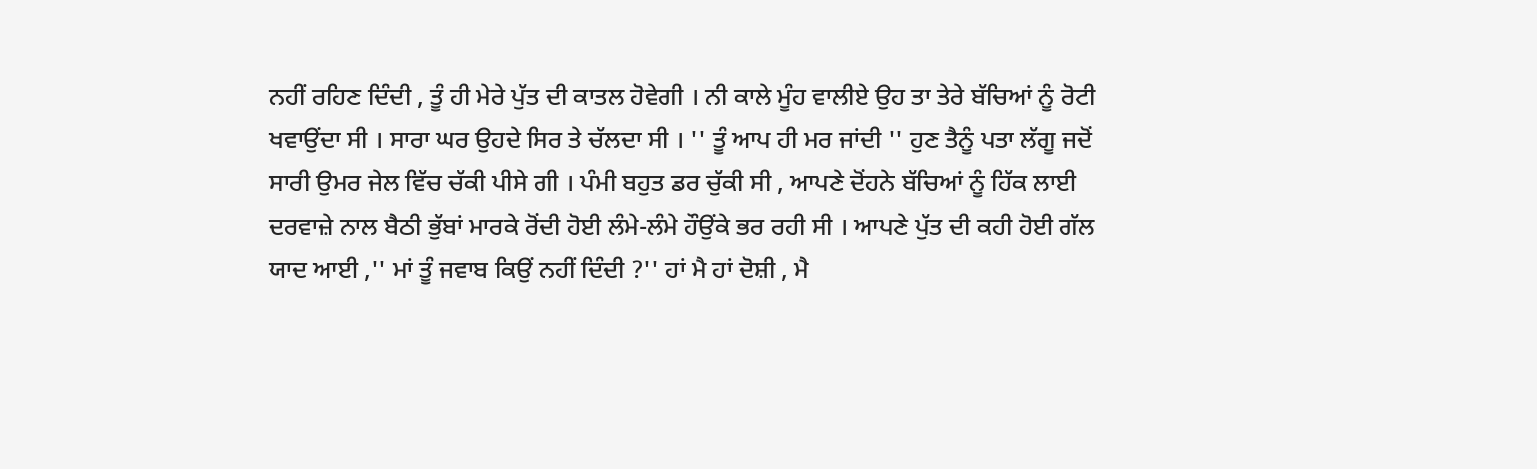ਨਹੀਂ ਰਹਿਣ ਦਿੰਦੀ , ਤੂੰ ਹੀ ਮੇਰੇ ਪੁੱਤ ਦੀ ਕਾਤਲ ਹੋਵੇਗੀ । ਨੀ ਕਾਲੇ ਮੂੰਹ ਵਾਲੀਏ ਉਹ ਤਾ ਤੇਰੇ ਬੱਚਿਆਂ ਨੂੰ ਰੋਟੀ ਖਵਾਉਂਦਾ ਸੀ । ਸਾਰਾ ਘਰ ਉਹਦੇ ਸਿਰ ਤੇ ਚੱਲਦਾ ਸੀ । '' ਤੂੰ ਆਪ ਹੀ ਮਰ ਜਾਂਦੀ '' ਹੁਣ ਤੈਨੂੰ ਪਤਾ ਲੱਗੂ ਜਦੋਂ ਸਾਰੀ ਉਮਰ ਜੇਲ ਵਿੱਚ ਚੱਕੀ ਪੀਸੇ ਗੀ । ਪੰਮੀ ਬਹੁਤ ਡਰ ਚੁੱਕੀ ਸੀ , ਆਪਣੇ ਦੋਂਹਨੇ ਬੱਚਿਆਂ ਨੂੰ ਹਿੱਕ ਲਾਈ ਦਰਵਾਜ਼ੇ ਨਾਲ ਬੈਠੀ ਭੁੱਬਾਂ ਮਾਰਕੇ ਰੋਂਦੀ ਹੋਈ ਲੰਮੇ-ਲੰਮੇ ਹੌਉਂਕੇ ਭਰ ਰਹੀ ਸੀ । ਆਪਣੇ ਪੁੱਤ ਦੀ ਕਹੀ ਹੋਈ ਗੱਲ ਯਾਦ ਆਈ ,'' ਮਾਂ ਤੂੰ ਜਵਾਬ ਕਿਉਂ ਨਹੀਂ ਦਿੰਦੀ ?'' ਹਾਂ ਮੈ ਹਾਂ ਦੋਸ਼ੀ , ਮੈ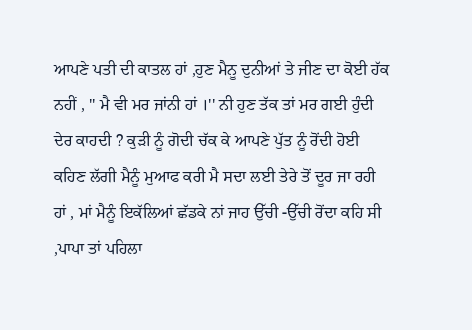ਆਪਣੇ ਪਤੀ ਦੀ ਕਾਤਲ ਹਾਂ ,ਹੁਣ ਮੈਨੂ ਦੁਨੀਆਂ ਤੇ ਜੀਣ ਦਾ ਕੋਈ ਹੱਕ ਨਹੀਂ , '' ਮੈ ਵੀ ਮਰ ਜਾਂਨੀ ਹਾਂ ।'' ਨੀ ਹੁਣ ਤੱਕ ਤਾਂ ਮਰ ਗਈ ਹੁੰਦੀ ਦੇਰ ਕਾਹਦੀ ? ਕੁੜੀ ਨੂੰ ਗੋਦੀ ਚੱਕ ਕੇ ਆਪਣੇ ਪੁੱਤ ਨੂੰ ਰੋਂਦੀ ਹੋਈ ਕਹਿਣ ਲੱਗੀ ਮੈਨੂੰ ਮੁਆਫ ਕਰੀ ਮੈ ਸਦਾ ਲਈ ਤੇਰੇ ਤੋਂ ਦੂਰ ਜਾ ਰਹੀ ਹਾਂ , ਮਾਂ ਮੈਨੂੰ ਇਕੱਲਿਆਂ ਛੱਡਕੇ ਨਾਂ ਜਾਹ ਉੱਚੀ -ਉੱਚੀ ਰੋਂਦਾ ਕਹਿ ਸੀ ,ਪਾਪਾ ਤਾਂ ਪਹਿਲਾ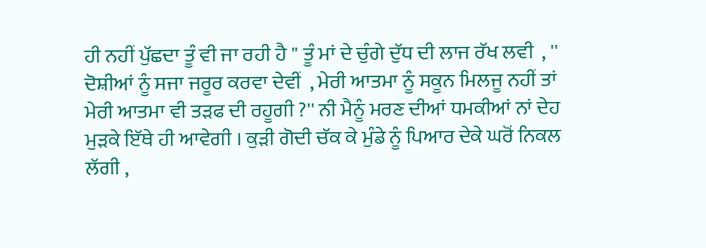ਹੀ ਨਹੀਂ ਪੁੱਛਦਾ ਤੂੰ ਵੀ ਜਾ ਰਹੀ ਹੈ '' ਤੂੰ ਮਾਂ ਦੇ ਚੁੰਗੇ ਦੁੱਧ ਦੀ ਲਾਜ ਰੱਖ ਲਵੀ  , '' ਦੋਸ਼ੀਆਂ ਨੂੰ ਸਜਾ ਜਰੂਰ ਕਰਵਾ ਦੇਵੀਂ  , ਮੇਰੀ ਆਤਮਾ ਨੂੰ ਸਕੂਨ ਮਿਲਜੂ ਨਹੀਂ ਤਾਂ ਮੇਰੀ ਆਤਮਾ ਵੀ ਤੜਫ ਦੀ ਰਹੂਗੀ ?'' ਨੀ ਮੈਨੂੰ ਮਰਣ ਦੀਆਂ ਧਮਕੀਆਂ ਨਾਂ ਦੇਹ ਮੁੜਕੇ ਇੱਥੇ ਹੀ ਆਵੇਗੀ । ਕੁੜੀ ਗੋਦੀ ਚੱਕ ਕੇ ਮੁੰਡੇ ਨੂੰ ਪਿਆਰ ਦੇਕੇ ਘਰੋਂ ਨਿਕਲ ਲੱਗੀ ,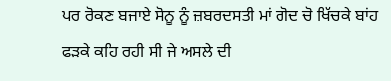ਪਰ ਰੋਕਣ ਬਜਾਏ ਸੋਨੂ ਨੂੰ ਜ਼ਬਰਦਸਤੀ ਮਾਂ ਗੋਦ ਚੋ ਖਿੱਚਕੇ ਬਾਂਹ ਫੜਕੇ ਕਹਿ ਰਹੀ ਸੀ ਜੇ ਅਸਲੇ ਦੀ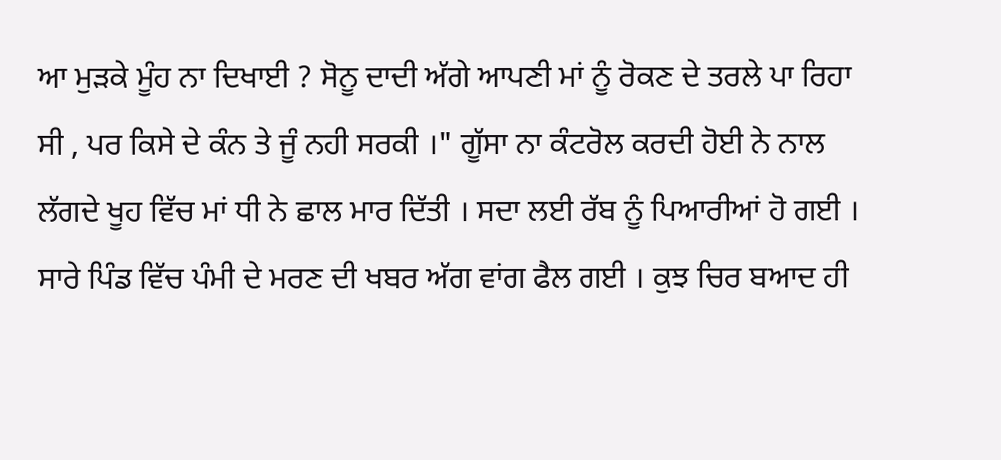ਆ ਮੁੜਕੇ ਮੂੰਹ ਨਾ ਦਿਖਾਈ ? ਸੋਨੂ ਦਾਦੀ ਅੱਗੇ ਆਪਣੀ ਮਾਂ ਨੂੰ ਰੋਕਣ ਦੇ ਤਰਲੇ ਪਾ ਰਿਹਾ ਸੀ , ਪਰ ਕਿਸੇ ਦੇ ਕੰਨ ਤੇ ਜੂੰ ਨਹੀ ਸਰਕੀ ।" ਗੂੱਸਾ ਨਾ ਕੰਟਰੋਲ ਕਰਦੀ ਹੋਈ ਨੇ ਨਾਲ ਲੱਗਦੇ ਖੂਹ ਵਿੱਚ ਮਾਂ ਧੀ ਨੇ ਛਾਲ ਮਾਰ ਦਿੱਤੀ । ਸਦਾ ਲਈ ਰੱਬ ਨੂੰ ਪਿਆਰੀਆਂ ਹੋ ਗਈ । ਸਾਰੇ ਪਿੰਡ ਵਿੱਚ ਪੰਮੀ ਦੇ ਮਰਣ ਦੀ ਖਬਰ ਅੱਗ ਵਾਂਗ ਫੈਲ ਗਈ । ਕੁਝ ਚਿਰ ਬਆਦ ਹੀ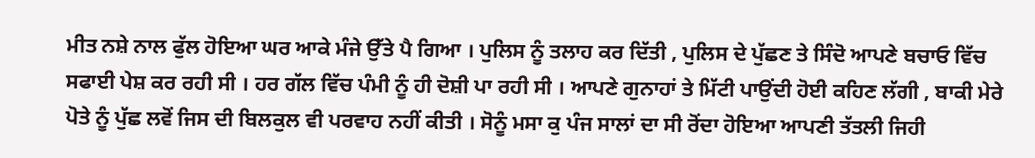ਮੀਤ ਨਸ਼ੇ ਨਾਲ ਫੁੱਲ ਹੋਇਆ ਘਰ ਆਕੇ ਮੰਜੇ ਉੱਤੇ ਪੈ ਗਿਆ । ਪੁਲਿਸ ਨੂੰ ਤਲਾਹ ਕਰ ਦਿੱਤੀ , ਪੁਲਿਸ ਦੇ ਪੁੱਛਣ ਤੇ ਸਿੰਦੋ ਆਪਣੇ ਬਚਾਓ ਵਿੱਚ ਸਫਾਈ ਪੇਸ਼ ਕਰ ਰਹੀ ਸੀ । ਹਰ ਗੱਲ ਵਿੱਚ ਪੰਮੀ ਨੂੰ ਹੀ ਦੋਸ਼ੀ ਪਾ ਰਹੀ ਸੀ । ਆਪਣੇ ਗੁਨਾਹਾਂ ਤੇ ਮਿੱਟੀ ਪਾਉਂਦੀ ਹੋਈ ਕਹਿਣ ਲੱਗੀ , ਬਾਕੀ ਮੇਰੇ ਪੋਤੇ ਨੂੰ ਪੁੱਛ ਲਵੋਂ ਜਿਸ ਦੀ ਬਿਲਕੁਲ ਵੀ ਪਰਵਾਹ ਨਹੀਂ ਕੀਤੀ । ਸੋਨੂੰ ਮਸਾ ਕੁ ਪੰਜ ਸਾਲਾਂ ਦਾ ਸੀ ਰੋਂਦਾ ਹੋਇਆ ਆਪਣੀ ਤੱਤਲੀ ਜਿਹੀ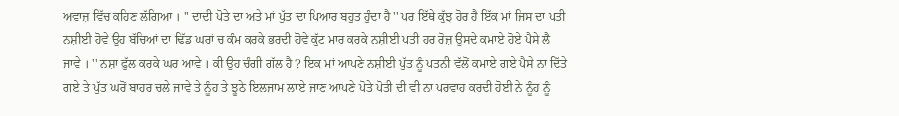ਅਵਾਜ਼ ਵਿੱਚ ਕਹਿਣ ਲੱਗਿਆ । '' ਦਾਦੀ ਪੋਤੇ ਦਾ ਅਤੇ ਮਾਂ ਪੁੱਤ ਦਾ ਪਿਆਰ ਬਹੁਤ ਹੁੰਦਾ ਹੈ '' ਪਰ ਇੱਥੇ ਕੁੱਝ ਹੋਰ ਹੈ ਇੱਕ ਮਾਂ ਜਿਸ ਦਾ ਪਤੀ ਨਸ਼ੀਈ ਹੋਵੇ ਉਹ ਬੱਚਿਆਂ ਦਾ ਢਿੱਡ ਘਰਾਂ ਚ ਕੰਮ ਕਰਕੇ ਭਰਦੀ ਹੋਵੇ ਕੁੱਟ ਮਾਰ ਕਰਕੇ ਨਸ਼ੀਈ ਪਤੀ ਹਰ ਰੋਜ਼ ਉਸਦੇ ਕਮਾਏ ਹੋਏ ਪੈਸੇ ਲੈ ਜਾਵੇ । '' ਨਸ਼ਾ ਫੁੱਲ ਕਰਕੇ ਘਰ ਆਵੇ । ਕੀ ਉਹ ਚੰਗੀ ਗੱਲ ਹੈ ? ਇਕ ਮਾਂ ਆਪਣੇ ਨਸ਼ੀਈ ਪੁੱਤ ਨੂੰ ਪਤਨੀ ਵੱਲੋਂ ਕਮਾਏ ਗਏ ਪੈਸੇ ਨਾ ਦਿੱਤੇ ਗਏ ਤੇ ਪੁੱਤ ਘਰੋਂ ਬਾਹਰ ਚਲੇ ਜਾਵੇ ਤੇ ਨੂੰਹ ਤੇ ਝੂਠੇ ਇਲਜਾਮ ਲਾਏ ਜਾਣ ਆਪਣੇ ਪੋਤੇ ਪੋਤੀ ਦੀ ਵੀ ਨਾ ਪਰਵਾਹ ਕਰਦੀ ਹੋਈ ਨੇ ਨੂੰਹ ਨੂੰ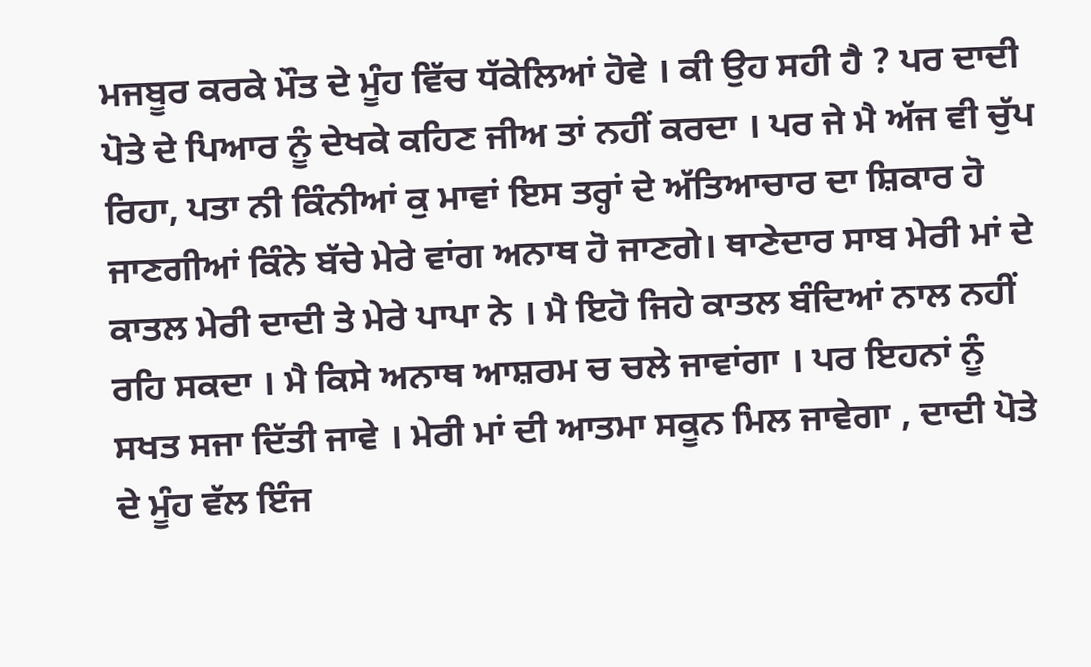ਮਜਬੂਰ ਕਰਕੇ ਮੌਤ ਦੇ ਮੂੰਹ ਵਿੱਚ ਧੱਕੇਲਿਆਂ ਹੋਵੇ । ਕੀ ਉਹ ਸਹੀ ਹੈ ? ਪਰ ਦਾਦੀ ਪੋਤੇ ਦੇ ਪਿਆਰ ਨੂੰ ਦੇਖਕੇ ਕਹਿਣ ਜੀਅ ਤਾਂ ਨਹੀਂ ਕਰਦਾ । ਪਰ ਜੇ ਮੈ ਅੱਜ ਵੀ ਚੁੱਪ ਰਿਹਾ, ਪਤਾ ਨੀ ਕਿੰਨੀਆਂ ਕੁ ਮਾਵਾਂ ਇਸ ਤਰ੍ਹਾਂ ਦੇ ਅੱਤਿਆਚਾਰ ਦਾ ਸ਼ਿਕਾਰ ਹੋ ਜਾਣਗੀਆਂ ਕਿੰਨੇ ਬੱਚੇ ਮੇਰੇ ਵਾਂਗ ਅਨਾਥ ਹੋ ਜਾਣਗੇ। ਥਾਣੇਦਾਰ ਸਾਬ ਮੇਰੀ ਮਾਂ ਦੇ ਕਾਤਲ ਮੇਰੀ ਦਾਦੀ ਤੇ ਮੇਰੇ ਪਾਪਾ ਨੇ । ਮੈ ਇਹੋ ਜਿਹੇ ਕਾਤਲ ਬੰਦਿਆਂ ਨਾਲ ਨਹੀਂ ਰਹਿ ਸਕਦਾ । ਮੈ ਕਿਸੇ ਅਨਾਥ ਆਸ਼ਰਮ ਚ ਚਲੇ ਜਾਵਾਂਗਾ । ਪਰ ਇਹਨਾਂ ਨੂੰ ਸਖਤ ਸਜਾ ਦਿੱਤੀ ਜਾਵੇ । ਮੇਰੀ ਮਾਂ ਦੀ ਆਤਮਾ ਸਕੂਨ ਮਿਲ ਜਾਵੇਗਾ , ਦਾਦੀ ਪੋਤੇ ਦੇ ਮੂੰਹ ਵੱਲ ਇੰਜ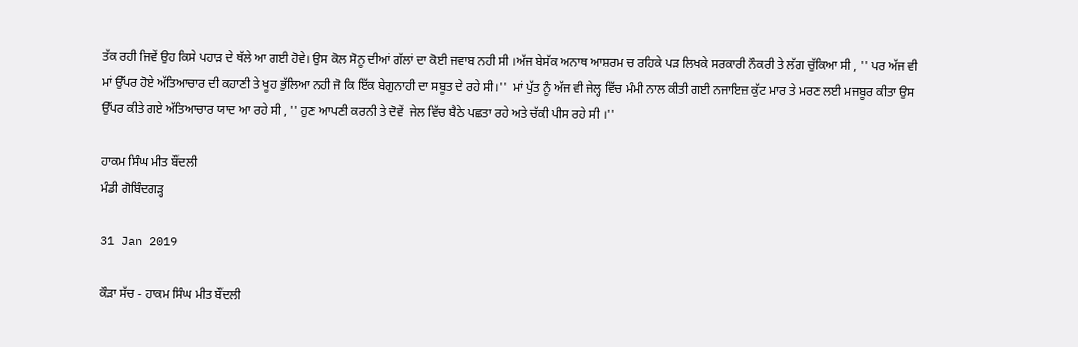ਤੱਕ ਰਹੀ ਜਿਵੇਂ ਉਹ ਕਿਸੇ ਪਹਾੜ ਦੇ ਥੱਲੇ ਆ ਗਈ ਹੋਵੇ। ਉਸ ਕੋਲ ਸੋਨੂ ਦੀਆਂ ਗੱਲਾਂ ਦਾ ਕੋਈ ਜਵਾਬ ਨਹੀ ਸੀ ।ਅੱਜ ਬੇਸੱਕ ਅਨਾਥ ਆਸ਼ਰਮ ਚ ਰਹਿਕੇ ਪੜ ਲਿਖਕੇ ਸਰਕਾਰੀ ਨੌਕਰੀ ਤੇ ਲੱਗ ਚੁੱਕਿਆ ਸੀ , '' ਪਰ ਅੱਜ ਵੀ ਮਾਂ ਉੱਪਰ ਹੋਏ ਅੱਤਿਆਚਾਰ ਦੀ ਕਹਾਣੀ ਤੇ ਖੂਹ ਭੁੱਲਿਆ ਨਹੀ ਜੋ ਕਿ ਇੱਕ ਬੇਗੁਨਾਹੀ ਦਾ ਸਬੂਤ ਦੇ ਰਹੇ ਸੀ।''  ਮਾਂ ਪੁੱਤ ਨੂੰ ਅੱਜ ਵੀ ਜੇਲ੍ਹ ਵਿੱਚ ਮੰਮੀ ਨਾਲ ਕੀਤੀ ਗਈ ਨਜਾਇਜ਼ ਕੁੱਟ ਮਾਰ ਤੇ ਮਰਣ ਲਈ ਮਜਬੂਰ ਕੀਤਾ ਉਸ ਉੱਪਰ ਕੀਤੇ ਗਏ ਅੱਤਿਆਚਾਰ ਯਾਦ ਆ ਰਹੇ ਸੀ , '' ਹੁਣ ਆਪਣੀ ਕਰਨੀ ਤੇ ਦੋਵੇਂ  ਜੇਲ ਵਿੱਚ ਬੈਠੇ ਪਛਤਾ ਰਹੇ ਅਤੇ ਚੱਕੀ ਪੀਸ ਰਹੇ ਸੀ ।''

ਹਾਕਮ ਸਿੰਘ ਮੀਤ ਬੌਂਦਲੀ
ਮੰਡੀ ਗੋਬਿੰਦਗੜ੍ਹ

31 Jan 2019

ਕੌੜਾ ਸੱਚ - ਹਾਕਮ ਸਿੰਘ ਮੀਤ ਬੌਂਦਲੀ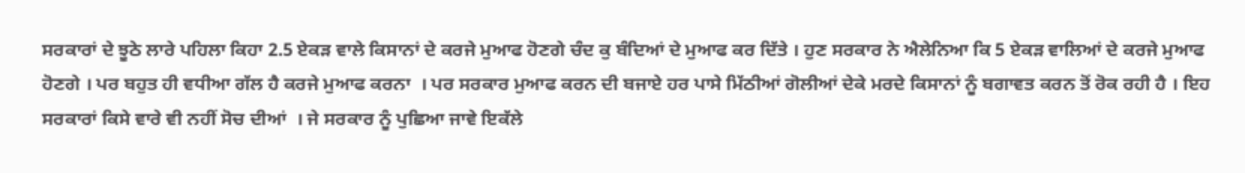ਸਰਕਾਰਾਂ ਦੇ ਝੂਠੇ ਲਾਰੇ ਪਹਿਲਾ ਕਿਹਾ 2.5 ਏਕੜ ਵਾਲੇ ਕਿਸਾਨਾਂ ਦੇ ਕਰਜੇ ਮੁਆਫ ਹੋਣਗੇ ਚੰਦ ਕੁ ਬੰਦਿਆਂ ਦੇ ਮੁਆਫ ਕਰ ਦਿੱਤੇ । ਹੁਣ ਸਰਕਾਰ ਨੇ ਐਲੇਨਿਆ ਕਿ 5 ਏਕੜ ਵਾਲਿਆਂ ਦੇ ਕਰਜੇ ਮੁਆਫ ਹੋਣਗੇ । ਪਰ ਬਹੁਤ ਹੀ ਵਧੀਆ ਗੱਲ ਹੈ ਕਰਜੇ ਮੁਆਫ ਕਰਨਾ  । ਪਰ ਸਰਕਾਰ ਮੁਆਫ ਕਰਨ ਦੀ ਬਜਾਏ ਹਰ ਪਾਸੇ ਮਿੱਠੀਆਂ ਗੋਲੀਆਂ ਦੇਕੇ ਮਰਦੇ ਕਿਸਾਨਾਂ ਨੂੰ ਬਗਾਵਤ ਕਰਨ ਤੋਂ ਰੋਕ ਰਹੀ ਹੈ । ਇਹ ਸਰਕਾਰਾਂ ਕਿਸੇ ਵਾਰੇ ਵੀ ਨਹੀਂ ਸੋਚ ਦੀਆਂ  । ਜੇ ਸਰਕਾਰ ਨੂੰ ਪੁਛਿਆ ਜਾਵੇ ਇਕੱਲੇ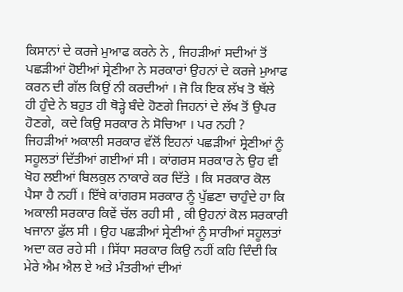ਕਿਸਾਨਾਂ ਦੇ ਕਰਜੇ ਮੁਆਫ ਕਰਨੇ ਨੇ , ਜਿਹੜੀਆਂ ਸਦੀਆਂ ਤੋਂ ਪਛੜੀਆਂ ਹੋਈਆਂ ਸ੍ਰੇਣੀਆ ਨੇ ਸਰਕਾਰਾਂ ਉਹਨਾਂ ਦੇ ਕਰਜੇ ਮੁਆਫ ਕਰਨ ਦੀ ਗੱਲ ਕਿਉਂ ਨੀ ਕਰਦੀਆਂ । ਜੋ ਕਿ ਇਕ ਲੱਖ ਤੋ ਥੱਲੇ ਹੀ ਹੁੰਦੇ ਨੇ ਬਹੁਤ ਹੀ ਥੋੜ੍ਹੇ ਬੰਦੇ ਹੋਣਗੇ ਜਿਹਨਾਂ ਦੇ ਲੱਖ ਤੋਂ ਉਪਰ ਹੋਣਗੇ,  ਕਦੇ ਕਿਉ ਸਰਕਾਰ ਨੇ ਸੋਚਿਆ । ਪਰ ਨਹੀ ?  ਜਿਹੜੀਆਂ ਅਕਾਲੀ ਸਰਕਾਰ ਵੱਲੋਂ ਇਹਨਾਂ ਪਛੜੀਆਂ ਸ੍ਰੇਣੀਆਂ ਨੂੰ ਸਹੂਲਤਾਂ ਦਿੱਤੀਆਂ ਗਈਆਂ ਸੀ । ਕਾਂਗਰਸ ਸਰਕਾਰ ਨੇ ਉਹ ਵੀ ਖੋਹ ਲਈਆਂ ਬਿਲਕੁਲ ਨਾਕਾਰੇ ਕਰ ਦਿੱਤੇ । ਕਿ ਸਰਕਾਰ ਕੋਲ ਪੈਸਾ ਹੈ ਨਹੀਂ । ਇੱਥੇ ਕਾਂਗਰਸ ਸਰਕਾਰ ਨੂੰ ਪੁੱਛਣਾ ਚਾਹੁੰਦੇ ਹਾ ਕਿ ਅਕਾਲੀ ਸਰਕਾਰ ਕਿਵੇਂ ਚੱਲ ਰਹੀ ਸੀ , ਕੀ ਉਹਨਾਂ ਕੋਲ ਸਰਕਾਰੀ ਖਜਾਨਾ ਫੁੱਲ ਸੀ । ਉਹ ਪਛੜੀਆਂ ਸ੍ਰੇਣੀਆਂ ਨੂੰ ਸਾਰੀਆਂ ਸਹੂਲਤਾਂ ਅਦਾ ਕਰ ਰਹੇ ਸੀ । ਸਿੱਧਾ ਸਰਕਾਰ ਕਿਉ ਨਹੀਂ ਕਹਿ ਦਿੰਦੀ ਕਿ ਮੇਰੇ ਐਮ ਐਲ ਏ ਅਤੇ ਮੰਤਰੀਆਂ ਦੀਆਂ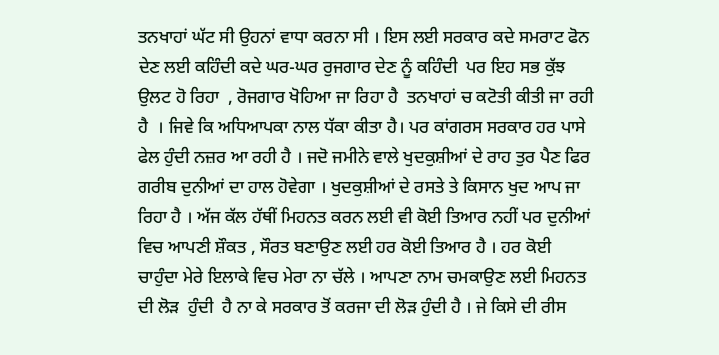ਤਨਖਾਹਾਂ ਘੱਟ ਸੀ ਉਹਨਾਂ ਵਾਧਾ ਕਰਨਾ ਸੀ । ਇਸ ਲਈ ਸਰਕਾਰ ਕਦੇ ਸਮਰਾਟ ਫੋਨ ਦੇਣ ਲਈ ਕਹਿੰਦੀ ਕਦੇ ਘਰ-ਘਰ ਰੁਜਗਾਰ ਦੇਣ ਨੂੰ ਕਹਿੰਦੀ  ਪਰ ਇਹ ਸਭ ਕੁੱਝ ਉਲਟ ਹੋ ਰਿਹਾ  , ਰੋਜਗਾਰ ਖੋਹਿਆ ਜਾ ਰਿਹਾ ਹੈ  ਤਨਖਾਹਾਂ ਚ ਕਟੋਤੀ ਕੀਤੀ ਜਾ ਰਹੀ ਹੈ  । ਜਿਵੇ ਕਿ ਅਧਿਆਪਕਾ ਨਾਲ ਧੱਕਾ ਕੀਤਾ ਹੈ। ਪਰ ਕਾਂਗਰਸ ਸਰਕਾਰ ਹਰ ਪਾਸੇ ਫੇਲ ਹੁੰਦੀ ਨਜ਼ਰ ਆ ਰਹੀ ਹੈ । ਜਦੋ ਜਮੀਨੇ ਵਾਲੇ ਖੁਦਕੁਸ਼ੀਆਂ ਦੇ ਰਾਹ ਤੁਰ ਪੈਣ ਫਿਰ ਗਰੀਬ ਦੁਨੀਆਂ ਦਾ ਹਾਲ ਹੋਵੇਗਾ । ਖੁਦਕੁਸ਼ੀਆਂ ਦੇ ਰਸਤੇ ਤੇ ਕਿਸਾਨ ਖੁਦ ਆਪ ਜਾ ਰਿਹਾ ਹੈ । ਅੱਜ ਕੱਲ ਹੱਥੀਂ ਮਿਹਨਤ ਕਰਨ ਲਈ ਵੀ ਕੋਈ ਤਿਆਰ ਨਹੀਂ ਪਰ ਦੁਨੀਆਂ ਵਿਚ ਆਪਣੀ ਸ਼ੌਕਤ , ਸੌਰਤ ਬਣਾਉਣ ਲਈ ਹਰ ਕੋਈ ਤਿਆਰ ਹੈ । ਹਰ ਕੋਈ ਚਾਹੁੰਦਾ ਮੇਰੇ ਇਲਾਕੇ ਵਿਚ ਮੇਰਾ ਨਾ ਚੱਲੇ । ਆਪਣਾ ਨਾਮ ਚਮਕਾਉਣ ਲਈ ਮਿਹਨਤ ਦੀ ਲੋੜ  ਹੁੰਦੀ  ਹੈ ਨਾ ਕੇ ਸਰਕਾਰ ਤੋਂ ਕਰਜਾ ਦੀ ਲੋੜ ਹੁੰਦੀ ਹੈ । ਜੇ ਕਿਸੇ ਦੀ ਰੀਸ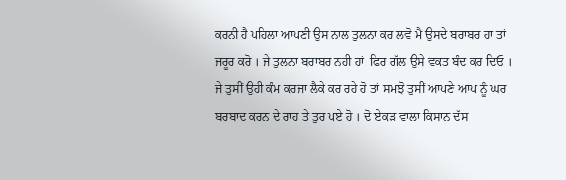ਕਰਨੀ ਹੈ ਪਹਿਲਾ ਆਪਣੀ ਉਸ ਨਾਲ ਤੁਲਨਾ ਕਰ ਲਵੋ ਮੈ ਉਸਦੇ ਬਰਾਬਰ ਹਾ ਤਾਂ ਜਰੂਰ ਕਰੋ । ਜੇ ਤੁਲਨਾ ਬਰਾਬਰ ਨਹੀ ਹਾਂ  ਫਿਰ ਗੱਲ ਉਸੇ ਵਕਤ ਬੰਦ ਕਰ ਦਿਓ । ਜੇ ਤੁਸੀਂ ਉਹੀ ਕੰਮ ਕਰਜਾ ਲੈਕੇ ਕਰ ਰਹੇ ਹੋ ਤਾਂ ਸਮਝੋ ਤੁਸੀਂ ਆਪਣੇ ਆਪ ਨੂੰ ਘਰ ਬਰਬਾਦ ਕਰਨ ਦੇ ਰਾਹ ਤੇ ਤੁਰ ਪਏ ਹੋ । ਦੋ ਏਕੜ ਵਾਲਾ ਕਿਸਾਨ ਦੱਸ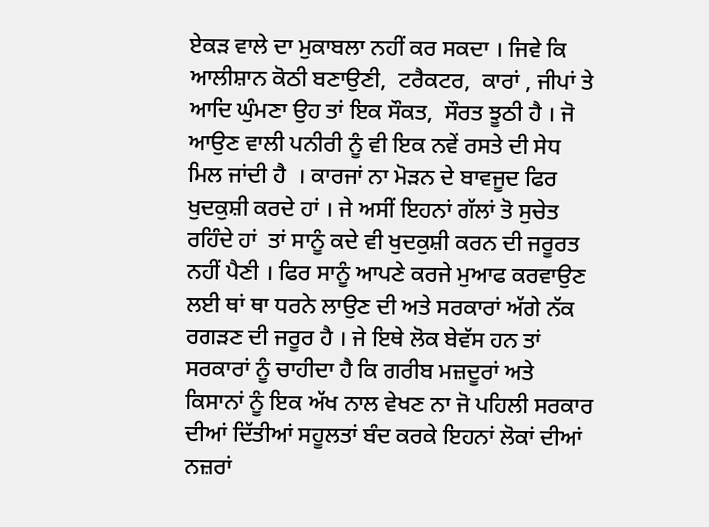ਏਕੜ ਵਾਲੇ ਦਾ ਮੁਕਾਬਲਾ ਨਹੀਂ ਕਰ ਸਕਦਾ । ਜਿਵੇ ਕਿ ਆਲੀਸ਼ਾਨ ਕੋਠੀ ਬਣਾਉਣੀ,  ਟਰੈਕਟਰ,  ਕਾਰਾਂ , ਜੀਪਾਂ ਤੇ ਆਦਿ ਘੁੰਮਣਾ ਉਹ ਤਾਂ ਇਕ ਸੌਕਤ,  ਸੌਰਤ ਝੂਠੀ ਹੈ । ਜੋ ਆਉਣ ਵਾਲੀ ਪਨੀਰੀ ਨੂੰ ਵੀ ਇਕ ਨਵੇਂ ਰਸਤੇ ਦੀ ਸੇਧ ਮਿਲ ਜਾਂਦੀ ਹੈ  । ਕਾਰਜਾਂ ਨਾ ਮੋੜਨ ਦੇ ਬਾਵਜੂਦ ਫਿਰ ਖੁਦਕੁਸ਼ੀ ਕਰਦੇ ਹਾਂ । ਜੇ ਅਸੀਂ ਇਹਨਾਂ ਗੱਲਾਂ ਤੋ ਸੁਚੇਤ ਰਹਿੰਦੇ ਹਾਂ  ਤਾਂ ਸਾਨੂੰ ਕਦੇ ਵੀ ਖੁਦਕੁਸ਼ੀ ਕਰਨ ਦੀ ਜਰੂਰਤ ਨਹੀਂ ਪੈਣੀ । ਫਿਰ ਸਾਨੂੰ ਆਪਣੇ ਕਰਜੇ ਮੁਆਫ ਕਰਵਾਉਣ ਲਈ ਥਾਂ ਥਾ ਧਰਨੇ ਲਾਉਣ ਦੀ ਅਤੇ ਸਰਕਾਰਾਂ ਅੱਗੇ ਨੱਕ ਰਗੜਣ ਦੀ ਜਰੂਰ ਹੈ । ਜੇ ਇਥੇ ਲੋਕ ਬੇਵੱਸ ਹਨ ਤਾਂ ਸਰਕਾਰਾਂ ਨੂੰ ਚਾਹੀਦਾ ਹੈ ਕਿ ਗਰੀਬ ਮਜ਼ਦੂਰਾਂ ਅਤੇ ਕਿਸਾਨਾਂ ਨੂੰ ਇਕ ਅੱਖ ਨਾਲ ਵੇਖਣ ਨਾ ਜੋ ਪਹਿਲੀ ਸਰਕਾਰ ਦੀਆਂ ਦਿੱਤੀਆਂ ਸਹੂਲਤਾਂ ਬੰਦ ਕਰਕੇ ਇਹਨਾਂ ਲੋਕਾਂ ਦੀਆਂ ਨਜ਼ਰਾਂ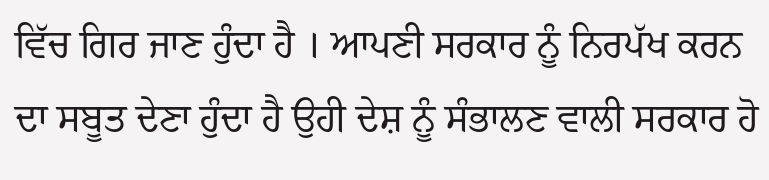ਵਿੱਚ ਗਿਰ ਜਾਣ ਹੁੰਦਾ ਹੈ । ਆਪਣੀ ਸਰਕਾਰ ਨੂੰ ਨਿਰਪੱਖ ਕਰਨ ਦਾ ਸਬੂਤ ਦੇਣਾ ਹੁੰਦਾ ਹੈ ਉਹੀ ਦੇਸ਼ ਨੂੰ ਸੰਭਾਲਣ ਵਾਲੀ ਸਰਕਾਰ ਹੋ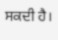ਸਕਦੀ ਹੈ।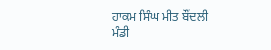ਹਾਕਮ ਸਿੰਘ ਮੀਤ ਬੌਂਦਲੀ
ਮੰਡੀ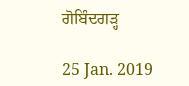ਗੋਬਿੰਦਗੜ੍ਹ

25 Jan. 2019